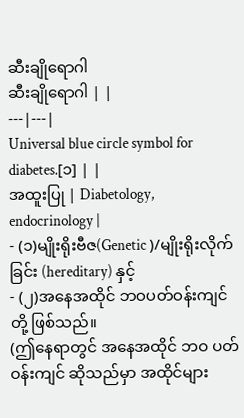ဆီးချိုရောဂါ
ဆီးချိုရောဂါ | |
---|---|
Universal blue circle symbol for diabetes.[၁] | |
အထူးပြု | Diabetology, endocrinology |
- (၁)မျိုးရိုးဗီဇ(Genetic )/မျိုးရိုးလိုက်ခြင်း (hereditary) နှင့်
- (၂)အနေအထိုင် ဘဝပတ်ဝန်းကျင် တို့ ဖြစ်သည်။
(ဤနေရာတွင် အနေအထိုင် ဘဝ ပတ်ဝန်းကျင် ဆိုသည်မှာ အထိုင်များ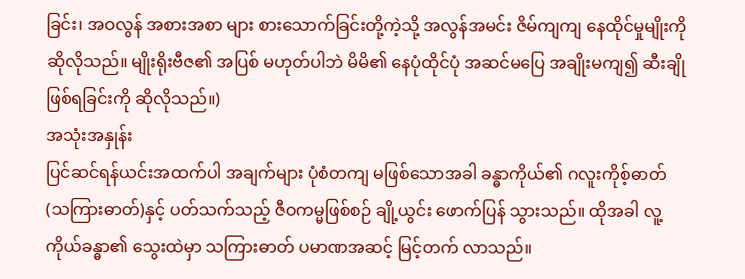ခြင်း၊ အဝလွန် အစားအစာ များ စားသောက်ခြင်းတို့ကဲ့သို့ အလွန်အမင်း ဇိမ်ကျကျ နေထိုင်မှုမျိုးကို ဆိုလိုသည်။ မျိုးရိုးဗီဇ၏ အပြစ် မဟုတ်ပါဘဲ မိမိ၏ နေပုံထိုင်ပုံ အဆင်မပြေ အချိုးမကျ၍ ဆီးချို ဖြစ်ရခြင်းကို ဆိုလိုသည်။)
အသုံးအနှုန်း
ပြင်ဆင်ရန်ယင်းအထက်ပါ အချက်များ ပုံစံတကျ မဖြစ်သောအခါ ခန္ဓာကိုယ်၏ ဂလူးကိုစ့်ဓာတ် (သကြားဓာတ်)နှင့် ပတ်သက်သည့် ဇီဝကမ္မဖြစ်စဉ် ချို့ယွင်း ဖောက်ပြန် သွားသည်။ ထိုအခါ လူ့ကိုယ်ခန္ဓာ၏ သွေးထဲမှာ သကြားဓာတ် ပမာဏအဆင့် မြင့်တက် လာသည်။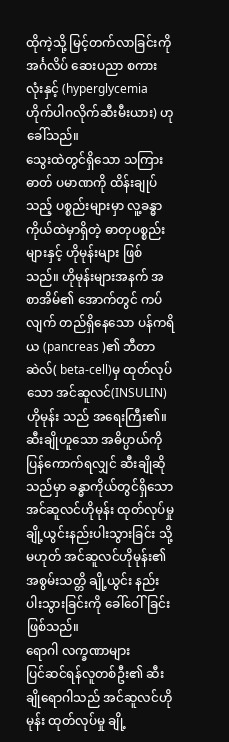ထိုကဲ့သို့ မြင့်တက်လာခြင်းကို အင်္ဂလိပ် ဆေးပညာ စကားလုံးနှင့် (hyperglycemia ဟိုက်ပါဂလိုက်ဆီးမီးယား) ဟု ခေါ်သည်။
သွေးထဲတွင်ရှိသော သကြားဓာတ် ပမာဏကို ထိန်းချုပ်သည့် ပစ္စည်းများမှာ လူ့ခန္ဓာကိုယ်ထဲမှာရှိတဲ့ ဓာတုပစ္စည်း များနှင့် ဟိုမုန်းများ ဖြစ်သည်။ ဟိုမုန်းများအနက် အစာအိမ်၏ အောက်တွင် ကပ်လျက် တည်ရှိနေသော ပန်ကရိယ (pancreas )၏ ဘီတာဆဲလ်( beta-cell)မှ ထုတ်လုပ်သော အင်ဆူလင်(INSULIN) ဟိုမုန်း သည် အရေးကြီး၏။
ဆီးချိုဟူသော အဓိပ္ပာယ်ကို ပြန်ကောက်ရလျှင် ဆီးချိုဆိုသည်မှာ ခန္ဓာကိုယ်တွင်ရှိသော အင်ဆူလင်ဟိုမုန်း ထုတ်လုပ်မှု ချို့ယွင်းနည်းပါးသွားခြင်း သို့မဟုတ် အင်ဆူလင်ဟိုမုန်း၏ အစွမ်းသတ္တိ ချို့ယွင်း နည်းပါးသွားခြင်းကို ခေါ်ဝေါ်ခြင်း ဖြစ်သည်။
ရောဂါ လက္ခဏာများ
ပြင်ဆင်ရန်လူတစ်ဦး၏ ဆီးချိုရောဂါသည် အင်ဆူလင်ဟိုမုန်း ထုတ်လုပ်မှု ချို့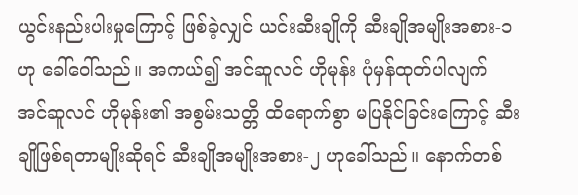ယွင်းနည်းပါးမှုကြောင့် ဖြစ်ခဲ့လျှင် ယင်းဆီးချိုကို ဆီးချိုအမျိုးအစား-၁ ဟု ခေါ်ဝေါ်သည်။ အကယ်၍ အင်ဆူလင် ဟိုမုန်း ပုံမှန်ထုတ်ပါလျက် အင်ဆူလင် ဟိုမုန်း၏ အစွမ်းသတ္တိ ထိရောက်စွာ မပြနိုင်ခြင်းကြောင့် ဆီးချိုဖြစ်ရတာမျိုးဆိုရင် ဆီးချိုအမျိုးအစား-၂ ဟုခေါ်သည်။ နောက်တစ်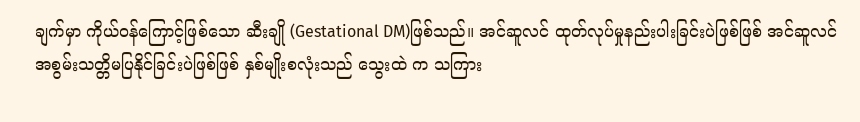ချက်မှာ ကိုယ်ဝန်ကြောင့်ဖြစ်သော ဆီးချို (Gestational DM)ဖြစ်သည်။ အင်ဆူလင် ထုတ်လုပ်မှုနည်းပါးခြင်းပဲဖြစ်ဖြစ် အင်ဆူလင် အစွမ်းသတ္တိမပြနိုင်ခြင်းပဲဖြစ်ဖြစ် နှစ်မျိုးစလုံးသည် သွေးထဲ က သကြား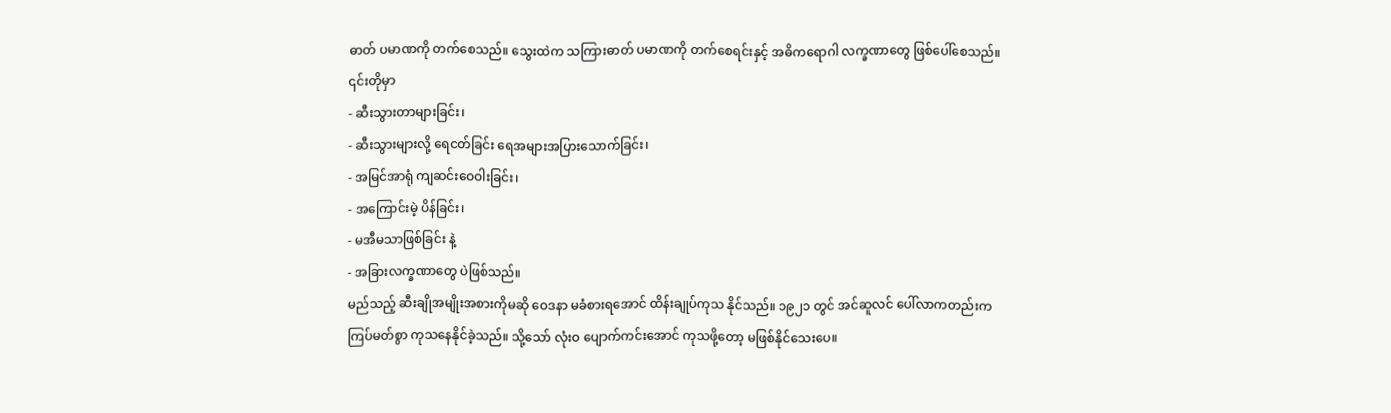ဓာတ် ပမာဏကို တက်စေသည်။ သွေးထဲက သကြားဓာတ် ပမာဏကို တက်စေရင်းနှင့် အဓိကရောဂါ လက္ခဏာတွေ ဖြစ်ပေါ်စေသည်။ ၎င်းတိုမှာ
- ဆီးသွားတာများခြင်း၊
- ဆီးသွားများလို့ ရေငတ်ခြင်း ရေအများအပြားသောက်ခြင်း၊
- အမြင်အာရုံ ကျဆင်းဝေဝါးခြင်း၊
- အကြောင်းမဲ့ ပိန်ခြင်း၊
- မအီမသာဖြစ်ခြင်း နဲ့
- အခြားလက္ခဏာတွေ ပဲဖြစ်သည်။
မည်သည့် ဆီးချိုအမျိုးအစားကိုမဆို ဝေဒနာ မခံစားရအောင် ထိန်းချုပ်ကုသ နိုင်သည်။ ၁၉၂၁ တွင် အင်ဆူလင် ပေါ်လာကတည်းက ကြပ်မတ်စွာ ကုသနေနိုင်ခဲ့သည်။ သို့သော် လုံးဝ ပျောက်ကင်းအောင် ကုသဖို့တော့ မဖြစ်နိုင်သေးပေ။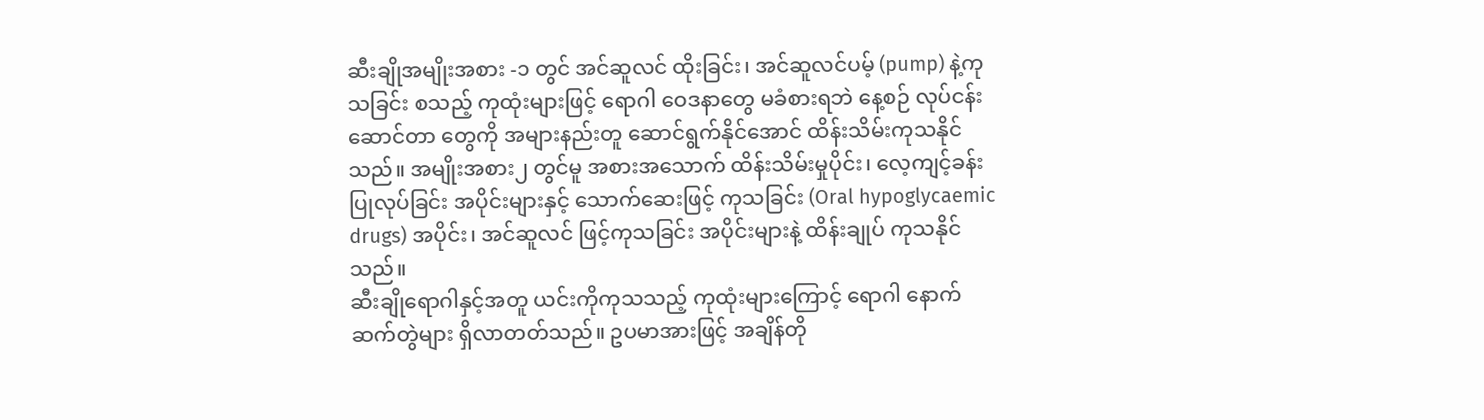ဆီးချိုအမျိုးအစား -၁ တွင် အင်ဆူလင် ထိုးခြင်း၊ အင်ဆူလင်ပမ့် (pump) နဲ့ကုသခြင်း စသည့် ကုထုံးများဖြင့် ရောဂါ ဝေဒနာတွေ မခံစားရဘဲ နေ့စဉ် လုပ်ငန်းဆောင်တာ တွေကို အများနည်းတူ ဆောင်ရွက်နိုင်အောင် ထိန်းသိမ်းကုသနိုင်သည်။ အမျိုးအစား၂ တွင်မူ အစားအသောက် ထိန်းသိမ်းမှုပိုင်း၊ လေ့ကျင့်ခန်း ပြုလုပ်ခြင်း အပိုင်းများနှင့် သောက်ဆေးဖြင့် ကုသခြင်း (Oral hypoglycaemic drugs) အပိုင်း၊ အင်ဆူလင် ဖြင့်ကုသခြင်း အပိုင်းများနဲ့ ထိန်းချုပ် ကုသနိုင်သည်။
ဆီးချိုရောဂါနှင့်အတူ ယင်းကိုကုသသည့် ကုထုံးများကြောင့် ရောဂါ နောက်ဆက်တွဲများ ရှိလာတတ်သည်။ ဥပမာအားဖြင့် အချိန်တို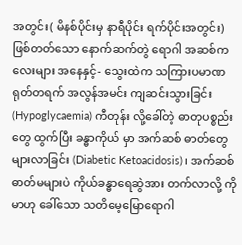အတွင်း( မိနစ်ပိုင်းမှ နာရီပိုင်း ရက်ပိုင်းအတွင်း) ဖြစ်တတ်သော နောက်ဆက်တွဲ ရောဂါ အဆစ်ကလေးများ အနေနှင့်- သွေးထဲက သကြားပမာဏ ရုတ်တရက် အလွန်အမင်း ကျဆင်းသွားခြင်း (Hypoglycaemia) ကီတုန်း လို့ခေါ်တဲ့ ဓာတုပစ္စည်းတွေ ထွက်ပြီး ခန္ဓာကိုယ် မှာ အက်ဆစ် ဓာတ်တွေ များလာခြင်း (Diabetic Ketoacidosis)၊ အက်ဆစ်ဓာတ်မများပဲ ကိုယ်ခန္ဓာရေဆွဲအား တက်လာလို့ ကိုမာဟု ခေါ်သော သတိမေ့မြောရောဂါ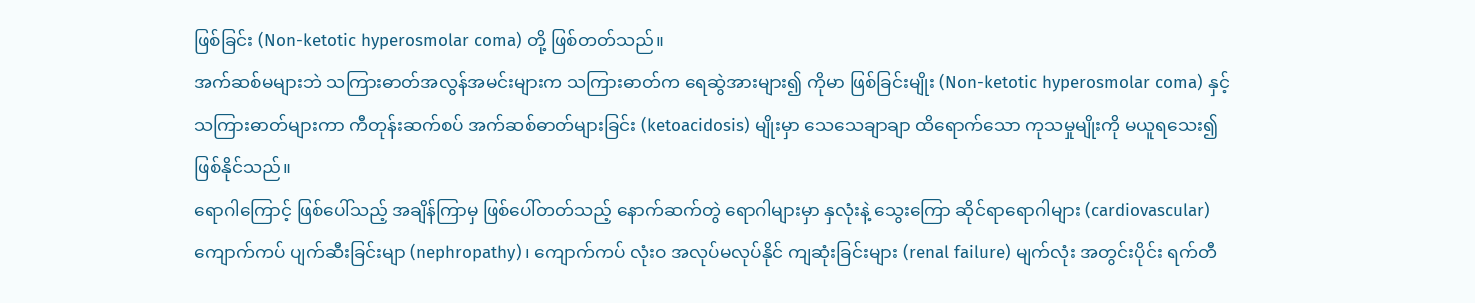ဖြစ်ခြင်း (Non-ketotic hyperosmolar coma) တို့ ဖြစ်တတ်သည်။
အက်ဆစ်မများဘဲ သကြားဓာတ်အလွန်အမင်းများက သကြားဓာတ်က ရေဆွဲအားများ၍ ကိုမာ ဖြစ်ခြင်းမျိုး (Non-ketotic hyperosmolar coma) နှင့် သကြားဓာတ်များကာ ကီတုန်းဆက်စပ် အက်ဆစ်ဓာတ်များခြင်း (ketoacidosis) မျိုးမှာ သေသေချာချာ ထိရောက်သော ကုသမှုမျိုးကို မယူရသေး၍ ဖြစ်နိုင်သည်။
ရောဂါကြောင့် ဖြစ်ပေါ်သည့် အချိန်ကြာမှ ဖြစ်ပေါ်တတ်သည့် နောက်ဆက်တွဲ ရောဂါများမှာ နှလုံးနဲ့ သွေးကြော ဆိုင်ရာရောဂါများ (cardiovascular) ကျောက်ကပ် ပျက်ဆီးခြင်းမျာ (nephropathy)၊ ကျောက်ကပ် လုံးဝ အလုပ်မလုပ်နိုင် ကျဆုံးခြင်းများ (renal failure) မျက်လုံး အတွင်းပိုင်း ရက်တီ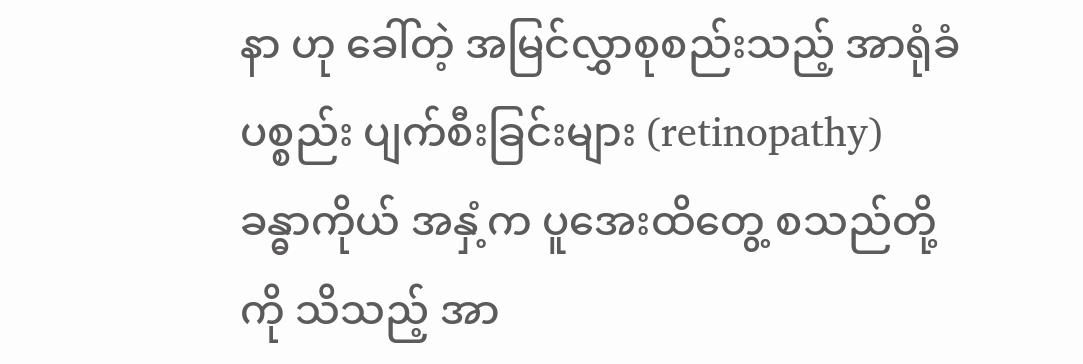နာ ဟု ခေါ်တဲ့ အမြင်လွှာစုစည်းသည့် အာရုံခံ ပစ္စည်း ပျက်စီးခြင်းများ (retinopathy) ခန္ဓာကိုယ် အနှံ့က ပူအေးထိတွေ့ စသည်တို့ကို သိသည့် အာ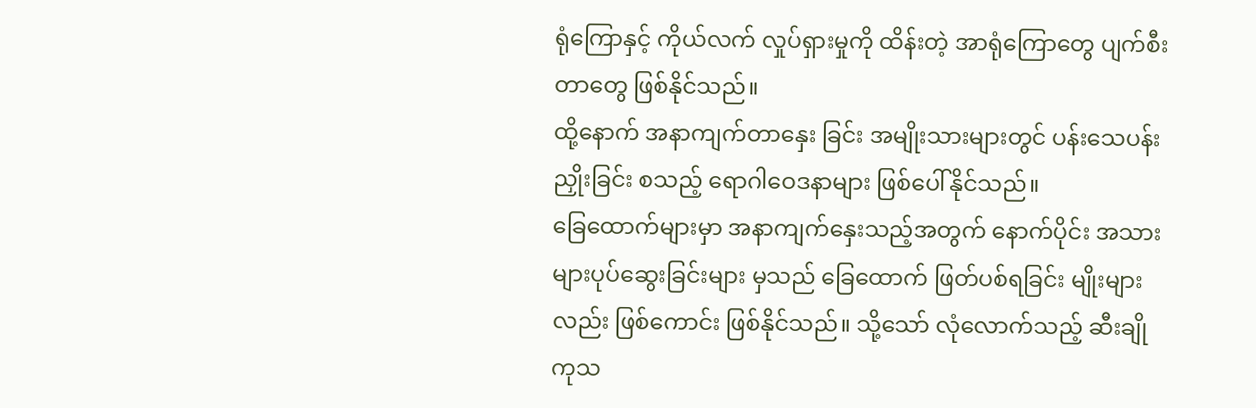ရုံကြောနှင့် ကိုယ်လက် လှုပ်ရှားမှုကို ထိန်းတဲ့ အာရုံကြောတွေ ပျက်စီးတာတွေ ဖြစ်နိုင်သည်။
ထို့နောက် အနာကျက်တာနှေး ခြင်း အမျိုးသားများတွင် ပန်းသေပန်းညှိုးခြင်း စသည့် ရောဂါဝေဒနာများ ဖြစ်ပေါ်နိုင်သည်။
ခြေထောက်များမှာ အနာကျက်နှေးသည့်အတွက် နောက်ပိုင်း အသားများပုပ်ဆွေးခြင်းများ မှသည် ခြေထောက် ဖြတ်ပစ်ရခြင်း မျိုးများလည်း ဖြစ်ကောင်း ဖြစ်နိုင်သည်။ သို့သော် လုံလောက်သည့် ဆီးချို ကုသ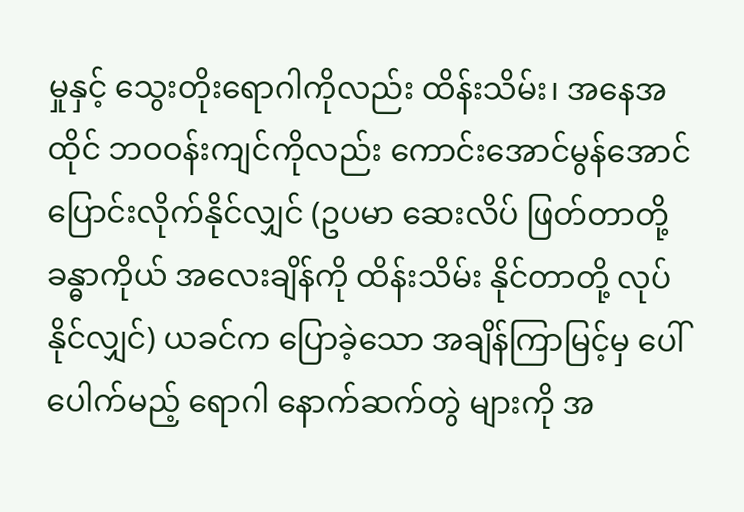မှုနှင့် သွေးတိုးရောဂါကိုလည်း ထိန်းသိမ်း၊ အနေအထိုင် ဘဝဝန်းကျင်ကိုလည်း ကောင်းအောင်မွန်အောင် ပြောင်းလိုက်နိုင်လျှင် (ဥပမာ ဆေးလိပ် ဖြတ်တာတို့ ခန္ဓာကိုယ် အလေးချိန်ကို ထိန်းသိမ်း နိုင်တာတို့ လုပ်နိုင်လျှင်) ယခင်က ပြောခဲ့သော အချိန်ကြာမြင့်မှ ပေါ်ပေါက်မည့် ရောဂါ နောက်ဆက်တွဲ များကို အ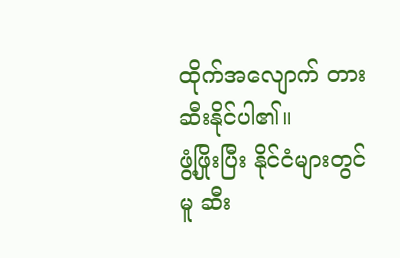ထိုက်အလျောက် တားဆီးနိုင်ပါ၏။
ဖွံ့ဖြိုးပြီး နိုင်ငံများတွင်မူ ဆီး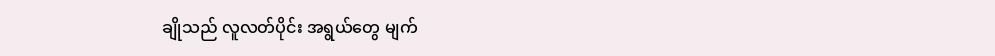ချိုသည် လူလတ်ပိုင်း အရွယ်တွေ မျက်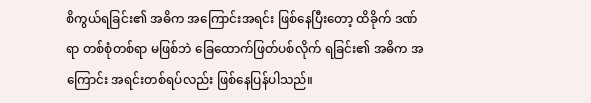စိကွယ်ရခြင်း၏ အဓိက အကြောင်းအရင်း ဖြစ်နေပြီးတော့ ထိခိုက် ဒဏ်ရာ တစ်စုံတစ်ရာ မဖြစ်ဘဲ ခြေထောက်ဖြတ်ပစ်လိုက် ရခြင်း၏ အဓိက အကြောင်း အရင်းတစ်ရပ်လည်း ဖြစ်နေပြန်ပါသည်။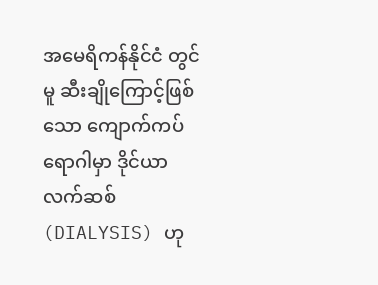အမေရိကန်နိုင်ငံ တွင်မူ ဆီးချိုကြောင့်ဖြစ်သော ကျောက်ကပ်ရောဂါမှာ ဒိုင်ယာလက်ဆစ် (DIALYSIS) ဟု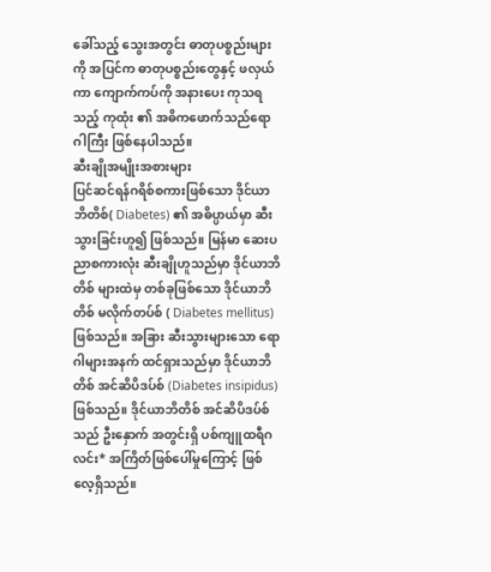ခေါ်သည့် သွေးအတွင်း ဓာတုပစ္စည်းများကို အပြင်က ဓာတုပစ္စည်းတွေနှင့် ဖလှယ်ကာ ကျောက်ကပ်ကို အနားပေး ကုသရသည့် ကုထုံး ၏ အဓိကဖောက်သည်ရောဂါကြီး ဖြစ်နေပါသည်။
ဆီးချိုအမျိုးအစားများ
ပြင်ဆင်ရန်ဂရိစ်စကားဖြစ်သော ဒိုင်ယာဘိတိစ်( Diabetes) ၏ အဓိပ္ပာယ်မှာ ဆီးသွားခြင်းဟူ၍ ဖြစ်သည်။ မြန်မာ ဆေးပညာစကားလုံး ဆီးချိုဟူသည်မှာ ဒိုင်ယာဘိတိစ် များထဲမှ တစ်ခုဖြစ်သော ဒိုင်ယာဘိတိစ် မလိုက်တပ်စ် ( Diabetes mellitus) ဖြစ်သည်။ အခြား ဆီးသွားများသော ရောဂါများအနက် ထင်ရှားသည်မှာ ဒိုင်ယာဘိတိစ် အင်ဆိပိဒပ်စ် (Diabetes insipidus) ဖြစ်သည်။ ဒိုင်ယာဘိတိစ် အင်ဆိပိဒပ်စ်သည် ဦးနှောက် အတွင်းရှိ ပစ်ကျူထရီဂလင်း* အကြိတ်ဖြစ်ပေါ်မှုကြောင့် ဖြစ်လေ့ရှိသည်။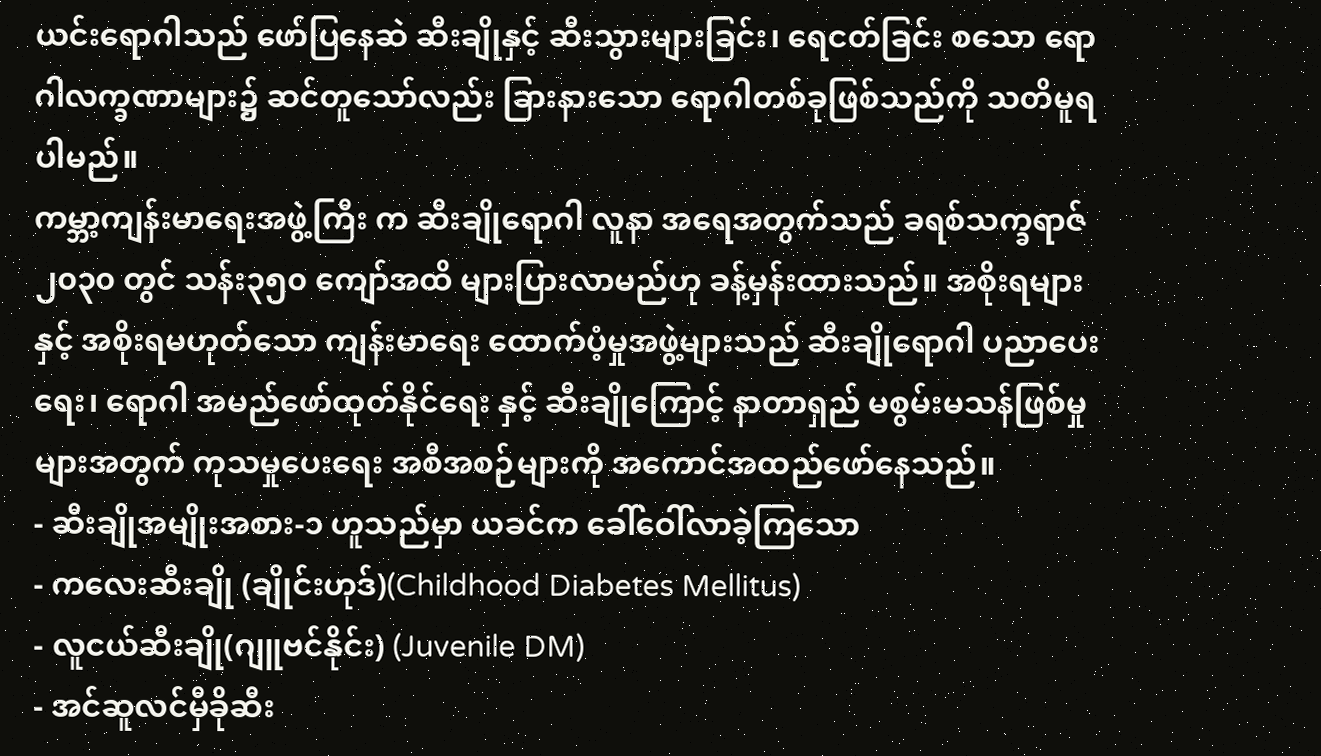ယင်းရောဂါသည် ဖော်ပြနေဆဲ ဆီးချိုနှင့် ဆီးသွားများခြင်း၊ ရေငတ်ခြင်း စသော ရောဂါလက္ခဏာများ၌ ဆင်တူသော်လည်း ခြားနားသော ရောဂါတစ်ခုဖြစ်သည်ကို သတိမူရပါမည်။
ကမ္ဘာ့ကျန်းမာရေးအဖွဲ့ကြီး က ဆီးချိုရောဂါ လူနာ အရေအတွက်သည် ခရစ်သက္ခရာဇ်၂၀၃၀ တွင် သန်း၃၅၀ ကျော်အထိ များပြားလာမည်ဟု ခန့်မှန်းထားသည်။ အစိုးရများနှင့် အစိုးရမဟုတ်သော ကျန်းမာရေး ထောက်ပံ့မှုအဖွဲ့များသည် ဆီးချိုရောဂါ ပညာပေးရေး၊ ရောဂါ အမည်ဖော်ထုတ်နိုင်ရေး နှင့် ဆီးချိုကြောင့် နာတာရှည် မစွမ်းမသန်ဖြစ်မှုများအတွက် ကုသမှုပေးရေး အစီအစဉ်များကို အကောင်အထည်ဖော်နေသည်။
- ဆီးချိုအမျိုးအစား-၁ ဟူသည်မှာ ယခင်က ခေါ်ဝေါ်လာခဲ့ကြသော
- ကလေးဆီးချို (ချိုင်းဟုဒ်)(Childhood Diabetes Mellitus)
- လူငယ်ဆီးချို(ဂျူဗင်နိုင်း) (Juvenile DM)
- အင်ဆူလင်မှီခိုဆီး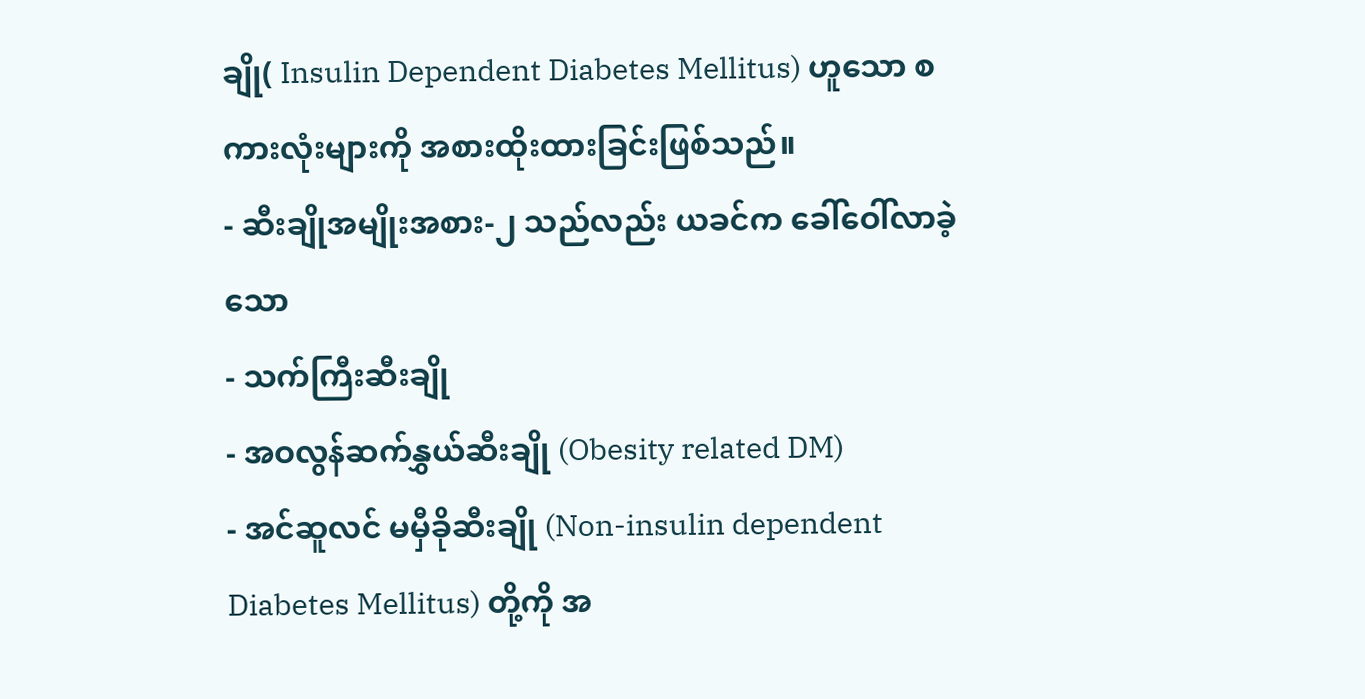ချို( Insulin Dependent Diabetes Mellitus) ဟူသော စကားလုံးများကို အစားထိုးထားခြင်းဖြစ်သည်။
- ဆီးချိုအမျိုးအစား-၂ သည်လည်း ယခင်က ခေါ်ဝေါ်လာခဲ့သော
- သက်ကြီးဆီးချို
- အဝလွန်ဆက်နွှယ်ဆီးချို (Obesity related DM)
- အင်ဆူလင် မမှီခိုဆီးချို (Non-insulin dependent Diabetes Mellitus) တို့ကို အ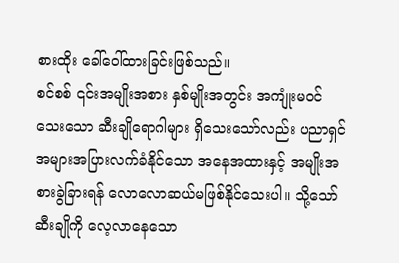စားထိုး ခေါ်ဝေါ်ထားခြင်းဖြစ်သည်။
စင်စစ် ၎င်းအမျိုးအစား နှစ်မျိုးအတွင်း အကျုံးမဝင်သေးသော ဆီးချိုရောဂါများ ရှိသေးသော်လည်း ပညာရှင် အများအပြားလက်ခံနိုင်သော အနေအထားနှင့် အမျိုးအစားခွဲခြားရန် လောလောဆယ်မဖြစ်နိုင်သေးပါ။ သို့သော် ဆီးချိုကို လေ့လာနေသော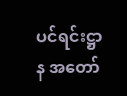ပင်ရင်းဋ္ဌာန အတော်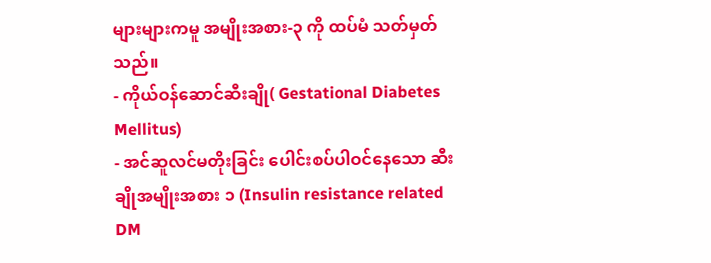များများကမူ အမျိုးအစား-၃ ကို ထပ်မံ သတ်မှတ်သည်။
- ကိုယ်ဝန်ဆောင်ဆီးချို( Gestational Diabetes Mellitus)
- အင်ဆူလင်မတိုးခြင်း ပေါင်းစပ်ပါဝင်နေသော ဆီးချိုအမျိုးအစား ၁ (Insulin resistance related DM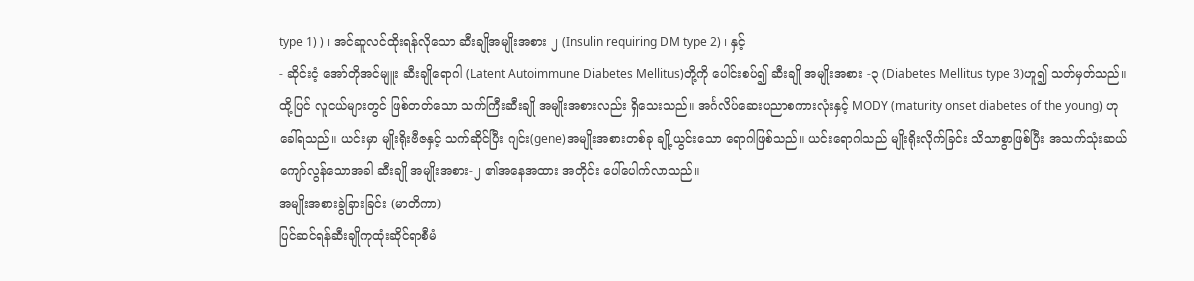type 1) ) ၊ အင်ဆူလင်ထိုးရန်လိုသော ဆီးချိုအမျိုးအစား ၂ (Insulin requiring DM type 2) ၊ နှင့်
- ဆိုင်းငံ့ အော်တိုအင်မျူး ဆီးချိုရောဂါ (Latent Autoimmune Diabetes Mellitus)တို့ကို ပေါင်းစပ်၍ ဆီးချို အမျိုးအစား -၃ (Diabetes Mellitus type 3)ဟူ၍ သတ်မှတ်သည်။
ထို့ပြင် လူငယ်များတွင် ဖြစ်တတ်သော သက်ကြီးဆီးချို အမျိုးအစားလည်း ရှိသေးသည်။ အင်္ဂလိပ်ဆေးပညာစကားလုံးနှင့် MODY (maturity onset diabetes of the young) ဟုခေါ်ရသည်။ ယင်းမှာ မျိုးရိုးဗီဇနှင့် သက်ဆိုင်ပြီး ဂျင်း(gene)အမျိုးအစားတစ်ခု ချို့ယွင်းသော ရောဂါဖြစ်သည်။ ယင်းရောဂါသည် မျိုးရိုးလိုက်ခြင်း သိသာစွာဖြစ်ပြီး အသက်သုံးဆယ် ကျော်လွန်သောအခါ ဆီးချို အမျိုးအစား-၂ ၏အနေအထား အတိုင်း ပေါ်ပေါက်လာသည်။
အမျိုးအစားခွဲခြားခြင်း (မာတိကာ)
ပြင်ဆင်ရန်ဆီးချိုကုထုံးဆိုင်ရာစီမံ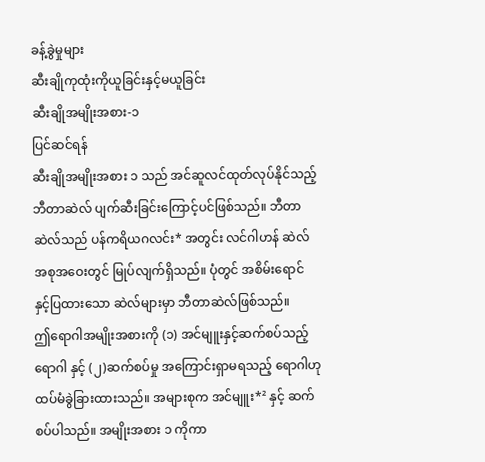ခန့်ခွဲမှုများ
ဆီးချိုကုထုံးကိုယူခြင်းနှင့်မယူခြင်း
ဆီးချိုအမျိုးအစား-၁
ပြင်ဆင်ရန်
ဆီးချိုအမျိုးအစား ၁ သည် အင်ဆူလင်ထုတ်လုပ်နိုင်သည့် ဘီတာဆဲလ် ပျက်ဆီးခြင်းကြောင့်ပင်ဖြစ်သည်။ ဘီတာဆဲလ်သည် ပန်ကရိယဂလင်း* အတွင်း လင်ဂါဟန် ဆဲလ် အစုအဝေးတွင် မြုပ်လျက်ရှိသည်။ ပုံတွင် အစိမ်းရောင် နှင့်ပြထားသော ဆဲလ်များမှာ ဘီတာဆဲလ်ဖြစ်သည်။
ဤရောဂါအမျိုးအစားကို (၁) အင်မျူးနှင့်ဆက်စပ်သည့် ရောဂါ နှင့် (၂)ဆက်စပ်မှု အကြောင်းရှာမရသည့် ရောဂါဟု ထပ်မံခွဲခြားထားသည်။ အများစုက အင်မျူး*² နှင့် ဆက်စပ်ပါသည်။ အမျိုးအစား ၁ ကိုကာ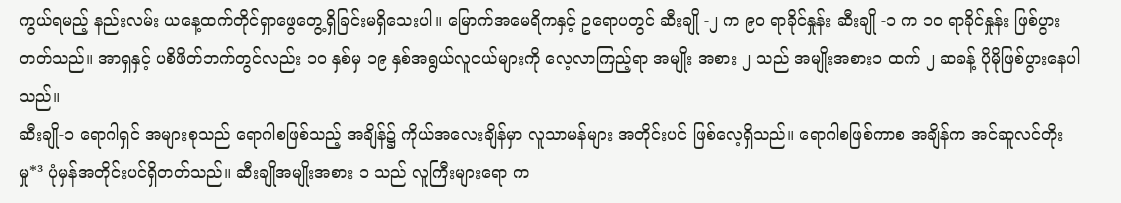ကွယ်ရမည့် နည်းလမ်း ယနေ့ထက်တိုင်ရှာဖွေတွေ့ရှိခြင်းမရှိသေးပါ။ မြောက်အမေရိကနှင့် ဥရောပတွင် ဆီးချို -၂ က ၉၀ ရာခိုင်နှုန်း ဆီးချို -၁ က ၁၀ ရာခိုင်နှုန်း ဖြစ်ပွားတတ်သည်။ အာရှနှင့် ပစိဖိတ်ဘက်တွင်လည်း ၁၀ နှစ်မှ ၁၉ နှစ်အရွယ်လူငယ်များကို လေ့လာကြည့်ရာ အမျိုး အစား ၂ သည် အမျိုးအစား၁ ထက် ၂ ဆခန့် ပိုမိုဖြစ်ပွားနေပါသည်။
ဆီးချို-၁ ရောဂါရှင် အများစုသည် ရောဂါစဖြစ်သည့် အချိန်၌ ကိုယ်အလေးချိန်မှာ လူသာမန်များ အတိုင်းပင် ဖြစ်လေ့ရှိသည်။ ရောဂါစဖြစ်ကာစ အချိန်က အင်ဆူလင်တိုးမှု*³ ပုံမှန်အတိုင်းပင်ရှိတတ်သည်။ ဆီးချိုအမျိုးအစား ၁ သည် လူကြီးများရော က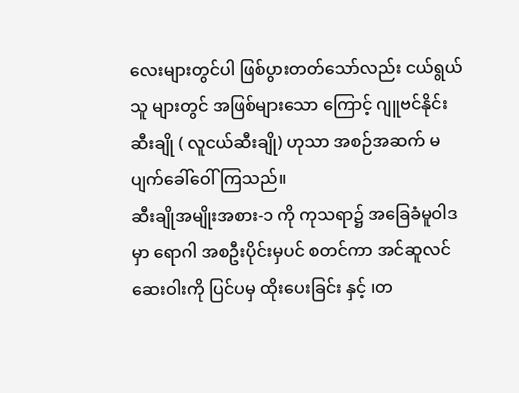လေးများတွင်ပါ ဖြစ်ပွားတတ်သော်လည်း ငယ်ရွယ်သူ များတွင် အဖြစ်များသော ကြောင့် ဂျူဗင်နိုင်း ဆီးချို ( လူငယ်ဆီးချို) ဟုသာ အစဉ်အဆက် မပျက်ခေါ်ဝေါ်ကြသည်။
ဆီးချိုအမျိုးအစား-၁ ကို ကုသရာ၌ အခြေခံမူဝါဒမှာ ရောဂါ အစဦးပိုင်းမှပင် စတင်ကာ အင်ဆူလင်ဆေးဝါးကို ပြင်ပမှ ထိုးပေးခြင်း နှင့် ၊တ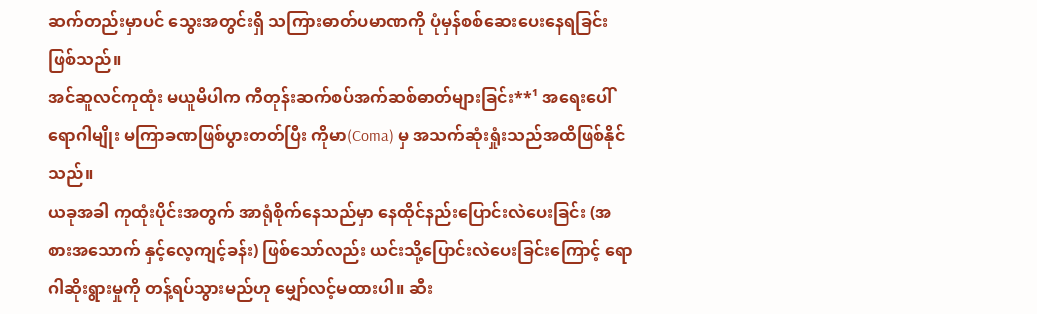ဆက်တည်းမှာပင် သွေးအတွင်းရှိ သကြားဓာတ်ပမာဏကို ပုံမှန်စစ်ဆေးပေးနေရခြင်း ဖြစ်သည်။
အင်ဆူလင်ကုထုံး မယူမိပါက ကီတုန်းဆက်စပ်အက်ဆစ်ဓာတ်များခြင်း**¹ အရေးပေါ်ရောဂါမျိုး မကြာခဏဖြစ်ပွားတတ်ပြီး ကိုမာ(Coma) မှ အသက်ဆုံးရှုံးသည်အထိဖြစ်နိုင်သည်။
ယခုအခါ ကုထုံးပိုင်းအတွက် အာရုံစိုက်နေသည်မှာ နေထိုင်နည်းပြောင်းလဲပေးခြင်း (အစားအသောက် နှင့်လေ့ကျင့်ခန်း) ဖြစ်သော်လည်း ယင်းသို့ပြောင်းလဲပေးခြင်းကြောင့် ရောဂါဆိုးရွားမှုကို တန့်ရပ်သွားမည်ဟု မျှော်လင့်မထားပါ။ ဆီး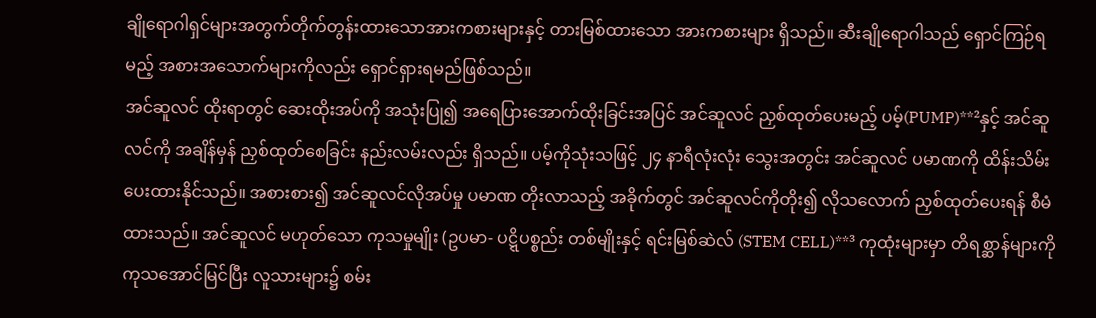ချိုရောဂါရှင်များအတွက်တိုက်တွန်းထားသောအားကစားများနှင့် တားမြစ်ထားသော အားကစားများ ရှိသည်။ ဆီးချိုရောဂါသည် ရှောင်ကြဉ်ရမည့် အစားအသောက်များကိုလည်း ရှောင်ရှားရမည်ဖြစ်သည်။
အင်ဆူလင် ထိုးရာတွင် ဆေးထိုးအပ်ကို အသုံးပြု၍ အရေပြားအောက်ထိုးခြင်းအပြင် အင်ဆူလင် ညှစ်ထုတ်ပေးမည့် ပမ့်(PUMP)**²နှင့် အင်ဆူလင်ကို အချိန်မှန် ညှစ်ထုတ်စေခြင်း နည်းလမ်းလည်း ရှိသည်။ ပမ့်ကိုသုံးသဖြင့် ၂၄ နာရီလုံးလုံး သွေးအတွင်း အင်ဆူလင် ပမာဏကို ထိန်းသိမ်းပေးထားနိုင်သည်။ အစားစား၍ အင်ဆူလင်လိုအပ်မှု ပမာဏ တိုးလာသည့် အခိုက်တွင် အင်ဆူလင်ကိုတိုး၍ လိုသလောက် ညှစ်ထုတ်ပေးရန် စီမံထားသည်။ အင်ဆူလင် မဟုတ်သော ကုသမှုမျိုး (ဥပမာ- ပဋ္ဋိပစ္စည်း တစ်မျိုးနှင့် ရင်းမြစ်ဆဲလ် (STEM CELL)**³ ကုထုံးများမှာ တိရစ္ဆာန်များကို ကုသအောင်မြင်ပြီး လူသားများ၌ စမ်း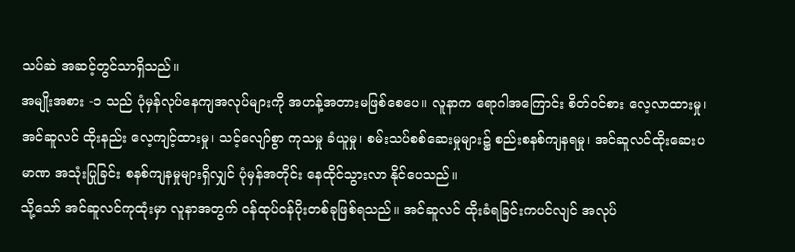သပ်ဆဲ အဆင့်တွင်သာရှိသည်။
အမျိုးအစား -၁ သည် ပုံမှန်လုပ်နေကျအလုပ်များကို အဟန့်အတားမဖြစ်စေပေ။ လူနာက ရောဂါအကြောင်း စိတ်ဝင်စား လေ့လာထားမှု၊ အင်ဆူလင် ထိုးနည်း လေ့ကျင့်ထားမှု၊ သင့်လျော်စွာ ကုသမှု ခံယူမှု၊ စမ်းသပ်စစ်ဆေးမှုများ၌ စည်းစနစ်ကျနရမှု၊ အင်ဆူလင်ထိုးဆေးပမာဏ အသုံးပြုခြင်း စနစ်ကျနမှုများရှိလျှင် ပုံမှန်အတိုင်း နေထိုင်သွားလာ နိုင်ပေသည်။
သို့သော် အင်ဆူလင်ကုထုံးမှာ လူနာအတွက် ဝန်ထုပ်ဝန်ပိုးတစ်ခုဖြစ်ရသည်။ အင်ဆူလင် ထိုးခံရခြင်းကပင်လျင် အလုပ်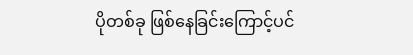ပိုတစ်ခု ဖြစ်နေခြင်းကြောင့်ပင်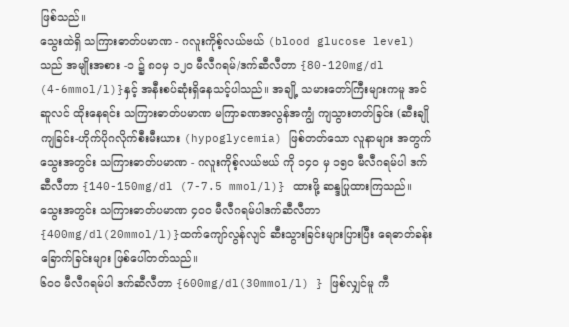ဖြစ်သည်။
သွေးထဲရှိ သကြားဓာတ်ပမာဏ - ဂလူးကိုစ့်လယ်ဗယ် (blood glucose level)သည် အမျိုးအစား -၁ ၌ ၈၀မှ ၁၂၀ မီလီဂရမ်/ဒက်ဆီလီတာ {80-120mg/dl (4-6mmol/l)}နှင့် အနီးစပ်ဆုံးရှိနေသင့်ပါသည်။ အချို့ သမားတော်ကြီးများကမူ အင်ဆူလင် ထိုးနေရင်း သကြားဓာတ်ပမာဏ မကြာခဏအလွန်အကျွံ ကျသွားတတ်ခြင်း (ဆီးချိုကျခြင်း-ဟိုက်ပိုဂလိုက်စီးမီးယား (hypoglycemia) ဖြစ်တတ်သော လူနာများ အတွက် သွေးအတွင်း သကြားဓာတ်ပမာဏ - ဂလူးကိုစ့်လယ်ဗယ် ကို ၁၄၀ မှ ၁၅၀ မီလီဂရမ်ပါ ဒက်ဆီလီတာ {140-150mg/dl (7-7.5 mmol/l)} ထားဖို့ ဆန္ဒပြုထားကြသည်။
သွေးအတွင်း သကြားဓာတ်ပမာဏ ၄၀ဝ မီလီဂရမ်ပါဒက်ဆီလီတာ {400mg/dl(20mmol/l)}ထက်ကျော်လွန်လျင် ဆီးသွားခြင်းများပြားပြီး ရေဓာတ်ခန်းခြောက်ခြင်းများ ဖြစ်ပေါ်တတ်သည်။
၆၀ဝ မီလီဂရမ်ပါ ဒက်ဆီလီတာ {600mg/dl(30mmol/l) } ဖြစ်လျှင်မူ ကီ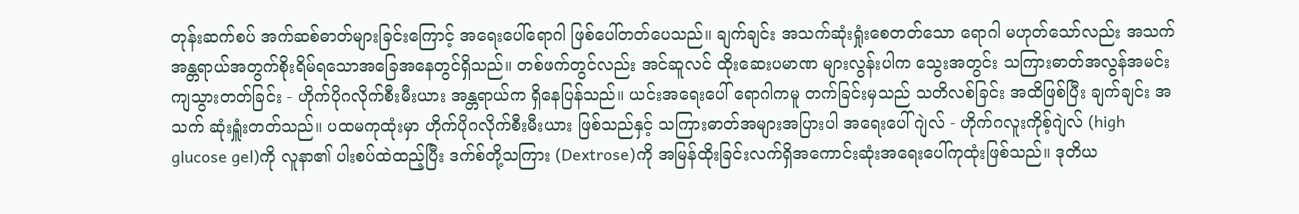တုန်းဆက်စပ် အက်ဆစ်ဓာတ်များခြင်းကြောင့် အရေးပေါ်ရောဂါ ဖြစ်ပေါ်တတ်ပေသည်။ ချက်ချင်း အသက်ဆုံးရှုံးစေတတ်သော ရောဂါ မဟုတ်သော်လည်း အသက်အန္တရာယ်အတွက်စိုးရိမ်ရသောအခြေအနေတွင်ရှိသည်။ တစ်ဖက်တွင်လည်း အင်ဆူလင် ထိုးဆေးပမာဏ များလွန်းပါက သွေးအတွင်း သကြားဓာတ်အလွန်အမင်း ကျသွားတတ်ခြင်း - ဟိုက်ပိုဂလိုက်စီးမီးယား အန္တရာယ်က ရှိနေပြန်သည်။ ယင်းအရေးပေါ် ရောဂါကမူ တက်ခြင်းမှသည် သတိလစ်ခြင်း အထိဖြစ်ပြီး ချက်ချင်း အသက် ဆုံးရှူံးတတ်သည်။ ပထမကုထုံးမှာ ဟိုက်ပိုဂလိုက်စီးမီးယား ဖြစ်သည်နှင့် သကြားဓာတ်အများအပြားပါ အရေးပေါ်ဂျဲလ် - ဟိုက်ဂလူးကိုစ့်ဂျဲလ် (high glucose gel)ကို လူနာ၏ ပါးစပ်ထဲထည့်ပြီး ဒက်စ်တို့သကြား (Dextrose)ကို အမြန်ထိုးခြင်းလက်ရှိအကောင်းဆုံးအရေးပေါ်ကုထုံးဖြစ်သည်။ ဒုတိယ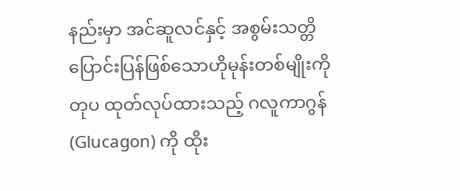နည်းမှာ အင်ဆူလင်နှင့် အစွမ်းသတ္တိ ပြောင်းပြန်ဖြစ်သောဟိုမုန်းတစ်မျိုးကို တုပ ထုတ်လုပ်ထားသည့် ဂလူကာဂွန်(Glucagon) ကို ထိုး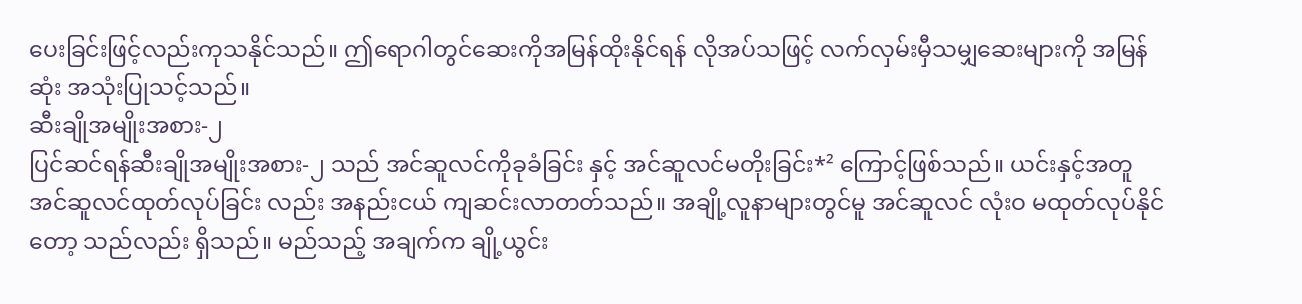ပေးခြင်းဖြင့်လည်းကုသနိုင်သည်။ ဤရောဂါတွင်ဆေးကိုအမြန်ထိုးနိုင်ရန် လိုအပ်သဖြင့် လက်လှမ်းမှီသမျှဆေးများကို အမြန်ဆုံး အသုံးပြုသင့်သည်။
ဆီးချိုအမျိုးအစား-၂
ပြင်ဆင်ရန်ဆီးချိုအမျိုးအစား-၂ သည် အင်ဆူလင်ကိုခုခံခြင်း နှင့် အင်ဆူလင်မတိုးခြင်း*² ကြောင့်ဖြစ်သည်။ ယင်းနှင့်အတူ အင်ဆူလင်ထုတ်လုပ်ခြင်း လည်း အနည်းငယ် ကျဆင်းလာတတ်သည်။ အချို့လူနာများတွင်မူ အင်ဆူလင် လုံးဝ မထုတ်လုပ်နိုင်တော့ သည်လည်း ရှိသည်။ မည်သည့် အချက်က ချို့ယွင်း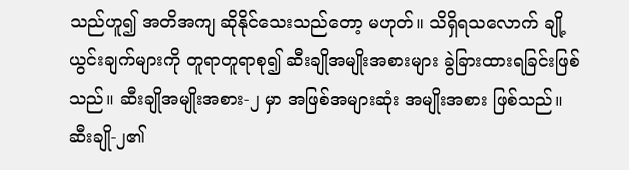သည်ဟူ၍ အတိအကျ ဆိုနိုင်သေးသည်တော့ မဟုတ်။ သိရှိရသလောက် ချို့ယွင်းချက်များကို တူရာတူရာစု၍ ဆီးချိုအမျိုးအစားများ ခွဲခြားထားရခြင်းဖြစ်သည်။ ဆီးချိုအမျိုးအစား-၂ မှာ အဖြစ်အများဆုံး အမျိုးအစား ဖြစ်သည်။
ဆီးချို-၂၏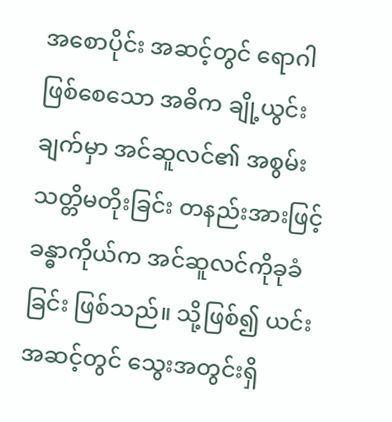အစောပိုင်း အဆင့်တွင် ရောဂါဖြစ်စေသော အဓိက ချို့ယွင်းချက်မှာ အင်ဆူလင်၏ အစွမ်းသတ္တိမတိုးခြင်း တနည်းအားဖြင့် ခန္ဓာကိုယ်က အင်ဆူလင်ကိုခုခံခြင်း ဖြစ်သည်။ သို့ဖြစ်၍ ယင်းအဆင့်တွင် သွေးအတွင်းရှိ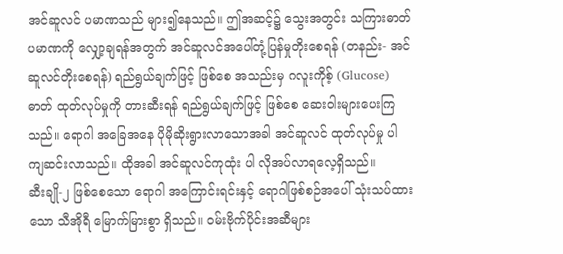အင်ဆူလင် ပမာဏသည် များ၍နေသည်။ ဤအဆင့်၌ သွေးအတွင်း သကြားဓာတ်ပမာဏကို လျှော့ချရန်အတွက် အင်ဆူလင်အပေါ်တုံ့ပြန်မှုတိုးစေရန် (တနည်း- အင်ဆူလင်တိုးစေရန်) ရည်ရွယ်ချက်ဖြင့် ဖြစ်စေ အသည်းမှ ဂလူးကိုစ့် (Glucose) ဓာတ် ထုတ်လုပ်မှုကို တားဆီးရန် ရည်ရွယ်ချက်ဖြင့် ဖြစ်စေ ဆေးဝါးများပေးကြသည်။ ရောဂါ အခြေအနေ ပိုမိုဆိုးရွားလာသောအခါ အင်ဆူလင် ထုတ်လုပ်မှု ပါ ကျဆင်းလာသည်။ ထိုအခါ အင်ဆူလင်ကုထုံး ပါ လိုအပ်လာရလေ့ရှိသည်။
ဆီးချို-၂ ဖြစ်စေသော ရောဂါ အကြောင်းရင်းနှင့် ရောဂါဖြစ်စဉ်အပေါ် သုံးသပ်ထားသော သီအိုရီ မြောက်မြားစွာ ရှိသည်။ ဝမ်းဗိုက်ပိုင်းအဆီများ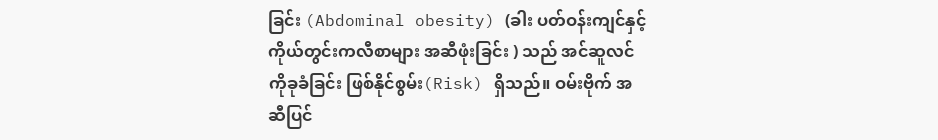ခြင်း (Abdominal obesity) (ခါး ပတ်ဝန်းကျင်နှင့် ကိုယ်တွင်းကလီစာများ အဆီဖုံးခြင်း ) သည် အင်ဆူလင်ကိုခုခံခြင်း ဖြစ်နိုင်စွမ်း(Risk) ရှိသည်။ ဝမ်းဗိုက် အဆီပြင်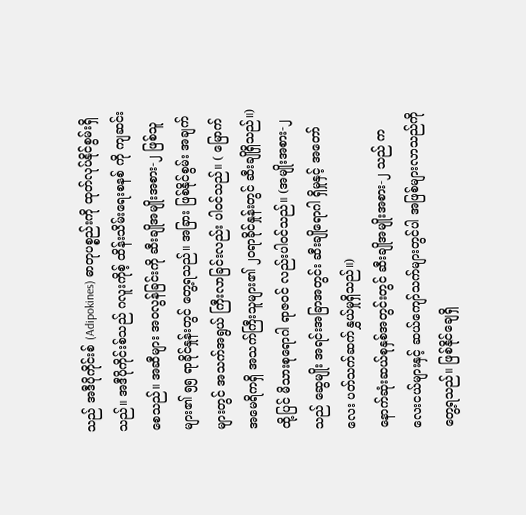သည် အဒီပိုကိုင်းစ် (Adipokines) ဓာတုပစ္စည်းကို ထုတ်လုပ်နိုင်စွမ်းရှိသည်။ အဒီပိုကိုင်းစ်သည် ဂလူးကိုစ့် ထိန်းသိမ်းရေးစနစ် ကို ကျဆင်းစေသည်။ အဆီများ အဝလွန်ခြင်းကို ဆီးချိုအမျိုးအစား-၂ ဖြစ်သူများ၏ ၅၅ ရာခိုင်နှုန်းတွင် တွေ့ရသည်။ အခြား ဖြစ်နိုင်စွမ်း အချက်များတွင် အသက်အရွယ် ကြီးလာခြင်းလည်း ပါဝင်သည်။ ( မြောက်အမေရိကရှိ အသက်ကြီးသူများ၏ ၂၀ရာခိုင်နှုန်းတွင် ဆီးချိုရှိသည်။) ထို့ပြင် မိသားစုရောဂါ ရာဇဝင် လည်းပါဝင်သည်။ (အမျိုးအစား-၂ သည် ဆွေမျိုး အရင်းအခြာအတွင်း ဆီးချိုရောဂါ ရှိမှုနှင့် အတော်လေး ပတ်သက်ဆက်နွှယ်မှုရှိသည်။)
နောက်ဆုံးဆယ်စုနှစ်အတွင်းတွင် ဆီးချိုအမျိုးအစား-၂ သည် ကလေးငယ်များနှင့် ဆယ်ကျော်သက်များတွင်ပါ အဖြစ်များလာသည်ကို တွေ့ရသည်။ ဖြစ်နိုင်ချေရှိ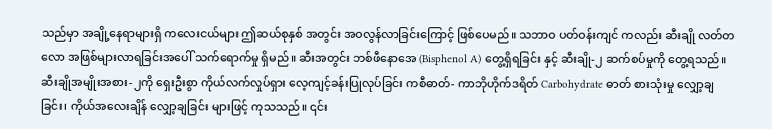သည်မှာ အချို့နေရာများရှိ ကလေးငယ်များ ဤဆယ်စုနှစ် အတွင်း အဝလွန်လာခြင်းကြောင့် ဖြစ်ပေမည်။ သဘာဝ ပတ်ဝန်းကျင် ကလည်း ဆီးချို လတ်တလော အဖြစ်များလာရခြင်းအပေါ် သက်ရောက်မှု ရှိမည်။ ဆီးအတွင်း ဘစ်ဖီနောအေ (Bisphenol A) တွေ့ရှိရခြင်း နှင့် ဆီးချို-၂ ဆက်စပ်မှုကို တွေ့ရသည်။
ဆီးချိုအမျိုးအစား-၂ကို ရှေးဦးစွာ ကိုယ်လက်လှုပ်ရှား လေ့ကျင့်ခန်းပြုလုပ်ခြင်း ကစီဓာတ်- ကာဘိုဟိုက်ဒရိတ် Carbohydrate ဓာတ် စားသုံးမှု လျှော့ချခြင်း၊ ကိုယ်အလေးချိန် လျှော့ချခြင်း များဖြင့် ကုသသည်။ ၎င်း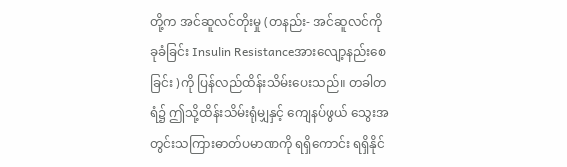တို့က အင်ဆူလင်တိုးမှု (တနည်း- အင်ဆူလင်ကိုခုခံခြင်း Insulin Resistanceအားလျော့နည်းစေခြင်း )ကို ပြန်လည်ထိန်းသိမ်းပေးသည်။ တခါတရံ၌ ဤသို့ထိန်းသိမ်းရုံမျှနှင့် ကျေနပ်ဖွယ် သွေးအတွင်းသကြားဓာတ်ပမာဏကို ရရှိကောင်း ရရှိနိုင်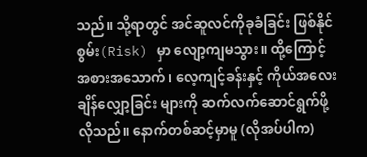သည်။ သို့ရာတွင် အင်ဆူလင်ကိုခုခံခြင်း ဖြစ်နိုင်စွမ်း(Risk) မှာ လျော့ကျမသွား။ ထို့ကြောင့် အစားအသောက်၊ လေ့ကျင့်ခန်းနှင့် ကိုယ်အလေးချိန်လျှော့ခြင်း များကို ဆက်လက်ဆောင်ရွက်ဖို့ လိုသည်။ နောက်တစ်ဆင့်မှာမူ (လိုအပ်ပါက)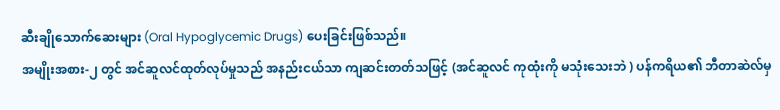ဆီးချိုသောက်ဆေးများ (Oral Hypoglycemic Drugs) ပေးခြင်းဖြစ်သည်။
အမျိုးအစား-၂ တွင် အင်ဆူလင်ထုတ်လုပ်မှုသည် အနည်းငယ်သာ ကျဆင်းတတ်သဖြင့် (အင်ဆူလင် ကုထုံးကို မသုံးသေးဘဲ ) ပန်ကရိယ၏ ဘီတာဆဲလ်မှ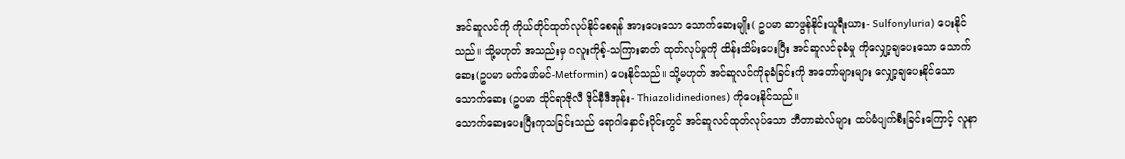အင်ဆူလင်ကို ကိုယ်တိုင်ထုတ်လုပ်နိုင်စေရန် အားပေးသော သောက်ဆေးမျိုး( ဥပမာ ဆာဖွန်နိုင်းယူရီးယား- Sulfonyluria) ပေးနိုင်သည်။ သို့မဟုတ် အသည်းမှ ဂလူးကိုစ့်-သကြားဓာတ် ထုတ်လုပ်မှုကို ထိန်းသိမ်းပေးပြီး အင်ဆူလင်ခုခံမှု ကိုလျှော့ချပေးသော သောက်ဆေး(ဥပမာ မက်ဖော်မင်-Metformin) ပေးနိုင်သည်။ သို့မဟုတ် အင်ဆူလင်ကိုခုခံခြင်းကို အတော်များများ လျှော့ချပေးနိုင်သော သောက်ဆေး (ဥပမာ သိုင်ရာဇိုလီ ဒိုင်နီဒီအုန်း- Thiazolidinediones) ကိုပေးနိုင်သည်။
သောက်ဆေးပေးပြီးကုသခြင်းသည် ရောဂါနှောင်းပိုင်းတွင် အင်ဆူလင်ထုတ်လုပ်သော ဘီတာဆဲလ်များ ထပ်မံပျက်စီးခြင်းကြောင့် လူနာ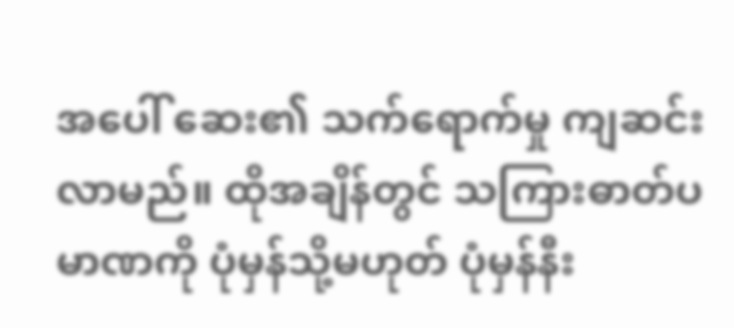အပေါ် ဆေး၏ သက်ရောက်မှု ကျဆင်းလာမည်။ ထိုအချိန်တွင် သကြားဓာတ်ပမာဏကို ပုံမှန်သို့မဟုတ် ပုံမှန်နီး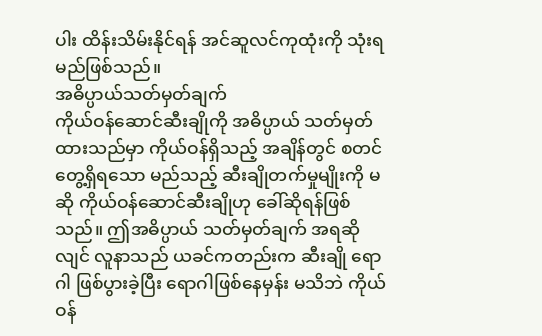ပါး ထိန်းသိမ်းနိုင်ရန် အင်ဆူလင်ကုထုံးကို သုံးရမည်ဖြစ်သည်။
အဓိပ္ပာယ်သတ်မှတ်ချက်
ကိုယ်ဝန်ဆောင်ဆီးချိုကို အဓိပ္ပာယ် သတ်မှတ်ထားသည်မှာ ကိုယ်ဝန်ရှိသည့် အချိန်တွင် စတင် တွေ့ရှိရသော မည်သည့် ဆီးချိုတက်မှုမျိုးကို မဆို ကိုယ်ဝန်ဆောင်ဆီးချိုဟု ခေါ်ဆိုရန်ဖြစ်သည်။ ဤအဓိပ္ပာယ် သတ်မှတ်ချက် အရဆိုလျင် လူနာသည် ယခင်ကတည်းက ဆီးချို ရောဂါ ဖြစ်ပွားခဲ့ပြီး ရောဂါဖြစ်နေမှန်း မသိဘဲ ကိုယ်ဝန်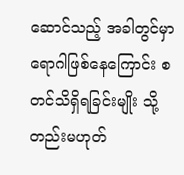ဆောင်သည့် အခါတွင်မှာ ရောဂါဖြစ်နေကြောင်း စတင်သိရှိရခြင်းမျိုး သို့တည်းမဟုတ်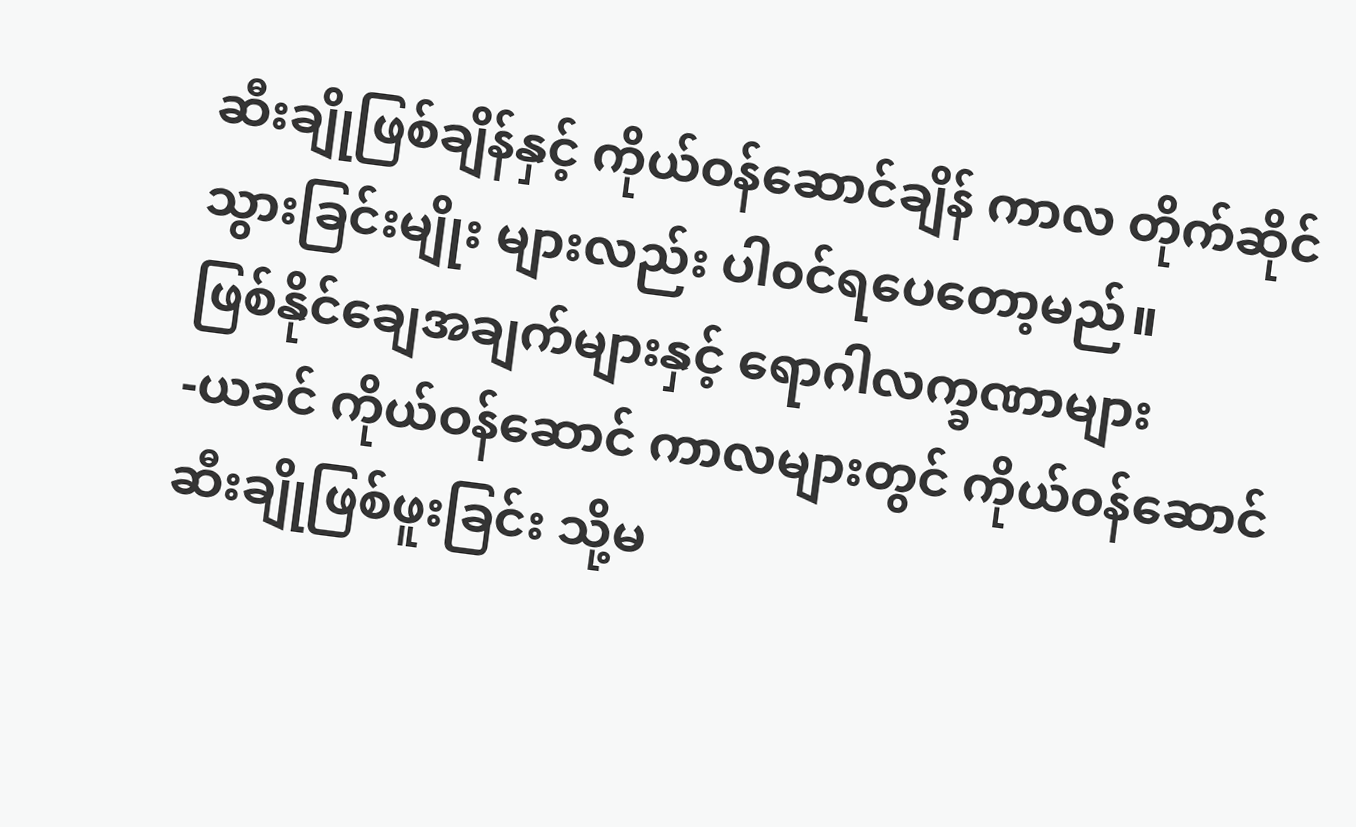ဆီးချိုဖြစ်ချိန်နှင့် ကိုယ်ဝန်ဆောင်ချိန် ကာလ တိုက်ဆိုင်သွားခြင်းမျိုး များလည်း ပါဝင်ရပေတော့မည်။
ဖြစ်နိုင်ချေအချက်များနှင့် ရောဂါလက္ခဏာများ
-ယခင် ကိုယ်ဝန်ဆောင် ကာလများတွင် ကိုယ်ဝန်ဆောင်ဆီးချိုဖြစ်ဖူးခြင်း သို့မ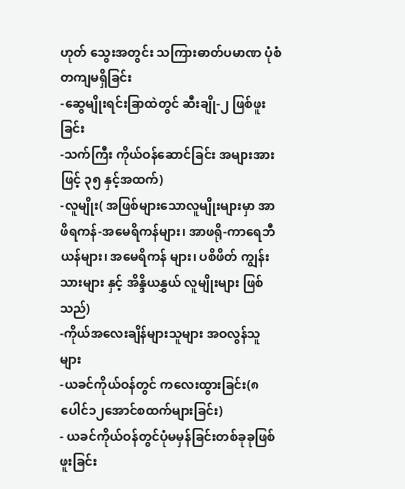ဟုတ် သွေးအတွင်း သကြားဓာတ်ပမာဏ ပုံစံတကျမရှိခြင်း
-ဆွေမျိုးရင်းခြာထဲတွင် ဆီးချို-၂ ဖြစ်ဖူးခြင်း
-သက်ကြီး ကိုယ်ဝန်ဆောင်ခြင်း အများအားဖြင့် ၃၅ နှင့်အထက်)
-လူမျိုး( အဖြစ်များသောလူမျိုးများမှာ အာဖိရကန်-အမေရိကန်များ၊ အာဖရို-ကာရေဘီယန်များ၊ အမေရိကန် များ၊ ပစိဖိတ် ကျွန်းသားများ နှင့် အိန္ဒိယနွှယ် လူမျိုးများ ဖြစ်သည်)
-ကိုယ်အလေးချိန်များသူများ အဝလွန်သူများ
-ယခင်ကိုယ်ဝန်တွင် ကလေးထွားခြင်း(၈ပေါင်၁၂အောင်စထက်များခြင်း)
- ယခင်ကိုယ်ဝန်တွင်ပုံမမှန်ခြင်းတစ်ခုခုဖြစ်ဖူးခြင်း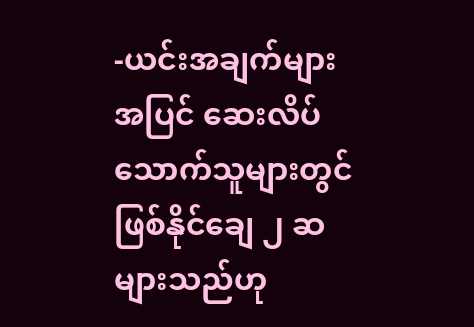-ယင်းအချက်များအပြင် ဆေးလိပ်သောက်သူများတွင် ဖြစ်နိုင်ချေ ၂ ဆများသည်ဟု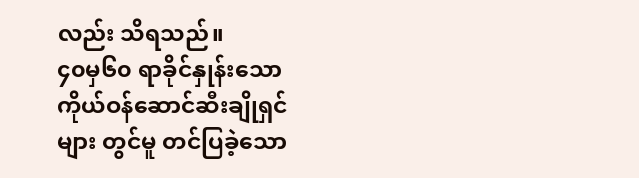လည်း သိရသည်။
၄၀မှ၆၀ ရာခိုင်နှုန်းသော ကိုယ်ဝန်ဆောင်ဆီးချိုရှင် များ တွင်မူ တင်ပြခဲ့သော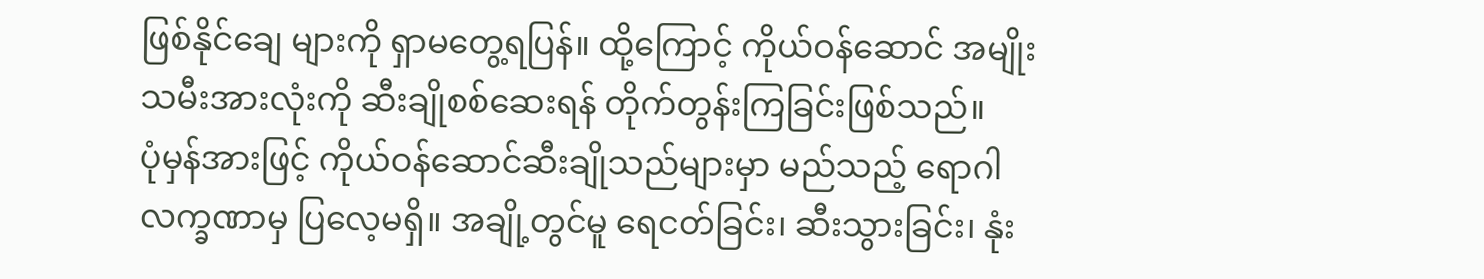ဖြစ်နိုင်ချေ များကို ရှာမတွေ့ရပြန်။ ထို့ကြောင့် ကိုယ်ဝန်ဆောင် အမျိုးသမီးအားလုံးကို ဆီးချိုစစ်ဆေးရန် တိုက်တွန်းကြခြင်းဖြစ်သည်။
ပုံမှန်အားဖြင့် ကိုယ်ဝန်ဆောင်ဆီးချိုသည်များမှာ မည်သည့် ရောဂါလက္ခဏာမှ ပြလေ့မရှိ။ အချို့တွင်မူ ရေငတ်ခြင်း၊ ဆီးသွားခြင်း၊ နုံး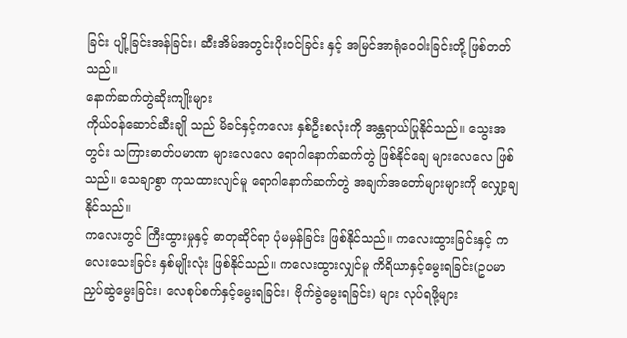ခြင်း ပျို့ခြင်းအန်ခြင်း၊ ဆီးအိမ်အတွင်းပိုးဝင်ခြင်း နှင့် အမြင်အာရုံဝေဝါးခြင်းတို့ ဖြစ်တတ်သည်။
နောက်ဆက်တွဲဆိုးကျိုးများ
ကိုယ်ဝန်ဆောင်ဆီးချို သည် မိခင်နှင့်ကလေး နှစ်ဦးစလုံးကို အန္တရာယ်ပြုနိုင်သည်။ သွေးအတွင်း သကြားဓာတ်ပမာဏ များလေလေ ရောဂါနောက်ဆက်တွဲ ဖြစ်နိုင်ချေ များလေလေ ဖြစ်သည်။ သေချာစွာ ကုသထားလျင်မူ ရောဂါနောက်ဆက်တွဲ အချက်အတော်များများကို လျှော့ချနိုင်သည်။
ကလေးတွင် ကြီးထွားမှုနှင့် ဓာတုဆိုင်ရာ ပုံမမှန်ခြင်း ဖြစ်နိုင်သည်။ ကလေးထွားခြင်းနှင့် ကလေးသေးခြင်း နှစ်မျိုးလုံး ဖြစ်နိုင်သည်။ ကလေးထွားလျှင်မူ ကိရိယာနှင့်မွေးရခြင်း(ဥပမာ ညှပ်ဆွဲမွေးခြင်း၊ လေစုပ်စက်နှင့်မွေးရခြင်း၊ ဗိုက်ခွဲမွေးရခြင်း) များ လုပ်ရဖို့များ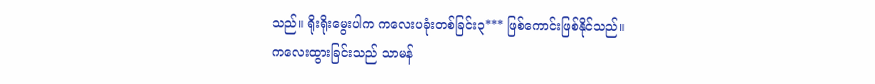သည်။ ရိုးရိုးမွေးပါက ကလေးပခုံးတစ်ခြင်း၃*** ဖြစ်ကောင်းဖြစ်နိုင်သည်။
ကလေးထွားခြင်းသည် သာမန်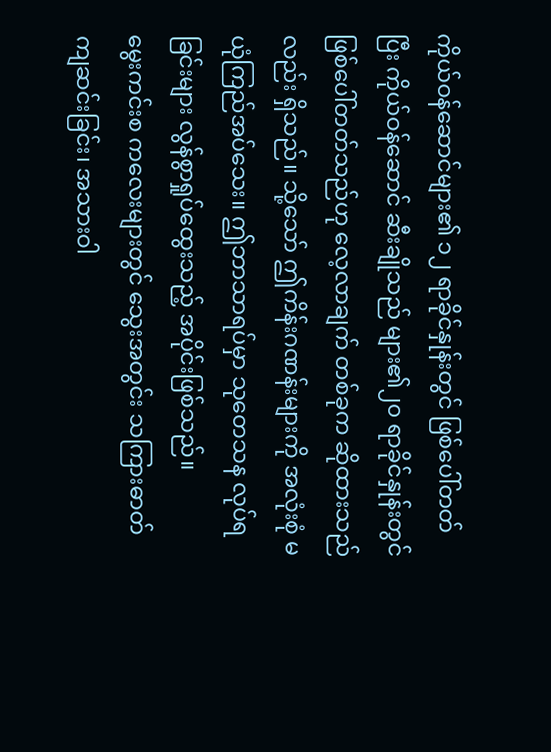ကိုယ်ဝန်ဆောင်များ၏ ၁၂ ရာခိုင်နှုန်းတွင် ဖြစ်ပေါ်တတ်ပြီး ကိုယ်ဝန်ဆောင် ဆီးချိုသည် များ၏၂၀ ရာခိုင်နှုန်းတွင် ဖြစ်ပေါ်တတ်သည်ဟု လေ့လာချက် တစ်ခုက ဆိုထားသည်လည်း ရှိသည်။ သို့သော် ဤကိန်းဂဏန်းများကို အလုံးစုံ မယုံကြည်အပ်သေး။ ဤဘာသာရပ်မှာ သုတေသန လုပ်ရခြင်းများ လွန်စွာရှုပ်ထွေးသည့် အပိုင်းဖြစ်သည်။
မွေးကင်းစ ကလေးများတွင် သွေးအတွင်း သကြားဓာတ် ကျဆင်းခြင်း၊ အသားဝါ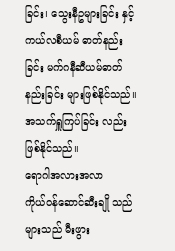ခြင်း၊ သွေးနီဥများခြင်း နှင့် ကယ်လစီယမ် ဓာတ်နည်းခြင်း မက်ဂနီဆီယမ်ဓာတ်နည်းခြင်း များဖြစ်နိုင်သည်။ အသက်ရှူကြပ်ခြင်း လည်း ဖြစ်နိုင်သည်။
ရောဂါအလားအလာ
ကိုယ်ဝန်ဆောင်ဆီးချို သည်များသည် မီးဖွား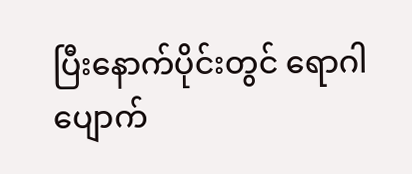ပြီးနောက်ပိုင်းတွင် ရောဂါပျောက်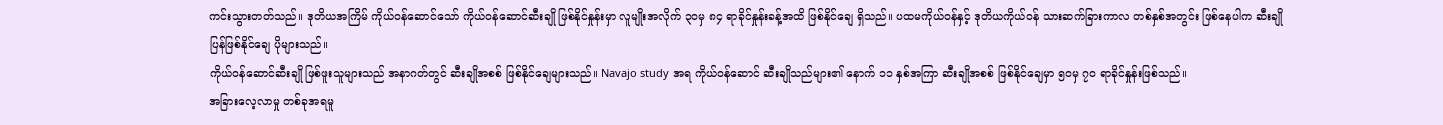ကင်းသွားတတ်သည်။ ဒုတိယအကြိမ် ကိုယ်ဝန်ဆောင်သော် ကိုယ်ဝန်ဆောင်ဆီးချို ဖြစ်နိုင်နှုန်းမှာ လူမျိုးအလိုက် ၃၀မှ ၈၄ ရာခိုင်နှုန်းခန့်အထိ ဖြစ်နိုင်ချေ ရှိသည်။ ပထမကိုယ်ဝန်နှင့် ဒုတိယကိုယ်ဝန် သားဆက်ခြားကာလ တစ်နှစ်အတွင်း ဖြစ်နေပါက ဆီးချိုပြန်ဖြစ်နိုင်ချေ ပိုများသည်။
ကိုယ်ဝန်ဆောင်ဆီးချို ဖြစ်ဖူးသူများသည် အနာဂတ်တွင် ဆီးချိုအစစ် ဖြစ်နိုင်ချေများသည်။ Navajo study အရ ကိုယ်ဝန်ဆောင် ဆီးချိုသည်များ၏ နောက် ၁၁ နှစ်အကြာ ဆီးချိုအစစ် ဖြစ်နိုင်ချေမှာ ၅၀မှ ၇၀ ရာခိုင်နှုန်းဖြစ်သည်။
အခြားလေ့လာမှု တစ်ခုအရမူ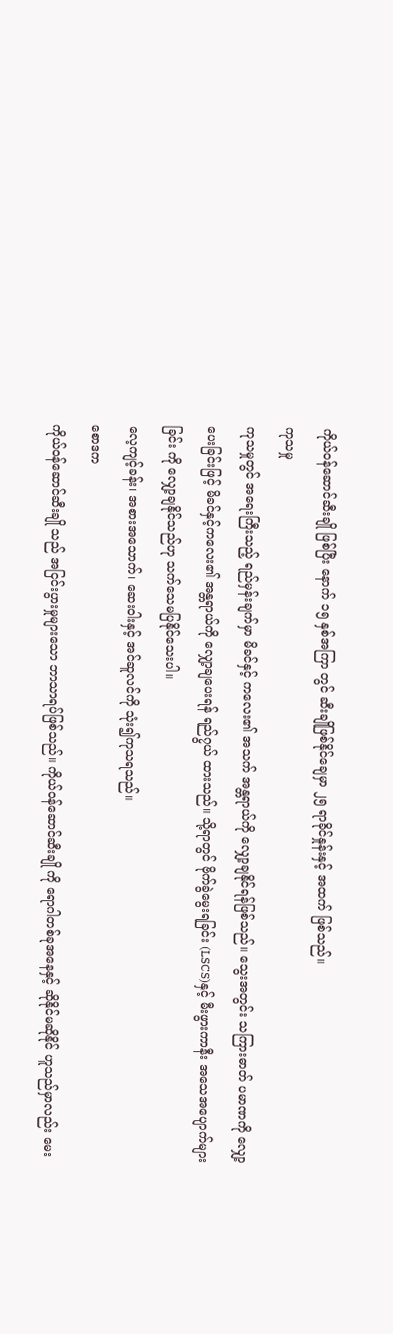ကိုယ်ဝန်ဆောင်ဆီးချို ဖြစ်ပြီး နောက် ၁၅ နှစ်အကြာ တွင် ဆီးချိုဖြစ်နိုင်ချေမှာ ၂၅ ရာခိုင်နှုန်းနှင့် အထက် ဖြစ်သည်။
ကုသမှု
ကုသမှုတွင် အရေးကြီးသည့် ရည်မှန်းချက်မှာ မိခင်နှင့် ကလေး၏ အသက် အန္တရာယ်ကို လျှော့ချနိုင်ရန်ဖြစ်သည်။ သွေးအတွင်း သကြားဓာတ် ပမာဏကို လျှော့ပေးခြင်းဖြင့် မိခင်နှင့်ကလေး၏ အန္တရာယ်ကို လျှော့ချပေးရန် ရည်၇ွယ် ထားသည်။ သို့ရာတွင် ဗိုက်ခွဲမွေးရခြင်း (LSCS)နှင့် မီးဖွားကာနီး အသေအပျောက်များခြင်း ကို လျှော့ချနိုင်သည်ဟု သက်သေမပြနိုင်သေးပါ။
လေ့ကျင့်ခန်း၊ အစားအသောက်၊ ဆေးဝါးနှင့် အင်ဆူလင်ကို သုံး၍ကုသရသည်။
စောဒက
ကိုယ်ဝန်ဆောင်ဆီးချို သည် အငြင်းပွားမှုများသော ဘာသာရပ်ဖြစ်သည်။ ကိုယ်ဝန်ဆောင်ဆီးချို ကို ရောဂါတစ်ခုအနေနှင့် ဆိုနိုင်မဆိုနိုင် ဟူသည်မှာလည်း မေး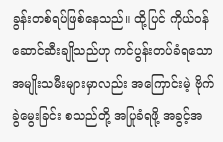ခွန်းတစ်ရပ်ဖြစ်နေသည်။ ထို့ပြင် ကိုယ်ဝန်ဆောင်ဆီးချိုသည်ဟု ကင်ပွန်းတပ်ခံရသော အမျိုးသမီးများမှာလည်း အကြောင်းမဲ့ ဗိုက်ခွဲမွေးခြင်း စသည်တို့ အပြုခံရဖို့ အခွင့်အ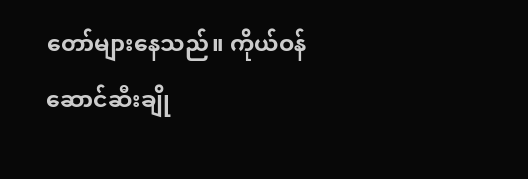တော်များနေသည်။ ကိုယ်ဝန်ဆောင်ဆီးချို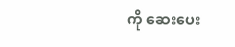ကို ဆေးပေး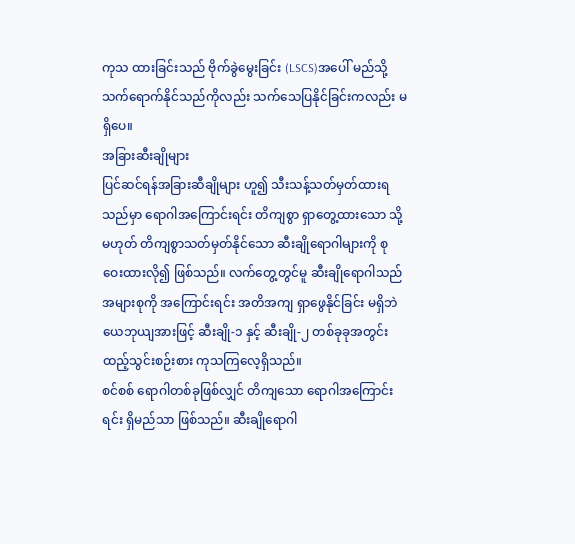ကုသ ထားခြင်းသည် ဗိုက်ခွဲမွေးခြင်း (LSCS)အပေါ် မည်သို့သက်ရောက်နိုင်သည်ကိုလည်း သက်သေပြနိုင်ခြင်းကလည်း မရှိပေ။
အခြားဆီးချိုများ
ပြင်ဆင်ရန်အခြားဆီချိုများ ဟူ၍ သီးသန့်သတ်မှတ်ထားရသည်မှာ ရောဂါအကြောင်းရင်း တိကျစွာ ရှာတွေ့ထားသော သို့မဟုတ် တိကျစွာသတ်မှတ်နိုင်သော ဆီးချိုရောဂါများကို စုဝေးထားလို၍ ဖြစ်သည်။ လက်တွေ့တွင်မူ ဆီးချိုရောဂါသည် အများစုကို အကြောင်းရင်း အတိအကျ ရှာဖွေနိုင်ခြင်း မရှိဘဲ ယေဘုယျအားဖြင့် ဆီးချို-၁ နှင့် ဆီးချို-၂ တစ်ခုခုအတွင်း ထည့်သွင်းစဉ်းစား ကုသကြလေ့ရှိသည်။
စင်စစ် ရောဂါတစ်ခုဖြစ်လျှင် တိကျသော ရောဂါအကြောင်းရင်း ရှိမည်သာ ဖြစ်သည်။ ဆီးချိုရောဂါ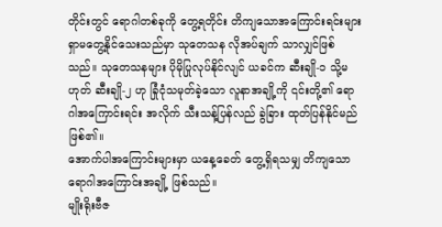တိုင်းတွင် ရောဂါတစ်ခုကို တွေ့ရတိုင်း တိကျသောအကြောင်းရင်းများ ရှာမတွေ့နိုင်သေးသည်မှာ သုတေသန လိုအပ်ချက် သာလျှင်ဖြစ်သည်။ သုတေသနများ ပိုမိုပြုလုပ်နိုင်လျင် ယခင်က ဆီးချို-၁ သို့မဟုတ် ဆီးချို-၂ ဟု ခြုံငုံသမုတ်ခဲ့သော လူနာအချို့ကို ၎င်းတို့၏ ရောဂါအကြောင်းရင်း အလိုက် သီးသန့်ပြန်လည် ခွဲခြား ထုတ်ပြန်နိုင်မည် ဖြစ်၏။
အောက်ပါအကြောင်းများမှာ ယနေ့ခေတ် တွေ့ရှိရသမျှ တိကျသော ရောဂါအကြောင်းအချို့ ဖြစ်သည်။
မျိုးရိုးဗီဇ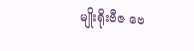မျိုးရိုးဗီဇ ဗေ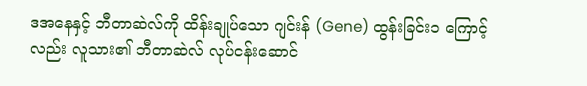ဒအနေနှင့် ဘီတာဆဲလ်ကို ထိန်းချုပ်သော ဂျင်းန် (Gene) ထွန်းခြင်း၁ ကြောင့်လည်း လူသား၏ ဘီတာဆဲလ် လုပ်ငန်းဆောင်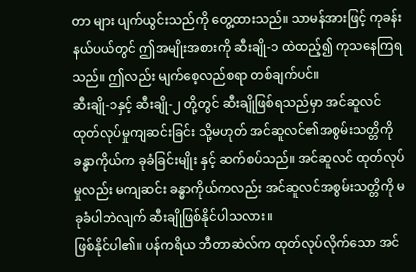တာ များ ပျက်ယွင်းသည်ကို တွေ့ထားသည်။ သာမန်အားဖြင့် ကုခန်းနယ်ပယ်တွင် ဤအမျိုးအစားကို ဆီးချို-၁ ထဲထည့်၍ ကုသနေကြရသည်။ ဤလည်း မျက်စေ့လည်စရာ တစ်ချက်ပင်။
ဆီးချို-၁နှင့် ဆီးချို-၂ တို့တွင် ဆီးချိုဖြစ်ရသည်မှာ အင်ဆူလင် ထုတ်လုပ်မှုကျဆင်းခြင်း သို့မဟုတ် အင်ဆူလင်၏အစွမ်းသတ္တိကို ခန္ဓာကိုယ်က ခုခံခြင်းမျိုး နှင့် ဆက်စပ်သည်။ အင်ဆူလင် ထုတ်လုပ်မှုလည်း မကျဆင်း ခန္ဓာကိုယ်ကလည်း အင်ဆူလင်အစွမ်းသတ္တိကို မခုခံပါဘဲလျက် ဆီးချိုဖြစ်နိုင်ပါသလား။
ဖြစ်နိုင်ပါ၏။ ပန်ကရိယ ဘီတာဆဲလ်က ထုတ်လုပ်လိုက်သော အင်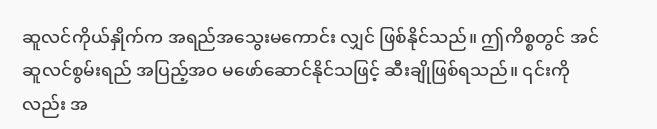ဆူလင်ကိုယ်နှိုက်က အရည်အသွေးမကောင်း လျှင် ဖြစ်နိုင်သည်။ ဤကိစ္စတွင် အင်ဆူလင်စွမ်းရည် အပြည့်အဝ မဖော်ဆောင်နိုင်သဖြင့် ဆီးချိုဖြစ်ရသည်။ ၎င်းကိုလည်း အ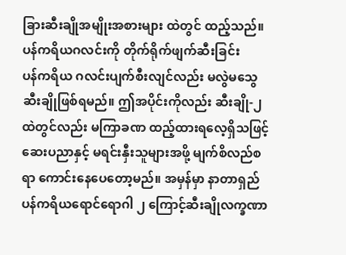ခြားဆီးချိုအမျိုးအစားများ ထဲတွင် ထည့်သည်။
ပန်ကရိယဂလင်းကို တိုက်ရိုက်ဖျက်ဆီးခြင်း
ပန်ကရိယ ဂလင်းပျက်စီးလျင်လည်း မလွဲမသွေ ဆီးချိုဖြစ်ရမည်။ ဤအပိုင်းကိုလည်း ဆီးချို-၂ ထဲတွင်လည်း မကြာခဏ ထည့်ထားရလေ့ရှိသဖြင့် ဆေးပညာနှင့် မရင်းနှီးသူများအဖို့ မျက်စိလည်စရာ ကောင်းနေပေတော့မည်။ အမှန်မှာ နာတာရှည်ပန်ကရိယရောင်ရောဂါ ၂ ကြောင့်ဆီးချိုလက္ခဏာ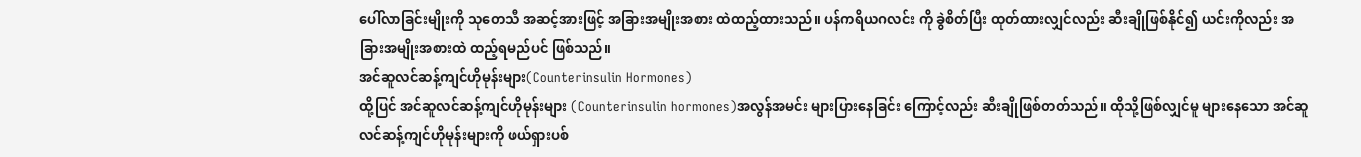ပေါ်လာခြင်းမျိုးကို သုတေသီ အဆင့်အားဖြင့် အခြားအမျိုးအစား ထဲထည့်ထားသည်။ ပန်ကရိယဂလင်း ကို ခွဲစိတ်ပြီး ထုတ်ထားလျှင်လည်း ဆီးချိုဖြစ်နိုင်၍ ယင်းကိုလည်း အခြားအမျိုးအစားထဲ ထည့်ရမည်ပင် ဖြစ်သည်။
အင်ဆူလင်ဆန့်ကျင်ဟိုမုန်းများ(Counterinsulin Hormones)
ထို့ပြင် အင်ဆူလင်ဆန့်ကျင်ဟိုမုန်းများ (Counterinsulin hormones)အလွန်အမင်း များပြားနေခြင်း ကြောင့်လည်း ဆီးချိုဖြစ်တတ်သည်။ ထိုသို့ဖြစ်လျှင်မူ များနေသော အင်ဆူလင်ဆန့်ကျင်ဟိုမုန်းများကို ဖယ်ရှားပစ်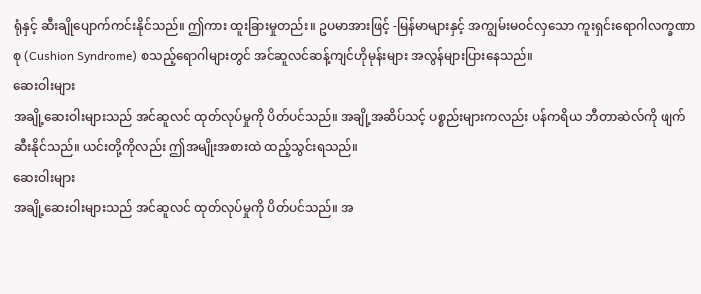ရုံနှင့် ဆီးချိုပျောက်ကင်းနိုင်သည်။ ဤကား ထူးခြားမှုတည်း။ ဥပမာအားဖြင့် -မြန်မာများနှင့် အကျွမ်းမဝင်လှသော ကူးရှင်းရောဂါလက္ခဏာစု (Cushion Syndrome) စသည့်ရောဂါများတွင် အင်ဆူလင်ဆန့်ကျင်ဟိုမုန်းများ အလွန်များပြားနေသည်။
ဆေးဝါးများ
အချို့ဆေးဝါးများသည် အင်ဆူလင် ထုတ်လုပ်မှုကို ပိတ်ပင်သည်။ အချို့အဆိပ်သင့် ပစ္စည်းများကလည်း ပန်ကရိယ ဘီတာဆဲလ်ကို ဖျက်ဆီးနိုင်သည်။ ယင်းတို့ကိုလည်း ဤအမျိုးအစားထဲ ထည့်သွင်းရသည်။
ဆေးဝါးများ
အချို့ဆေးဝါးများသည် အင်ဆူလင် ထုတ်လုပ်မှုကို ပိတ်ပင်သည်။ အ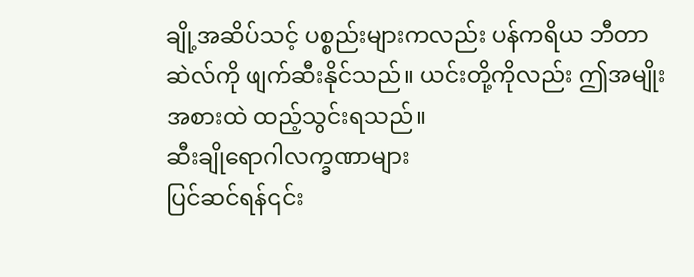ချို့အဆိပ်သင့် ပစ္စည်းများကလည်း ပန်ကရိယ ဘီတာဆဲလ်ကို ဖျက်ဆီးနိုင်သည်။ ယင်းတို့ကိုလည်း ဤအမျိုးအစားထဲ ထည့်သွင်းရသည်။
ဆီးချိုရောဂါလက္ခဏာများ
ပြင်ဆင်ရန်၎င်း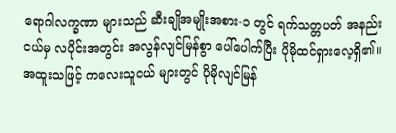ရောဂါလက္ခဏာ များသည် ဆီးချိုအမျိုးအစား-၁ တွင် ရက်သတ္တပတ် အနည်းငယ်မှ လပိုင်းအတွင်း အလွန်လျင်မြန်စွာ ပေါ်ပေါက်ပြီး ပိုမိုထင်ရှားလေ့ရှိ၏။ အထူးသဖြင့် ကလေးသူငယ် များတွင် ပိုမိုလျင်မြန်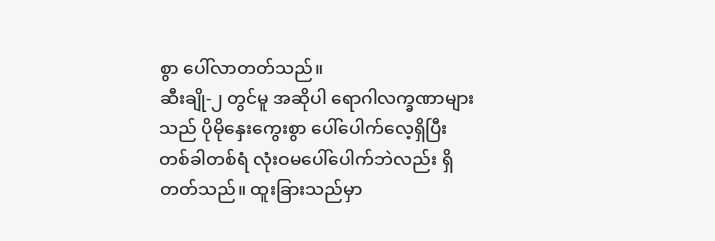စွာ ပေါ်လာတတ်သည်။
ဆီးချို-၂ တွင်မူ အဆိုပါ ရောဂါလက္ခဏာများသည် ပိုမိုနှေးကွေးစွာ ပေါ်ပေါက်လေ့ရှိပြီး တစ်ခါတစ်ရံ လုံးဝမပေါ်ပေါက်ဘဲလည်း ရှိတတ်သည်။ ထူးခြားသည်မှာ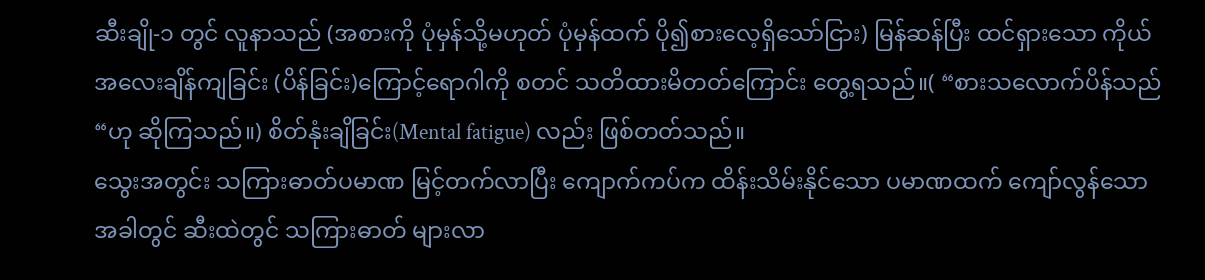ဆီးချို-၁ တွင် လူနာသည် (အစားကို ပုံမှန်သို့မဟုတ် ပုံမှန်ထက် ပို၍စားလေ့ရှိသော်ငြား) မြန်ဆန်ပြီး ထင်ရှားသော ကိုယ်အလေးချိန်ကျခြင်း (ပိန်ခြင်း)ကြောင့်ရောဂါကို စတင် သတိထားမိတတ်ကြောင်း တွေ့ရသည်။( “စားသလောက်ပိန်သည် “ဟု ဆိုကြသည်။) စိတ်နုံးချိခြင်း(Mental fatigue) လည်း ဖြစ်တတ်သည်။
သွေးအတွင်း သကြားဓာတ်ပမာဏ မြင့်တက်လာပြီး ကျောက်ကပ်က ထိန်းသိမ်းနိုင်သော ပမာဏထက် ကျော်လွန်သောအခါတွင် ဆီးထဲတွင် သကြားဓာတ် များလာ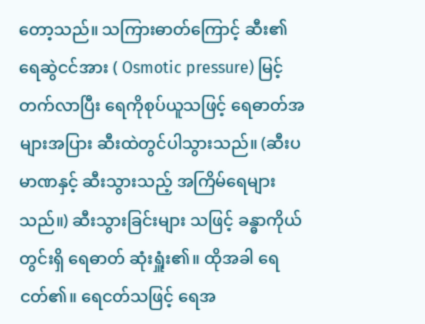တော့သည်။ သကြားဓာတ်ကြောင့် ဆီး၏ ရေဆွဲငင်အား ( Osmotic pressure) မြင့်တက်လာပြီး ရေကိုစုပ်ယူသဖြင့် ရေဓာတ်အများအပြား ဆီးထဲတွင်ပါသွားသည်။ (ဆီးပမာဏနှင့် ဆီးသွားသည့် အကြိမ်ရေများသည်။) ဆီးသွားခြင်းများ သဖြင့် ခန္ဓာကိုယ်တွင်းရှိ ရေဓာတ် ဆုံးရှူံး၏။ ထိုအခါ ရေငတ်၏။ ရေငတ်သဖြင့် ရေအ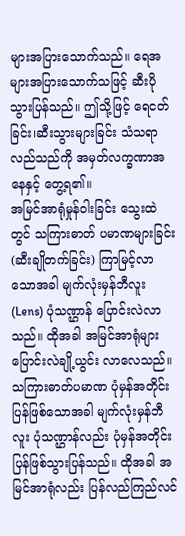များအပြားသောက်သည်။ ရေအများအပြားသောက်သဖြင့် ဆီးပိုသွားပြန်သည်။ ဤသို့ဖြင့် ရေငတ်ခြင်း၊ဆီးသွားများခြင်း သံသရာလည်သည်ကို အမှတ်လက္ခဏာအနေနှင့် တွေ့ရ၏။
အမြင်အာရုံမှုန်ဝါးခြင်း သွေးထဲတွင် သကြားဓာတ် ပမာဏများခြင်း (ဆီးချိုတက်ခြင်း) ကြာမြင့်လာ သောအခါ မျက်လုံးမှန်ဘီလူး(Lens) ပုံသဏ္ဌာန် ပြောင်းလဲလာသည်။ ထိုအခါ အမြင်အာရုံများ ပြောင်းလဲချို့ယွင်း လာလေသည်။ သကြားဓာတ်ပမာဏ ပုံမှန်အတိုင်း ပြန်ဖြစ်သောအခါ မျက်လုံးမှန်ဘီလူး ပုံသဏ္ဌာန်လည်း ပုံမှန်အတိုင်း ပြန်ဖြစ်သွားပြန်သည်။ ထိုအခါ အမြင်အာရုံလည်း ပြန်လည်ကြည်လင်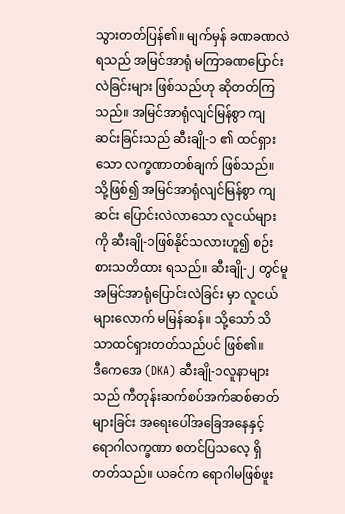သွားတတ်ပြန်၏။ မျက်မှန် ခဏခဏလဲရသည် အမြင်အာရုံ မကြာခဏပြောင်းလဲခြင်းများ ဖြစ်သည်ဟု ဆိုတတ်ကြသည်။ အမြင်အာရုံလျင်မြန်စွာ ကျဆင်းခြင်းသည် ဆီးချို-၁ ၏ ထင်ရှားသော လက္ခဏာတစ်ချက် ဖြစ်သည်။ သို့ဖြစ်၍ အမြင်အာရုံလျင်မြန်စွာ ကျဆင်း ပြောင်းလဲလာသော လူငယ်များကို ဆီးချို-၁ဖြစ်နိုင်သလားဟူ၍ စဉ်းစားသတိထား ရသည်။ ဆီးချို-၂ တွင်မူ အမြင်အာရုံပြောင်းလဲခြင်း မှာ လူငယ်များလောက် မမြန်ဆန်။ သို့သော် သိသာထင်ရှားတတ်သည်ပင် ဖြစ်၏။
ဒီကေအေ (DKA) ဆီးချို-၁လူနာများသည် ကီတုန်းဆက်စပ်အက်ဆစ်ဓာတ်များခြင်း အရေးပေါ်အခြေအနေနှင့် ရောဂါလက္ခဏာ စတင်ပြသလေ့ ရှိတတ်သည်။ ယခင်က ရောဂါမဖြစ်ဖူး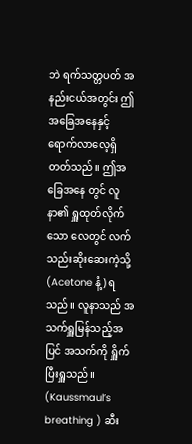ဘဲ ရက်သတ္တပတ် အနည်းငယ်အတွင်း ဤအခြေအနေနှင့် ရောက်လာလေ့ရှိတတ်သည်။ ဤအခြေအနေ တွင် လူနာ၏ ရှူထုတ်လိုက်သော လေတွင် လက်သည်းဆိုးဆေးကဲ့သို့ (Acetone နံ့) ရသည်။ လူနာသည် အသက်ရှူမြန်သည့်အပြင် အသက်ကို ရှိူက်ပြီးရှူသည်။ (Kaussmaul’s breathing ) ဆီး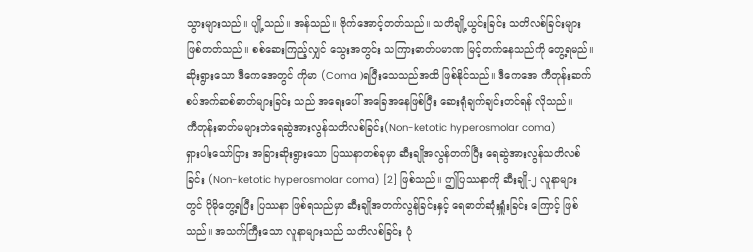သွားများသည်။ ပျို့သည်။ အန်သည်။ ဗိုက်အောင့်တတ်သည်။ သတိချို့ယွင်းခြင်း သတိလစ်ခြင်းများ ဖြစ်တတ်သည်။ စစ်ဆေးကြည့်လျှင် သွေးအတွင်း သကြားဓာတ်ပမာဏ မြင့်တက်နေသည်ကို တွေ့ရမည်။
ဆိုးရွားသော ဒီကေအေတွင် ကိုမာ (Coma )ရပြီးသေသည်အထိ ဖြစ်နိုင်သည်။ ဒီကေအေ ကီတုန်းဆက်စပ်အက်ဆစ်ဓာတ်များခြင်း သည် အရေးပေါ် အခြေအနေဖြစ်ပြီး ဆေးရုံချက်ချင်းတင်ရန် လိုသည်။
ကီတုန်းဓာတ်မများဘဲရေဆွဲအားလွန်သတိလစ်ခြင်း(Non-ketotic hyperosmolar coma)
ရှားပါးသော်ငြား အခြားဆိုးရွားသော ပြဿနာတစ်ခုမှာ ဆီးချိုအလွန်တက်ပြီး ရေဆွဲအားလွန်သတိလစ်ခြင်း (Non-ketotic hyperosmolar coma) [2] ဖြစ်သည်။ ဤပြဿနာကို ဆီးချို-၂ လူနာများ တွင် ပိုမိုတွေ့ရပြီး ပြဿနာ ဖြစ်ရသည်မှာ ဆီးချိုအတက်လွန်ခြင်းနှင့် ရေဓာတ်ဆုံးရှူံးခြင်း ကြောင့် ဖြစ်သည်။ အသက်ကြီးသော လူနာများသည် သတိလစ်ခြင်း ပုံ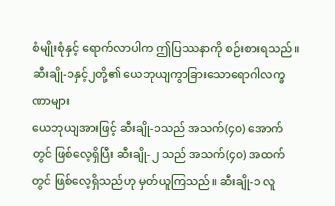စံမျိုးစုံနှင့် ရောက်လာပါက ဤပြဿနာကို စဉ်းစားရသည်။
ဆီးချို-၁နှင့်၂တို့၏ ယေဘုယျကွာခြားသောရောဂါလက္ခဏာများ
ယေဘုယျအားဖြင့် ဆီးချို-၁သည် အသက်(၄၀) အောက်တွင် ဖြစ်လေ့ရှိပြီး ဆီးချို-၂ သည် အသက်(၄၀) အထက်တွင် ဖြစ်လေ့ရှိသည်ဟု မှတ်ယူကြသည်။ ဆီးချို-၁ လူ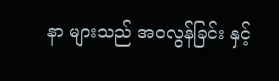နာ များသည် အဝလွန်ခြင်း နှင့်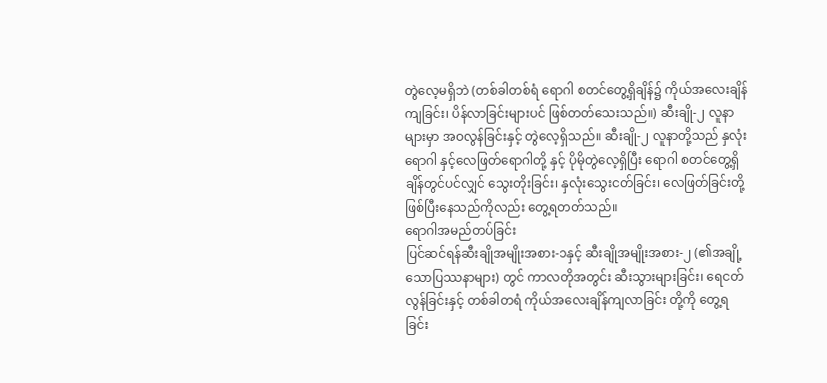တွဲလေ့မရှိဘဲ (တစ်ခါတစ်ရံ ရောဂါ စတင်တွေ့ရှိချိန်၌ ကိုယ်အလေးချိန်ကျခြင်း၊ ပိန်လာခြင်းများပင် ဖြစ်တတ်သေးသည်။) ဆီးချို-၂ လူနာများမှာ အဝလွန်ခြင်းနှင့် တွဲလေ့ရှိသည်။ ဆီးချို-၂ လူနာတို့သည် နှလုံးရောဂါ နှင့်လေဖြတ်ရောဂါတို့ နှင့် ပိုမိုတွဲလေ့ရှိပြီး ရောဂါ စတင်တွေ့ရှိချိန်တွင်ပင်လျှင် သွေးတိုးခြင်း၊ နှလုံးသွေးငတ်ခြင်း၊ လေဖြတ်ခြင်းတို့ ဖြစ်ပြီးနေသည်ကိုလည်း တွေ့ရတတ်သည်။
ရောဂါအမည်တပ်ခြင်း
ပြင်ဆင်ရန်ဆီးချိုအမျိုးအစား-၁နှင့် ဆီးချိုအမျိုးအစား-၂ (၏အချို့သောပြဿနာများ) တွင် ကာလတိုအတွင်း ဆီးသွားများခြင်း၊ ရေငတ်လွန်ခြင်းနှင့် တစ်ခါတရံ ကိုယ်အလေးချိန်ကျလာခြင်း တို့ကို တွေ့ရခြင်း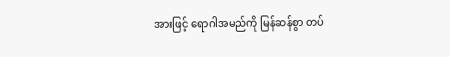အားဖြင့် ရောဂါအမည်ကို မြန်ဆန်စွာ တပ်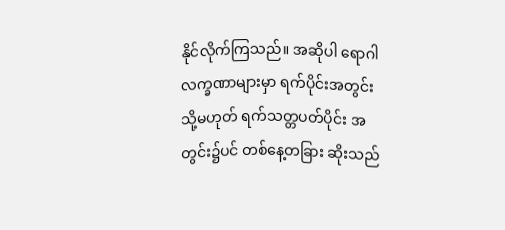နိုင်လိုက်ကြသည်။ အဆိုပါ ရောဂါလက္ခဏာများမှာ ရက်ပိုင်းအတွင်း သို့မဟုတ် ရက်သတ္တပတ်ပိုင်း အတွင်း၌ပင် တစ်နေ့တခြား ဆိုးသည်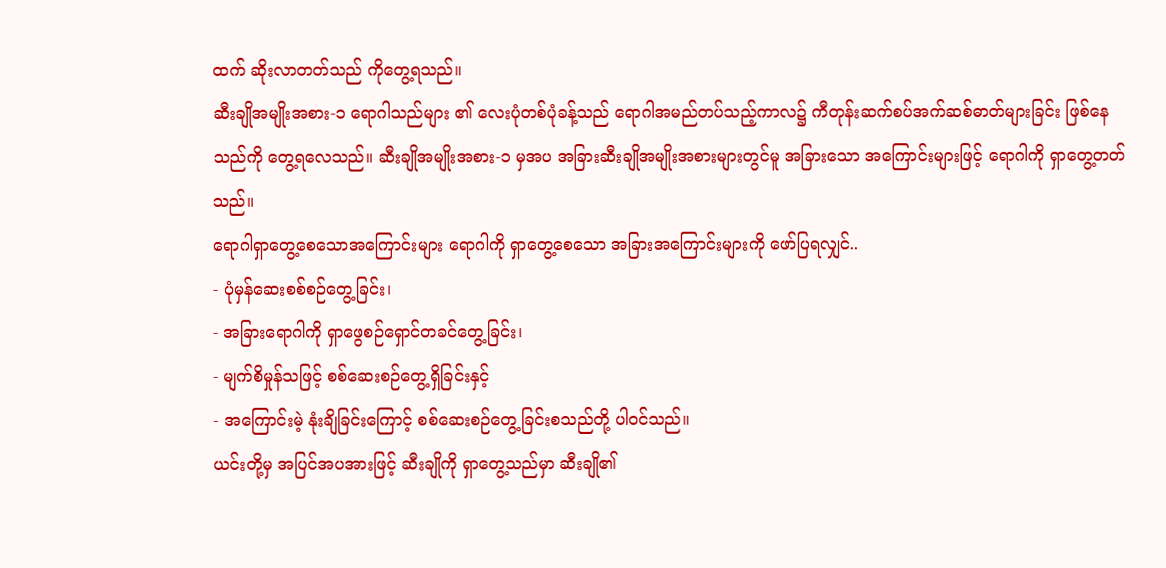ထက် ဆိုးလာတတ်သည် ကိုတွေ့ရသည်။
ဆီးချိုအမျိုးအစား-၁ ရောဂါသည်များ ၏ လေးပုံတစ်ပုံခန့်သည် ရောဂါအမည်တပ်သည့်ကာလ၌ ကီတုန်းဆက်စပ်အက်ဆစ်ဓာတ်များခြင်း ဖြစ်နေသည်ကို တွေ့ရလေသည်။ ဆီးချိုအမျိုးအစား-၁ မှအပ အခြားဆီးချိုအမျိုးအစားများတွင်မူ အခြားသော အကြောင်းများဖြင့် ရောဂါကို ရှာတွေ့တတ်သည်။
ရောဂါရှာတွေ့စေသောအကြောင်းများ ရောဂါကို ရှာတွေ့စေသော အခြားအကြောင်းများကို ဖော်ပြရလျှင်..
- ပုံမှန်ဆေးစစ်စဉ်တွေ့ခြင်း၊
- အခြားရောဂါကို ရှာဖွေစဉ်ရှောင်တခင်တွေ့ခြင်း၊
- မျက်စိမှုန်သဖြင့် စစ်ဆေးစဉ်တွေ့ရှိခြင်းနှင့်
- အကြောင်းမဲ့ နုံးချိခြင်းကြောင့် စစ်ဆေးစဉ်တွေ့ခြင်းစသည်တို့ ပါဝင်သည်။
ယင်းတို့မှ အပြင်အပအားဖြင့် ဆီးချိုကို ရှာတွေ့သည်မှာ ဆီးချို၏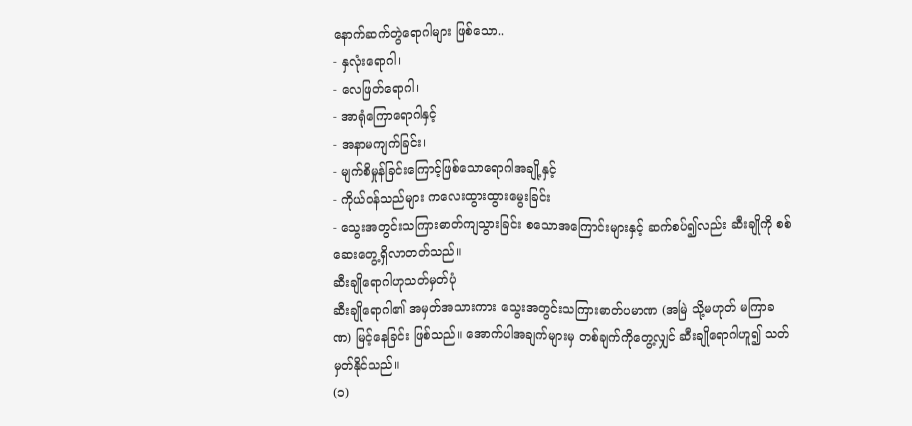နောက်ဆက်တွဲရောဂါများ ဖြစ်သော..
- နှလုံးရောဂါ၊
- လေဖြတ်ရောဂါ၊
- အာရုံကြောရောဂါနှင့်
- အနာမကျက်ခြင်း၊
- မျက်စိမှုန်ခြင်းကြောင့်ဖြစ်သောရောဂါအချို့နှင့်
- ကိုယ်ဝန်သည်များ ကလေးထွားထွားမွေးခြင်း
- သွေးအတွင်းသကြားဓာတ်ကျသွားခြင်း စသောအကြောင်းများနှင့် ဆက်စပ်၍လည်း ဆီးချိုကို စစ်ဆေးတွေ့ရှိလာတတ်သည်။
ဆီးချိုရောဂါဟုသတ်မှတ်ပုံ
ဆီးချိုရောဂါ၏ အမှတ်အသားကား သွေးအတွင်းသကြားဓာတ်ပမာဏ (အမြဲ သို့မဟုတ် မကြာခဏ) မြင့်နေခြင်း ဖြစ်သည်။ အောက်ပါအချက်များမှ တစ်ချက်ကိုတွေ့လျှင် ဆီးချိုရောဂါဟူ၍ သတ်မှတ်နိုင်သည်။
(၁)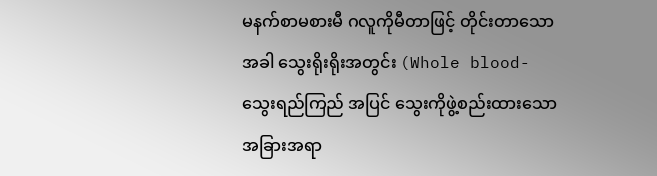မနက်စာမစားမီ ဂလူကိုမီတာဖြင့် တိုင်းတာသော အခါ သွေးရိုးရိုးအတွင်း (Whole blood-သွေးရည်ကြည် အပြင် သွေးကိုဖွဲ့စည်းထားသော အခြားအရာ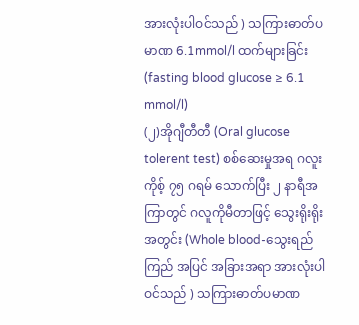အားလုံးပါဝင်သည် ) သကြားဓာတ်ပမာဏ 6.1mmol/l ထက်များခြင်း(fasting blood glucose ≥ 6.1 mmol/l)
(၂)အိုဂျီတီတီ (Oral glucose tolerent test) စစ်ဆေးမှုအရ ဂလူးကိုစ့် ၇၅ ဂရမ် သောက်ပြီး ၂ နာရီအကြာတွင် ဂလူကိုမီတာဖြင့် သွေးရိုးရိုးအတွင်း (Whole blood-သွေးရည်ကြည် အပြင် အခြားအရာ အားလုံးပါဝင်သည် ) သကြားဓာတ်ပမာဏ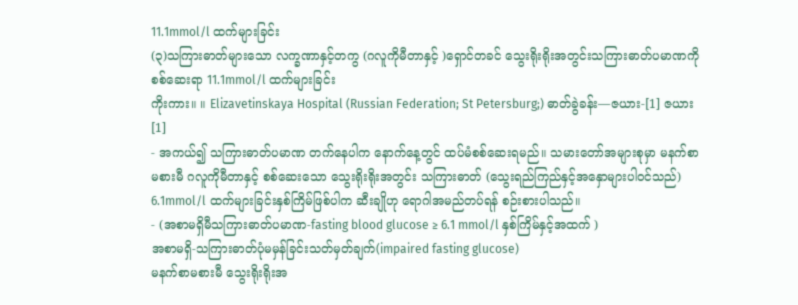11.1mmol/l ထက်များခြင်း
(၃)သကြားဓာတ်များသော လက္ခဏာနှင့်တကွ (ဂလူကိုမီတာနှင့် )ရှောင်တခင် သွေးရိုးရိုးအတွင်းသကြားဓာတ်ပမာဏကိုစစ်ဆေးရာ 11.1mmol/l ထက်များခြင်း
ကိုးကား။ ။ Elizavetinskaya Hospital (Russian Federation; St Petersburg;) ဓာတ်ခွဲခန်း—ဇယား-[1] ဇယား[1]
- အကယ်၍ သကြားဓာတ်ပမာဏ တက်နေပါက နောက်နေ့တွင် ထပ်မံစစ်ဆေးရမည်။ သမားတော်အများစုမှာ မနက်စာမစားမီ ဂလူကိုမီတာနှင့် စစ်ဆေးသော သွေးရိုးရိုးအတွင်း သကြားဓာတ် (သွေးရည်ကြည်နှင့်အနှောများပါဝင်သည်) 6.1mmol/l ထက်များခြင်းနှစ်ကြိမ်ဖြစ်ပါက ဆီးချိုဟု ရောဂါအမည်တပ်ရန် စဉ်းစားပါသည်။
- (အစာမရှိမီသကြားဓာတ်ပမာဏ-fasting blood glucose ≥ 6.1 mmol/l နှစ်ကြိမ်နှင့်အထက် )
အစာမရှိ-သကြားဓာတ်ပုံမမှန်ခြင်းသတ်မှတ်ချက်(impaired fasting glucose)
မနက်စာမစားမီ သွေးရိုးရိုးအ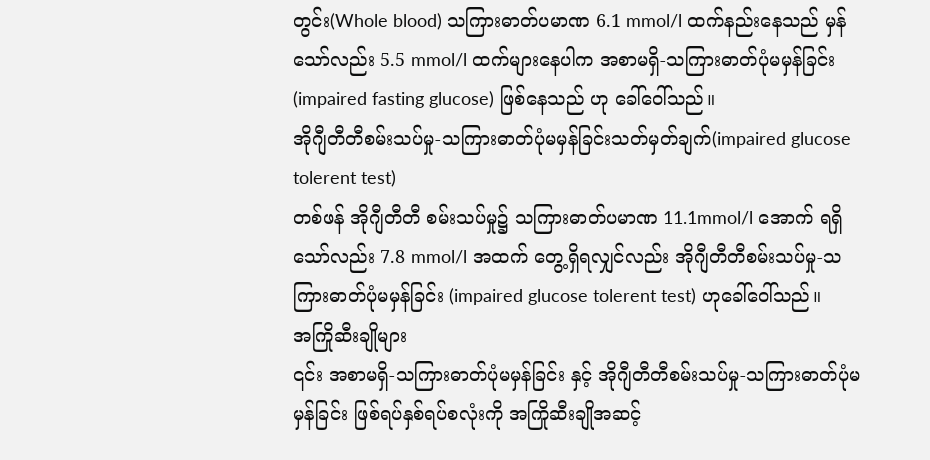တွင်း(Whole blood) သကြားဓာတ်ပမာဏ 6.1 mmol/l ထက်နည်းနေသည် မှန်သော်လည်း 5.5 mmol/l ထက်များနေပါက အစာမရှိ-သကြားဓာတ်ပုံမမှန်ခြင်း (impaired fasting glucose) ဖြစ်နေသည် ဟု ခေါ်ဝေါ်သည်။
အိုဂျီတီတီစမ်းသပ်မှု-သကြားဓာတ်ပုံမမှန်ခြင်းသတ်မှတ်ချက်(impaired glucose tolerent test)
တစ်ဖန် အိုဂျီတီတီ စမ်းသပ်မှု၌ သကြားဓာတ်ပမာဏ 11.1mmol/l အောက် ရရှိသော်လည်း 7.8 mmol/l အထက် တွေ့ရှိရလျှင်လည်း အိုဂျီတီတီစမ်းသပ်မှု-သကြားဓာတ်ပုံမမှန်ခြင်း (impaired glucose tolerent test) ဟုခေါ်ဝေါ်သည်။
အကြိုဆီးချိုများ
၎င်း အစာမရှိ-သကြားဓာတ်ပုံမမှန်ခြင်း နှင့် အိုဂျီတီတီစမ်းသပ်မှု-သကြားဓာတ်ပုံမမှန်ခြင်း ဖြစ်ရပ်နှစ်ရပ်စလုံးကို အကြိုဆီးချိုအဆင့်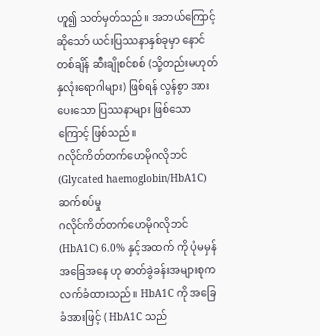ဟူ၍ သတ်မှတ်သည်။ အဘယ်ကြောင့်ဆိုသော် ယင်းပြဿနာနှစ်ခုမှာ နောင်တစ်ချိန် ဆီးချိုစင်စစ် (သို့တည်းမဟုတ် နှလုံးရောဂါများ) ဖြစ်ရန် လွန်စွာ အားပေးသော ပြဿနာများ ဖြစ်သောကြောင့် ဖြစ်သည်။
ဂလိုင်ကိတ်တက်ဟေမိုဂလိုဘင်(Glycated haemoglobin/HbA1C)ဆက်စပ်မှု
ဂလိုင်ကိတ်တက်ဟေမိုဂလိုဘင် (HbA1C) 6.0% နှင့်အထက် ကို ပုံမမှန်အခြေအနေ ဟု ဓာတ်ခွဲခန်းအများစုက လက်ခံထားသည်။ HbA1C ကို အခြေခံအားဖြင့် ( HbA1C သည်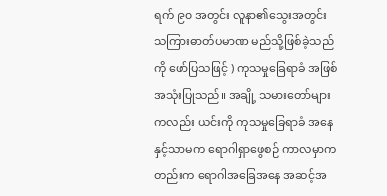ရက် ၉၀ အတွင်း လူနာ၏သွေးအတွင်း သကြားဓာတ်ပမာဏ မည်သို့ဖြစ်ခဲ့သည်ကို ဖော်ပြသဖြင့် ) ကုသမှုခြေရာခံ အဖြစ် အသုံးပြုသည်။ အချို့ သမားတော်များကလည်း ယင်းကို ကုသမှုခြေရာခံ အနေနှင့်သာမက ရောဂါရှာဖွေစဉ် ကာလမှာကတည်းက ရောဂါအခြေအနေ အဆင့်အ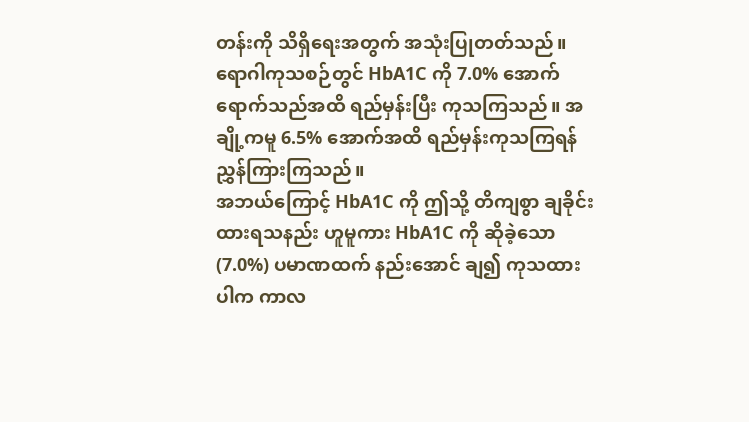တန်းကို သိရှိရေးအတွက် အသုံးပြုတတ်သည်။ ရောဂါကုသစဉ်တွင် HbA1C ကို 7.0% အောက်ရောက်သည်အထိ ရည်မှန်းပြီး ကုသကြသည်။ အချို့ကမူ 6.5% အောက်အထိ ရည်မှန်းကုသကြရန် ညွှန်ကြားကြသည်။
အဘယ်ကြောင့် HbA1C ကို ဤသို့ တိကျစွာ ချခိုင်းထားရသနည်း ဟူမူကား HbA1C ကို ဆိုခဲ့သော (7.0%) ပမာဏထက် နည်းအောင် ချ၍ ကုသထားပါက ကာလ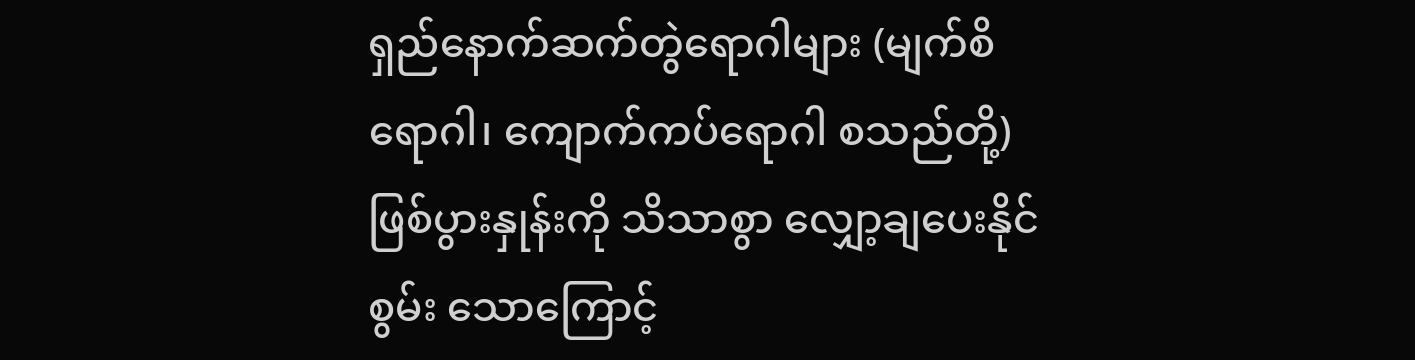ရှည်နောက်ဆက်တွဲရောဂါများ (မျက်စိရောဂါ၊ ကျောက်ကပ်ရောဂါ စသည်တို့) ဖြစ်ပွားနှုန်းကို သိသာစွာ လျှော့ချပေးနိုင်စွမ်း သောကြောင့်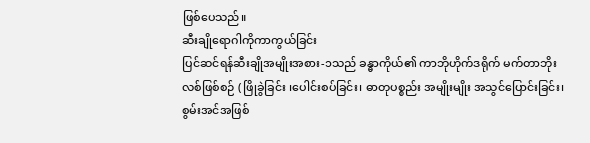ဖြစ်ပေသည်။
ဆီးချိုရောဂါကိုကာကွယ်ခြင်း
ပြင်ဆင်ရန်ဆီးချိုအမျိုးအစား-၁သည် ခန္ဓာကိုယ်၏ ကာဘိုဟိုက်ဒရိုက် မက်တာဘိုးလစ်ဖြစ်စဉ် ( ဖြိုခွဲခြင်း ၊ပေါင်းစပ်ခြင်း၊ ဓာတုပစ္စည်း အမျိုးမျိုး အသွင်ပြောင်းခြင်း၊ စွမ်းအင်အဖြစ်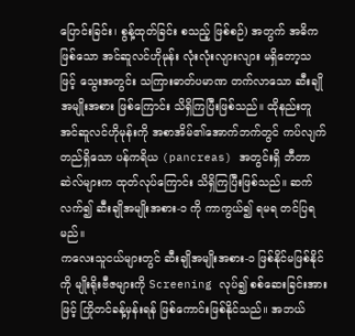ပြောင်းခြင်း၊ စွန့်ထုတ်ခြင်း စသည့် ဖြစ်စဉ်) အတွက် အဓိကဖြစ်သော အင်ဆူလင်ဟိုမုန်း လုံးလုံးလျားလျား မရှိတော့သဖြင့် သွေးအတွင်း သကြားဓာတ်ပမာဏ တက်လာသော ဆီးချိုအမျိုးအစား ဖြစ်ကြောင်း သိရှိကြပြီးဖြစ်သည်။ ထိုနည်းတူ အင်ဆူလင်ဟိုမုန်းကို အစာအိမ်၏အောက်ဘက်တွင် ကပ်လျက်တည်ရှိသော ပန်ကရိယ (pancreas) အတွင်းရှိ ဘီတာဆဲလ်များက ထုတ်လုပ်ကြောင်း သိရှိကြပြီးဖြစ်သည်။ ဆက်လက်၍ ဆီးချိုအမျိုးအစား-၁ ကို ကာကွယ်၍ ရမရ တင်ပြရမည်။
ကလေးသူငယ်များတွင် ဆီးချိုအမျိုးအစား-၁ ဖြစ်နိုင်မဖြစ်နိုင်ကို မျိုးရိုးဗီဇများကို Screening လုပ်၍ စစ်ဆေးခြင်းအားဖြင့် ကြိုတင်ခန့်မှန်းရန် ဖြစ်ကောင်းဖြစ်နိုင်သည်။ အဘယ်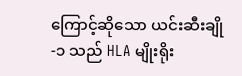ကြောင့်ဆိုသော ယင်းဆီးချို-၁ သည် HLA မျိုးရိုး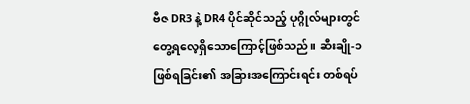ဗီဇ DR3 နဲ့ DR4 ပိုင်ဆိုင်သည့် ပုဂ္ဂိုလ်များတွင် တွေ့ရလေ့ရှိသောကြောင့်ဖြစ်သည်။ ဆီးချို-၁ ဖြစ်ရခြင်း၏ အခြားအကြောင်းရင်း တစ်ရပ်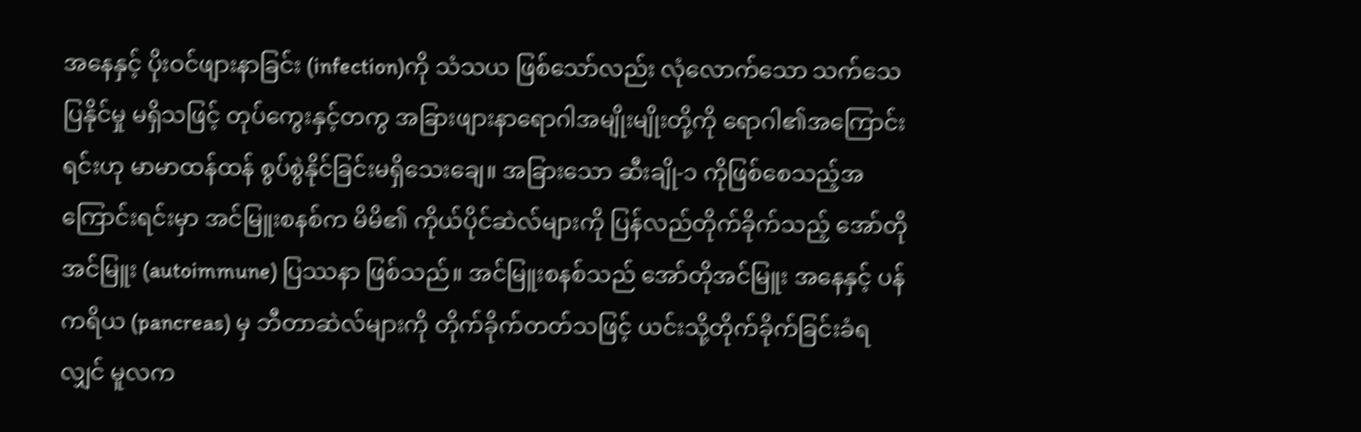အနေနှင့် ပိုးဝင်ဖျားနာခြင်း (infection)ကို သံသယ ဖြစ်သော်လည်း လုံလောက်သော သက်သေပြနိုင်မှု မရှိသဖြင့် တုပ်ကွေးနှင့်တကွ အခြားဖျားနာရောဂါအမျိုးမျိုးတို့ကို ရောဂါ၏အကြောင်းရင်းဟု မာမာထန်ထန် စွပ်စွဲနိုင်ခြင်းမရှိသေးချေ။ အခြားသော ဆီးချို-၁ ကိုဖြစ်စေသည့်အကြောင်းရင်းမှာ အင်မြူးစနစ်က မိမိ၏ ကိုယ်ပိုင်ဆဲလ်များကို ပြန်လည်တိုက်ခိုက်သည့် အော်တိုအင်မြူး (autoimmune) ပြဿနာ ဖြစ်သည်။ အင်မြူးစနစ်သည် အော်တိုအင်မြူး အနေနှင့် ပန်ကရိယ (pancreas) မှ ဘီတာဆဲလ်များကို တိုက်ခိုက်တတ်သဖြင့် ယင်းသို့တိုက်ခိုက်ခြင်းခံရလျှင် မူလက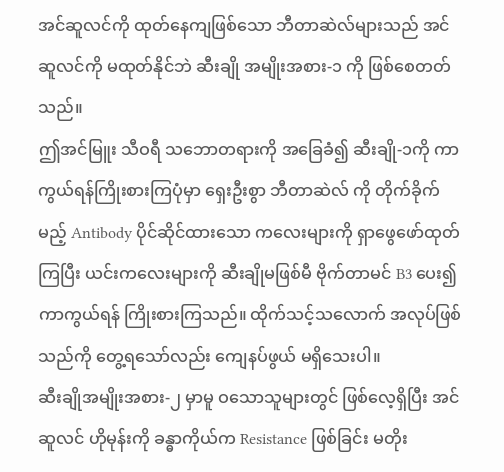အင်ဆူလင်ကို ထုတ်နေကျဖြစ်သော ဘီတာဆဲလ်များသည် အင်ဆူလင်ကို မထုတ်နိုင်ဘဲ ဆီးချို အမျိုးအစား-၁ ကို ဖြစ်စေတတ်သည်။
ဤအင်မြူး သီဝရီ သဘောတရားကို အခြေခံ၍ ဆီးချို-၁ကို ကာကွယ်ရန်ကြိုးစားကြပုံမှာ ရှေးဦးစွာ ဘီတာဆဲလ် ကို တိုက်ခိုက်မည့် Antibody ပိုင်ဆိုင်ထားသော ကလေးများကို ရှာဖွေဖော်ထုတ်ကြပြီး ယင်းကလေးများကို ဆီးချိုမဖြစ်မီ ဗိုက်တာမင် B3 ပေး၍ ကာကွယ်ရန် ကြိုးစားကြသည်။ ထိုက်သင့်သလောက် အလုပ်ဖြစ်သည်ကို တွေ့ရသော်လည်း ကျေနပ်ဖွယ် မရှိသေးပါ။
ဆီးချိုအမျိုးအစား-၂ မှာမူ ဝသောသူများတွင် ဖြစ်လေ့ရှိပြီး အင်ဆူလင် ဟိုမုန်းကို ခန္ဓာကိုယ်က Resistance ဖြစ်ခြင်း မတိုး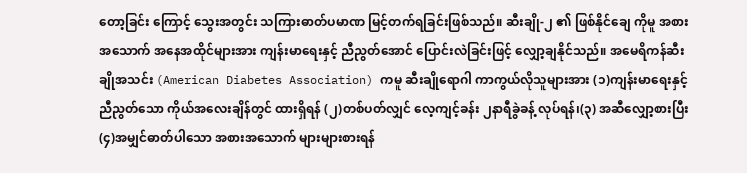တော့ခြင်း ကြောင့် သွေးအတွင်း သကြားဓာတ်ပမာဏ မြင့်တက်ရခြင်းဖြစ်သည်။ ဆီးချို-၂ ၏ ဖြစ်နိုင်ချေ ကိုမူ အစားအသောက် အနေအထိုင်များအား ကျန်းမာရေးနှင့် ညီညွတ်အောင် ပြောင်းလဲခြင်းဖြင့် လျှော့ချနိုင်သည်။ အမေရိကန်ဆီးချိုအသင်း (American Diabetes Association) ကမူ ဆီးချိုရောဂါ ကာကွယ်လိုသူများအား (၁)ကျန်းမာရေးနှင့် ညီညွတ်သော ကိုယ်အလေးချိန်တွင် ထားရှိရန် (၂)တစ်ပတ်လျှင် လေ့ကျင့်ခန်း ၂နာရီခွဲခန့် လုပ်ရန်၊(၃) အဆီလျှော့စားပြီး (၄)အမျှင်ဓာတ်ပါသော အစားအသောက် များများစားရန်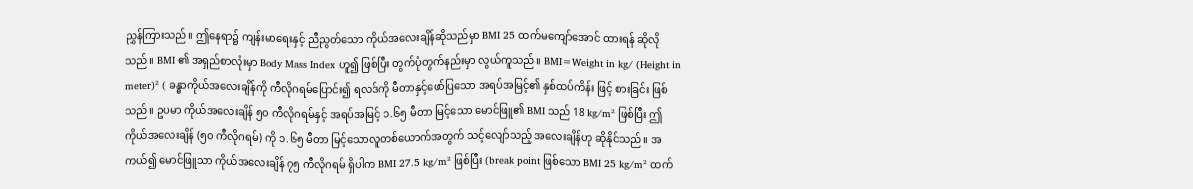ညွှန်ကြားသည်။ ဤနေရာ၌ ကျန်းမာရေးနှင့် ညီညွတ်သော ကိုယ်အလေးချိန်ဆိုသည်မှာ BMI 25 ထက်မကျော်အောင် ထားရန် ဆိုလိုသည်။ BMI ၏ အရှည်စာလုံးမှာ Body Mass Index ဟူ၍ ဖြစ်ပြီး တွက်ပုံတွက်နည်းမှာ လွယ်ကူသည်။ BMI=Weight in kg/ (Height in meter)² ( ခန္ဓာကိုယ်အလေးချိန်ကို ကီလိုဂရမ်ပြောင်း၍ ရလဒ်ကို မီတာနှင့်ဖော်ပြသော အရပ်အမြင့်၏ နှစ်ထပ်ကိန်း ဖြင့် စားခြင်း ဖြစ်သည်။ ဥပမာ ကိုယ်အလေးချိန် ၅၀ ကီလိုဂရမ်နှင့် အရပ်အမြင့် ၁.၆၅ မီတာ မြင့်သော မောင်ဖြူ၏ BMI သည် 18 kg/m² ဖြစ်ပြီး ဤကိုယ်အလေးချိန် (၅၀ ကီလိုဂရမ်) ကို ၁.၆၅ မီတာ မြင့်သောလူတစ်ယောက်အတွက် သင့်လျော်သည့် အလေးချိန်ဟု ဆိုနိုင်သည်။ အကယ်၍ မောင်ဖြူသာ ကိုယ်အလေးချိန် ၇၅ ကီလိုဂရမ် ရှိပါက BMI 27.5 kg/m² ဖြစ်ပြီး (break point ဖြစ်သော BMI 25 kg/m² ထက်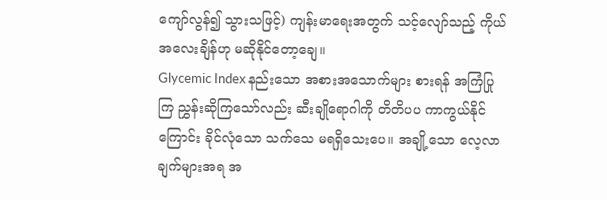ကျော်လွန်၍ သွားသဖြင့်) ကျန်းမာရေးအတွက် သင့်လျော်သည့် ကိုယ်အလေးချိန်ဟု မဆိုနိုင်တော့ချေ။
Glycemic Index နည်းသော အစားအသောက်များ စားရန် အကြံပြုကြ ညွှန်းဆိုကြသော်လည်း ဆီးချိုရောဂါကို တိတိပပ ကာကွယ်နိုင်ကြောင်း ခိုင်လုံသော သက်သေ မရရှိသေးပေ။ အချို့သော လေ့လာချက်များအရ အ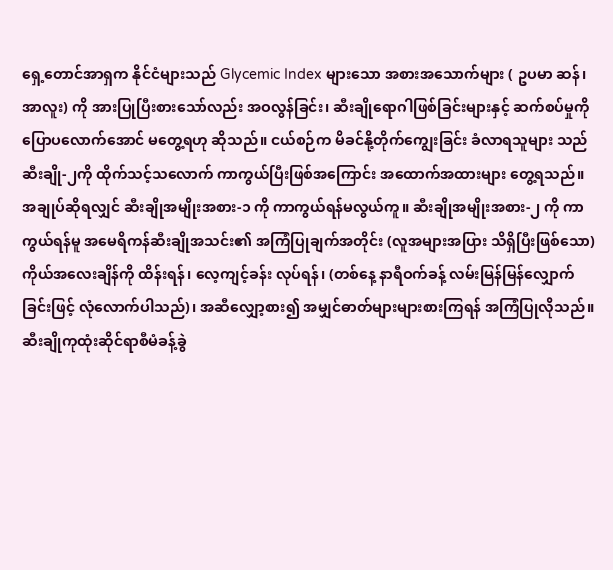ရှေ့တောင်အာရှက နိုင်ငံများသည် Glycemic Index များသော အစားအသောက်များ ( ဥပမာ ဆန်၊ အာလူး) ကို အားပြုပြီးစားသော်လည်း အဝလွန်ခြင်း၊ ဆီးချိုရောဂါဖြစ်ခြင်းများနှင့် ဆက်စပ်မှုကို ပြောပလောက်အောင် မတွေ့ရဟု ဆိုသည်။ ငယ်စဉ်က မိခင်နို့တိုက်ကျွေးခြင်း ခံလာရသူများ သည် ဆီးချို-၂ကို ထိုက်သင့်သလောက် ကာကွယ်ပြီးဖြစ်အကြောင်း အထောက်အထားများ တွေ့ရသည်။
အချုပ်ဆိုရလျှင် ဆီးချိုအမျိုးအစား-၁ ကို ကာကွယ်ရန်မလွယ်ကူ။ ဆီးချိုအမျိုးအစား-၂ ကို ကာကွယ်ရန်မူ အမေရိကန်ဆီးချိုအသင်း၏ အကြံပြုချက်အတိုင်း (လူအများအပြား သိရှိပြီးဖြစ်သော) ကိုယ်အလေးချိန်ကို ထိန်းရန်၊ လေ့ကျင့်ခန်း လုပ်ရန်၊ (တစ်နေ့ နာရီဝက်ခန့် လမ်းမြန်မြန်လျှောက်ခြင်းဖြင့် လုံလောက်ပါသည်)၊ အဆီလျှော့စား၍ အမျှင်ဓာတ်များများစားကြရန် အကြံပြုလိုသည်။
ဆီးချိုကုထုံးဆိုင်ရာစီမံခန့်ခွဲ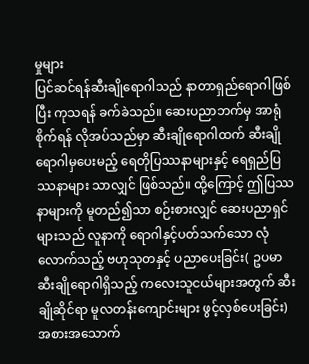မှုများ
ပြင်ဆင်ရန်ဆီးချိုရောဂါသည် နာတာရှည်ရောဂါဖြစ်ပြီး ကုသရန် ခက်ခဲသည်။ ဆေးပညာဘက်မှ အာရုံစိုက်ရန် လိုအပ်သည်မှာ ဆီးချိုရောဂါထက် ဆီးချိုရောဂါမှပေးမည့် ရေတိုပြဿနာများနှင့် ရေရှည်ပြဿနာများ သာလျှင် ဖြစ်သည်။ ထို့ကြောင့် ဤပြဿနာများကို မူတည်၍သာ စဉ်းစားလျှင် ဆေးပညာရှင်များသည် လူနာကို ရောဂါနှင့်ပတ်သက်သော လုံလောက်သည့် ဗဟုသုတနှင့် ပညာပေးခြင်း( ဥပမာ ဆီးချိုရောဂါရှိသည့် ကလေးသူငယ်များအတွက် ဆီးချိုဆိုင်ရာ မူလတန်းကျောင်းများ ဖွင့်လှစ်ပေးခြင်း) အစားအသောက်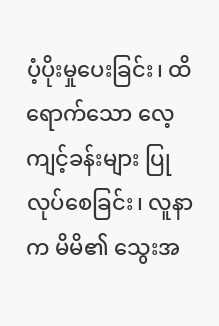ပံ့ပိုးမှုပေးခြင်း၊ ထိရောက်သော လေ့ကျင့်ခန်းများ ပြုလုပ်စေခြင်း၊ လူနာက မိမိ၏ သွေးအ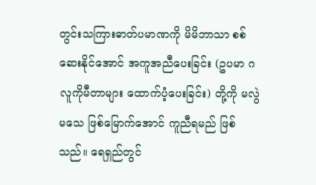တွင်းသကြားဓာတ်ပမာဏကို မိမိဘာသာ စစ်ဆေးနိုင်အောင် အကူအညီပေးခြင်း (ဥပမာ ဂလူကိုမီတာများ ထောက်ပံ့ပေးခြင်း) တို့ကို မလွဲမသေ ဖြစ်မြောက်အောင် ကူညီရမည် ဖြစ်သည်။ ရေရှည်တွင်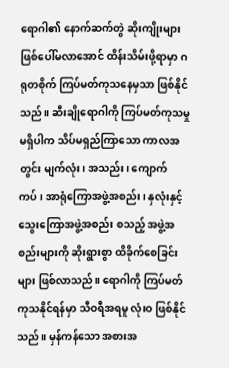ရောဂါ၏ နောက်ဆက်တွဲ ဆိုးကျိုးများ ဖြစ်ပေါ်မလာအောင် ထိန်းသိမ်းဖို့ရာမှာ ဂရုတစိုက် ကြပ်မတ်ကုသနေမှသာ ဖြစ်နိုင်သည်။ ဆီးချိုရောဂါကို ကြပ်မတ်ကုသမှုမရှိပါက သိပ်မရှည်ကြာသော ကာလအတွင်း မျက်လုံး၊ အသည်း၊ ကျောက်ကပ်၊ အာရုံကြောအဖွဲ့အစည်း၊ နှလုံးနှင့် သွေးကြောအဖွဲ့အစည်း စသည့် အဖွဲ့အစည်းများကို ဆိုးရွားစွာ ထိခိုက်စေခြင်းများ ဖြစ်လာသည်။ ရောဂါကို ကြပ်မတ်ကုသနိုင်ရန်မှာ သီဝရီအရမူ လုံးဝ ဖြစ်နိုင်သည်။ မှန်ကန်သော အစားအ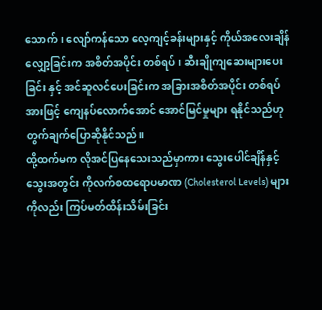သောက်၊ လျော်ကန်သော လေ့ကျင့်ခန်းများနှင့် ကိုယ်အလေးချိန် လျှော့ခြင်းက အစိတ်အပိုင်း တစ်ရပ်၊ ဆီးချိုကျဆေးများပေးခြင်း နှင့် အင်ဆူလင်ပေးခြင်းက အခြားအစိတ်အပိုင်း တစ်ရပ်အားဖြင့် ကျေနပ်လောက်အောင် အောင်မြင်မှုများ ရနိုင်သည်ဟု တွက်ချက်ပြောဆိုနိုင်သည်။
ထို့ထက်မက လိုအင်ပြနေသေးသည်မှာကား သွေးပေါင်ချိန်နှင့် သွေးအတွင်း ကိုလက်စထရောပမာဏ (Cholesterol Levels) များကိုလည်း ကြပ်မတ်ထိန်းသိမ်းခြင်း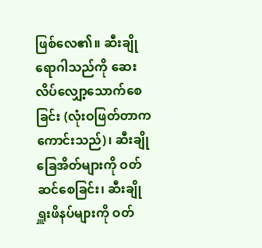ဖြစ်လေ၏။ ဆီးချိုရောဂါသည်ကို ဆေးလိပ်လျှော့သောက်စေခြင်း (လုံးဝဖြတ်တာကကောင်းသည်)၊ ဆီးချိုခြေအိတ်များကို ဝတ်ဆင်စေခြင်း၊ ဆီးချိုရှူးဖိနပ်များကို ဝတ်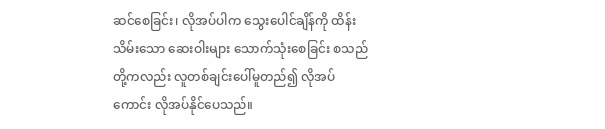ဆင်စေခြင်း၊ လိုအပ်ပါက သွေးပေါင်ချိန်ကို ထိန်းသိမ်းသော ဆေးဝါးများ သောက်သုံးစေခြင်း စသည်တို့ကလည်း လူတစ်ချင်းပေါ်မူတည်၍ လိုအပ်ကောင်း လိုအပ်နိုင်ပေသည်။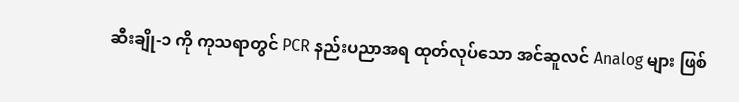ဆီးချို-၁ ကို ကုသရာတွင် PCR နည်းပညာအရ ထုတ်လုပ်သော အင်ဆူလင် Analog များ ဖြစ်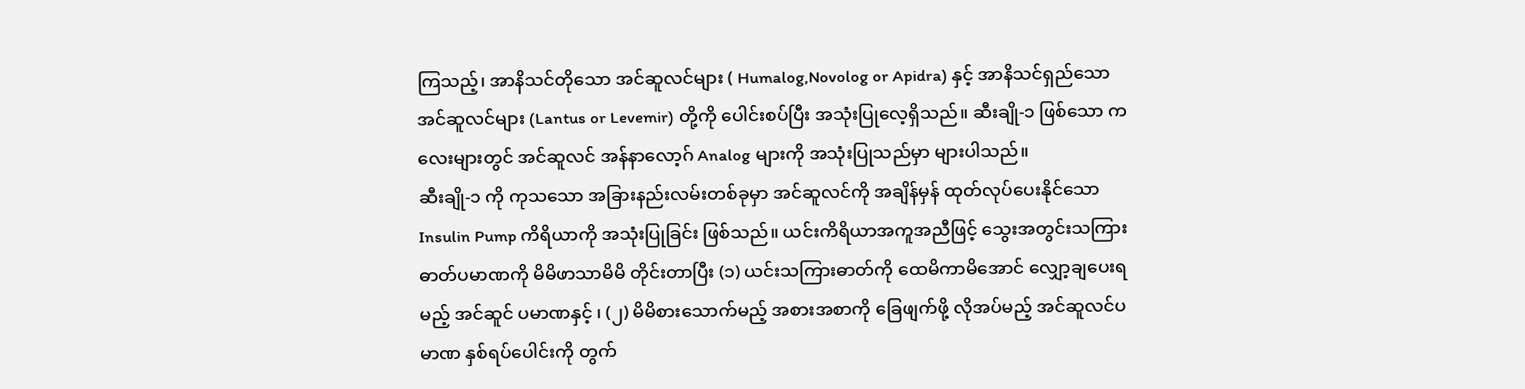ကြသည့်၊ အာနိသင်တိုသော အင်ဆူလင်များ ( Humalog,Novolog or Apidra) နှင့် အာနိသင်ရှည်သော အင်ဆူလင်များ (Lantus or Levemir) တို့ကို ပေါင်းစပ်ပြီး အသုံးပြုလေ့ရှိသည်။ ဆီးချို-၁ ဖြစ်သော ကလေးများတွင် အင်ဆူလင် အန်နာလော့ဂ် Analog များကို အသုံးပြုသည်မှာ များပါသည်။
ဆီးချို-၁ ကို ကုသသော အခြားနည်းလမ်းတစ်ခုမှာ အင်ဆူလင်ကို အချိန်မှန် ထုတ်လုပ်ပေးနိုင်သော Insulin Pump ကိရိယာကို အသုံးပြုခြင်း ဖြစ်သည်။ ယင်းကိရိယာအကူအညီဖြင့် သွေးအတွင်းသကြား ဓာတ်ပမာဏကို မိမိဖာသာမိမိ တိုင်းတာပြီး (၁) ယင်းသကြားဓာတ်ကို ထေမိကာမိအောင် လျှော့ချပေးရမည့် အင်ဆူင် ပမာဏနှင့် ၊ (၂) မိမိစားသောက်မည့် အစားအစာကို ခြေဖျက်ဖို့ လိုအပ်မည့် အင်ဆူလင်ပမာဏ နှစ်ရပ်ပေါင်းကို တွက်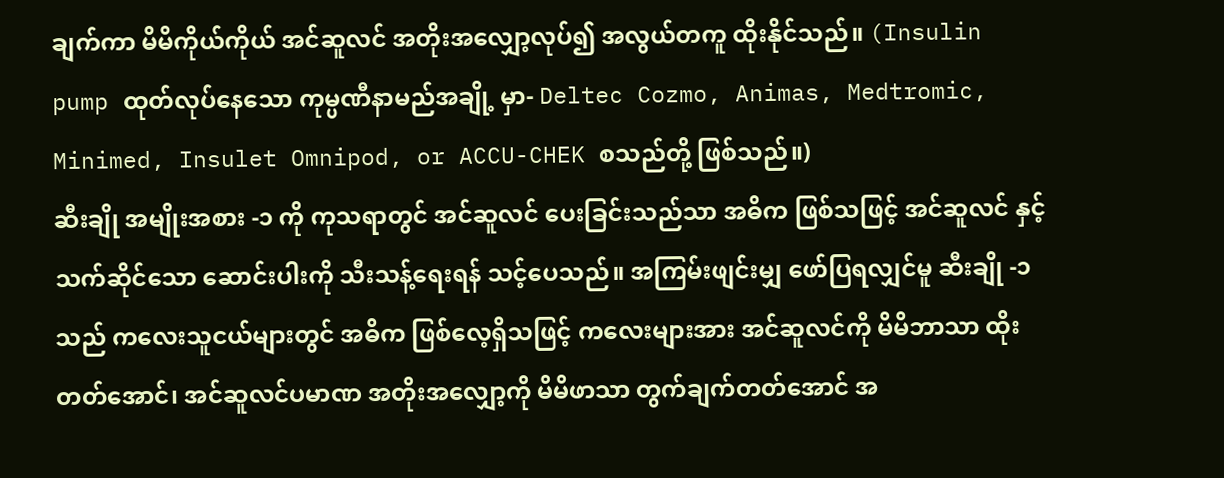ချက်ကာ မိမိကိုယ်ကိုယ် အင်ဆူလင် အတိုးအလျှော့လုပ်၍ အလွယ်တကူ ထိုးနိုင်သည်။ (Insulin pump ထုတ်လုပ်နေသော ကုမ္ပဏီနာမည်အချို့ မှာ- Deltec Cozmo, Animas, Medtromic, Minimed, Insulet Omnipod, or ACCU-CHEK စသည်တို့ ဖြစ်သည်။)
ဆီးချို အမျိုးအစား -၁ ကို ကုသရာတွင် အင်ဆူလင် ပေးခြင်းသည်သာ အဓိက ဖြစ်သဖြင့် အင်ဆူလင် နှင့် သက်ဆိုင်သော ဆောင်းပါးကို သီးသန့်ရေးရန် သင့်ပေသည်။ အကြမ်းဖျင်းမျှ ဖော်ပြရလျှင်မူ ဆီးချို -၁ သည် ကလေးသူငယ်များတွင် အဓိက ဖြစ်လေ့ရှိသဖြင့် ကလေးများအား အင်ဆူလင်ကို မိမိဘာသာ ထိုးတတ်အောင်၊ အင်ဆူလင်ပမာဏ အတိုးအလျှော့ကို မိမိဖာသာ တွက်ချက်တတ်အောင် အ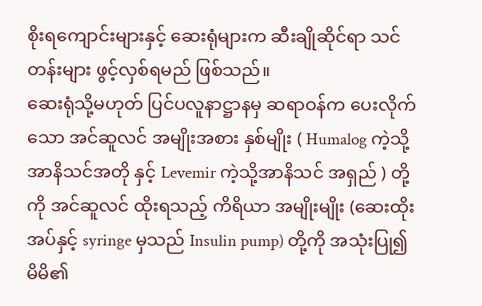စိုးရကျောင်းများနှင့် ဆေးရုံများက ဆီးချိုဆိုင်ရာ သင်တန်းများ ဖွင့်လှစ်ရမည် ဖြစ်သည်။
ဆေးရုံသို့မဟုတ် ပြင်ပလူနာဋ္ဌာနမှ ဆရာဝန်က ပေးလိုက်သော အင်ဆူလင် အမျိုးအစား နှစ်မျိုး ( Humalog ကဲ့သို့ အာနိသင်အတို နှင့် Levemir ကဲ့သို့အာနိသင် အရှည် ) တို့ကို အင်ဆူလင် ထိုးရသည့် ကိရိယာ အမျိုးမျိုး (ဆေးထိုးအပ်နှင့် syringe မှသည် Insulin pump) တို့ကို အသုံးပြု၍ မိမိ၏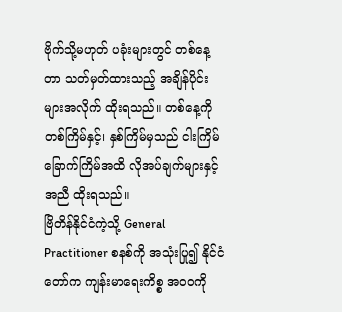ဗိုက်သို့မဟုတ် ပခုံးများတွင် တစ်နေ့တာ သတ်မှတ်ထားသည့် အချိန်ပိုင်းများအလိုက် ထိုးရသည်။ တစ်နေ့ကို တစ်ကြိမ်နှင့်၊ နှစ်ကြိမ်မှသည် ငါးကြိမ်ခြောက်ကြိမ်အထိ လိုအပ်ချက်များနှင့် အညီ ထိုးရသည်။
ဗြိတိန်နိုင်ငံကဲ့သို့ General Practitioner စနစ်ကို အသုံးပြု၍ နိုင်ငံတော်က ကျန်းမာရေးကိစ္စ အဝ၀ကို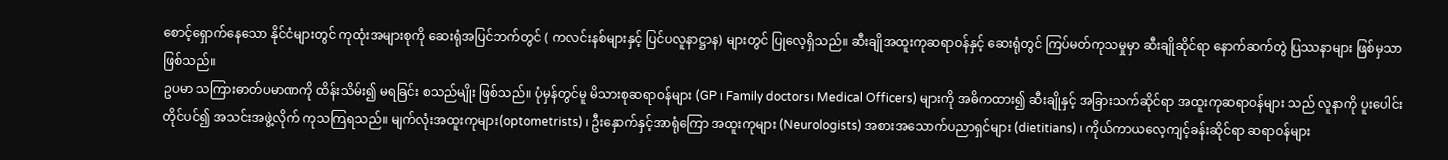စောင့်ရှောက်နေသော နိုင်ငံများတွင် ကုထုံးအများစုကို ဆေးရုံအပြင်ဘက်တွင် ( ကလင်းနစ်များနှင့် ပြင်ပလူနာဋ္ဌာန) များတွင် ပြုလေ့ရှိသည်။ ဆီးချိုအထူးကုဆရာဝန်နှင့် ဆေးရုံတွင် ကြပ်မတ်ကုသမှုမှာ ဆီးချိုဆိုင်ရာ နောက်ဆက်တွဲ ပြဿနာများ ဖြစ်မှသာ ဖြစ်သည်။
ဥပမာ သကြားဓာတ်ပမာဏကို ထိန်းသိမ်း၍ မရခြင်း စသည်မျိုး ဖြစ်သည်။ ပုံမှန်တွင်မူ မိသားစုဆရာဝန်များ (GP ၊ Family doctors၊ Medical Officers) များကို အဓိကထား၍ ဆီးချိုနှင့် အခြားသက်ဆိုင်ရာ အထူးကုဆရာဝန်များ သည် လူနာကို ပူးပေါင်းတိုင်ပင်၍ အသင်းအဖွဲ့လိုက် ကုသကြရသည်။ မျက်လုံးအထူးကုများ(optometrists) ၊ ဦးနှောက်နှင့်အာရုံကြော အထူးကုများ (Neurologists) အစားအသောက်ပညာရှင်များ (dietitians) ၊ ကိုယ်ကာယလေ့ကျင့်ခန်းဆိုင်ရာ ဆရာဝန်များ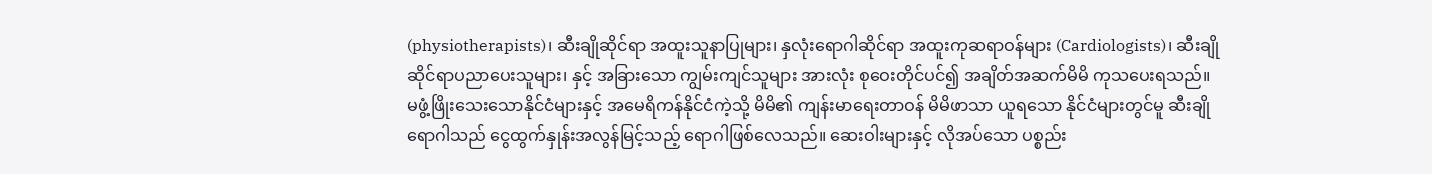(physiotherapists)၊ ဆီးချိုဆိုင်ရာ အထူးသူနာပြုများ၊ နှလုံးရောဂါဆိုင်ရာ အထူးကုဆရာဝန်များ (Cardiologists)၊ ဆီးချိုဆိုင်ရာပညာပေးသူများ၊ နှင့် အခြားသော ကျွမ်းကျင်သူများ အားလုံး စုဝေးတိုင်ပင်၍ အချိတ်အဆက်မိမိ ကုသပေးရသည်။
မဖွံ့ဖြိုးသေးသောနိုင်ငံများနှင့် အမေရိကန်နိုင်ငံကဲ့သို့ မိမိ၏ ကျန်းမာရေးတာဝန် မိမိဖာသာ ယူရသော နိုင်ငံများတွင်မူ ဆီးချိုရောဂါသည် ငွေထွက်နှုန်းအလွန်မြင့်သည့် ရောဂါဖြစ်လေသည်။ ဆေးဝါးများနှင့် လိုအပ်သော ပစ္စည်း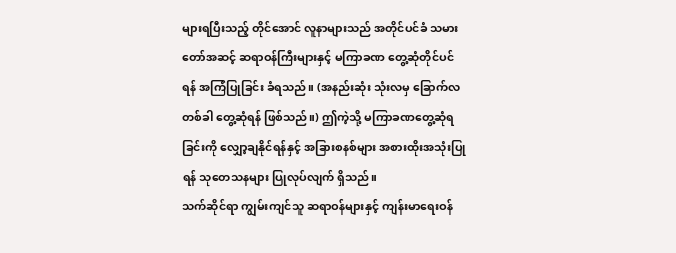များရပြီးသည့် တိုင်အောင် လူနာများသည် အတိုင်ပင်ခံ သမားတော်အဆင့် ဆရာဝန်ကြီးများနှင့် မကြာခဏ တွေ့ဆုံတိုင်ပင်ရန် အကြံပြုခြင်း ခံရသည်။ (အနည်းဆုံး သုံးလမှ ခြောက်လတစ်ခါ တွေ့ဆုံရန် ဖြစ်သည်။) ဤကဲ့သို့ မကြာခဏတွေ့ဆုံရခြင်းကို လျှော့ချနိုင်ရန်နှင့် အခြားစနစ်များ အစားထိုးအသုံးပြုရန် သုတေသနများ ပြုလုပ်လျက် ရှိသည်။
သက်ဆိုင်ရာ ကျွမ်းကျင်သူ ဆရာဝန်များနှင့် ကျန်းမာရေးဝန်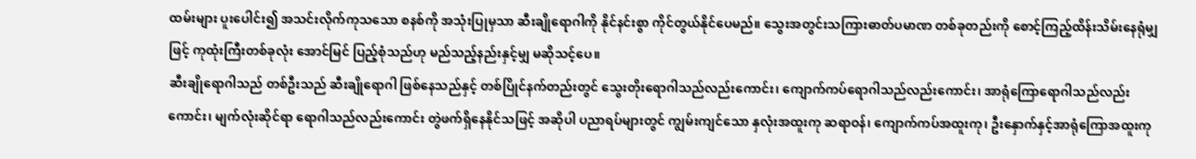ထမ်းများ ပူးပေါင်း၍ အသင်းလိုက်ကုသသော စနစ်ကို အသုံးပြုမှသာ ဆီးချိုရောဂါကို နိုင်နင်းစွာ ကိုင်တွယ်နိုင်ပေမည်။ သွေးအတွင်းသကြားဓာတ်ပမာဏ တစ်ခုတည်းကို စောင့်ကြည့်ထိန်းသိမ်းနေရုံမျှဖြင့် ကုထုံးကြီးတစ်ခုလုံး အောင်မြင် ပြည့်စုံသည်ဟု မည်သည့်နည်းနှင့်မျှ မဆိုသင့်ပေ။
ဆီးချိုရောဂါသည် တစ်ဦးသည် ဆီးချိုရောဂါ ဖြစ်နေသည်နှင့် တစ်ပြိုင်နက်တည်းတွင် သွေးတိုးရောဂါသည်လည်းကောင်း၊ ကျောက်ကပ်ရောဂါသည်လည်းကောင်း၊ အာရုံကြောရောဂါသည်လည်းကောင်း၊ မျက်လုံးဆိုင်ရာ ရောဂါသည်လည်းကောင်း တွဲဖက်ရှိနေနိုင်သဖြင့် အဆိုပါ ပညာရပ်များတွင် ကျွမ်းကျင်သော နှလုံးအထူးကု ဆရာဝန်၊ ကျောက်ကပ်အထူးကု၊ ဦးနှောက်နှင့်အာရုံကြောအထူးကု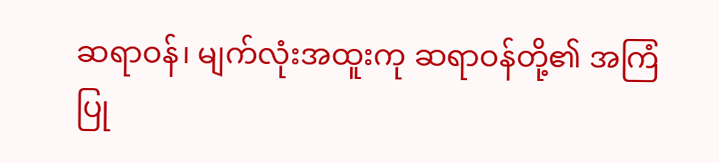ဆရာဝန်၊ မျက်လုံးအထူးကု ဆရာဝန်တို့၏ အကြံပြု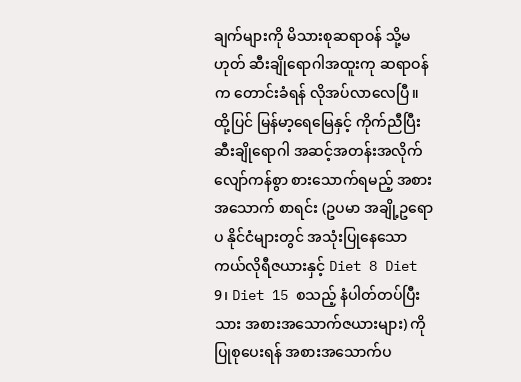ချက်များကို မိသားစုဆရာဝန် သို့မဟုတ် ဆီးချိုရောဂါအထူးကု ဆရာဝန်က တောင်းခံရန် လိုအပ်လာလေပြီ။
ထို့ပြင် မြန်မာ့ရေမြေနှင့် ကိုက်ညီပြီး ဆီးချိုရောဂါ အဆင့်အတန်းအလိုက် လျော်ကန်စွာ စားသောက်ရမည့် အစားအသောက် စာရင်း (ဥပမာ အချို့ဥရောပ နိုင်ငံများတွင် အသုံးပြုနေသော ကယ်လိုရီဇယားနှင့် Diet 8 Diet 9၊ Diet 15 စသည့် နံပါတ်တပ်ပြီးသား အစားအသောက်ဇယားများ) ကို ပြုစုပေးရန် အစားအသောက်ပ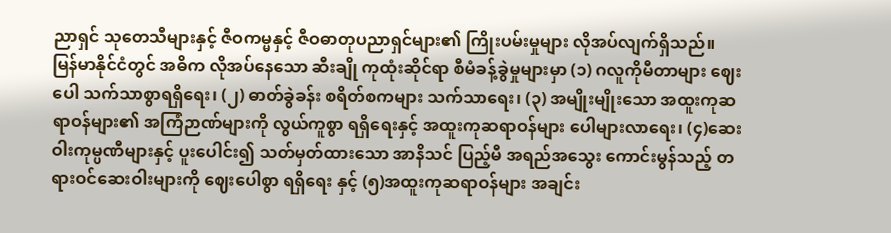ညာရှင် သုတေသီများနှင့် ဇီဝကမ္မနှင့် ဇီဝဓာတုပညာရှင်များ၏ ကြိုးပမ်းမှုများ လိုအပ်လျက်ရှိသည်။
မြန်မာနိုင်ငံတွင် အဓိက လိုအပ်နေသော ဆီးချို ကုထုံးဆိုင်ရာ စီမံခန့်ခွဲမှုများမှာ (၁) ဂလူကိုမီတာများ ဈေးပေါ သက်သာစွာရရှိရေး၊ (၂) ဓာတ်ခွဲခန်း စရိတ်စကများ သက်သာရေး၊ (၃) အမျိုးမျိုးသော အထူးကုဆရာဝန်များ၏ အကြံဉာဏ်များကို လွယ်ကူစွာ ရရှိရေးနှင့် အထူးကုဆရာဝန်များ ပေါများလာရေး၊ (၄)ဆေးဝါးကုမ္ပဏီများနှင့် ပူးပေါင်း၍ သတ်မှတ်ထားသော အာနိသင် ပြည့်မီ အရည်အသွေး ကောင်းမွန်သည့် တရားဝင်ဆေးဝါးများကို ဈေးပေါစွာ ရရှိရေး နှင့် (၅)အထူးကုဆရာဝန်များ အချင်း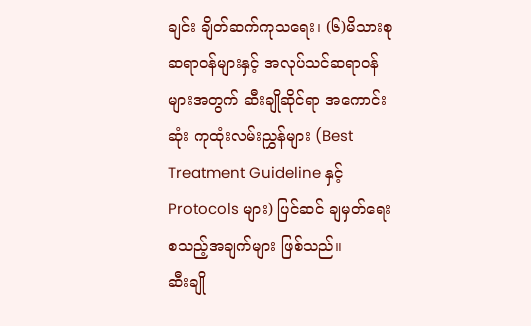ချင်း ချိတ်ဆက်ကုသရေး၊ (၆)မိသားစုဆရာဝန်များနှင့် အလုပ်သင်ဆရာဝန်များအတွက် ဆီးချိုဆိုင်ရာ အကောင်းဆုံး ကုထုံးလမ်းညွှန်များ (Best Treatment Guideline နှင့် Protocols များ) ပြင်ဆင် ချမှတ်ရေး စသည့်အချက်များ ဖြစ်သည်။
ဆီးချို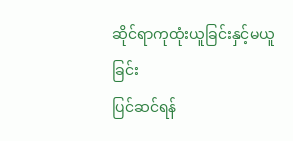ဆိုင်ရာကုထုံးယူခြင်းနှင့်မယူခြင်း
ပြင်ဆင်ရန်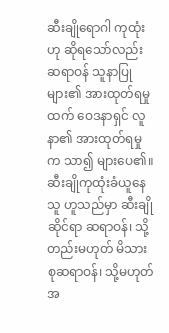ဆီးချိုရောဂါ ကုထုံးဟု ဆိုရသော်လည်း ဆရာဝန် သူနာပြုများ၏ အားထုတ်ရမှုထက် ဝေဒနာရှင် လူနာ၏ အားထုတ်ရမှုက သာ၍ များပေ၏။ ဆီးချိုကုထုံးခံယူနေသူ ဟူသည်မှာ ဆီးချိုဆိုင်ရာ ဆရာဝန်၊ သို့တည်းမဟုတ် မိသားစုဆရာဝန်၊ သို့မဟုတ် အ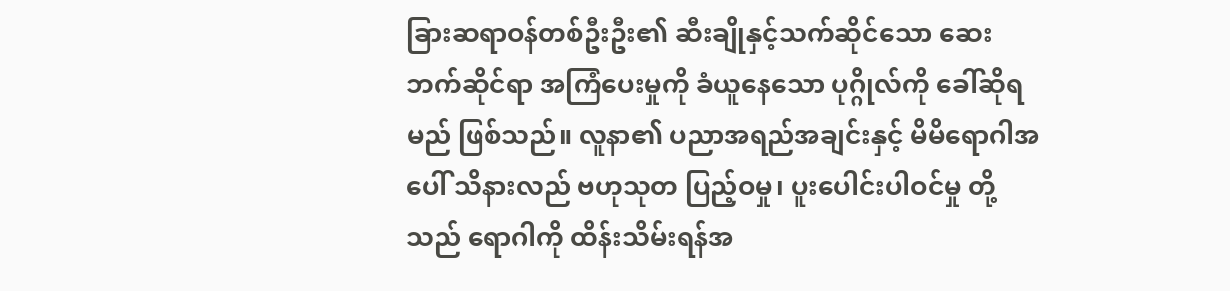ခြားဆရာဝန်တစ်ဦးဦး၏ ဆီးချိုနှင့်သက်ဆိုင်သော ဆေးဘက်ဆိုင်ရာ အကြံပေးမှုကို ခံယူနေသော ပုဂ္ဂိုလ်ကို ခေါ်ဆိုရမည် ဖြစ်သည်။ လူနာ၏ ပညာအရည်အချင်းနှင့် မိမိရောဂါအပေါ် သိနားလည် ဗဟုသုတ ပြည့်ဝမှု၊ ပူးပေါင်းပါဝင်မှု တို့သည် ရောဂါကို ထိန်းသိမ်းရန်အ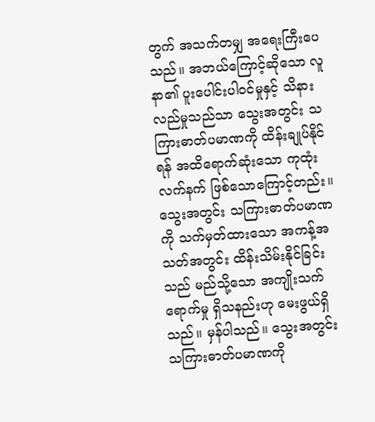တွက် အသက်တမျှ အရေးကြီးပေသည်။ အဘယ်ကြောင့်ဆိုသော လူနာ၏ ပူးပေါင်းပါဝင်မှုနှင့် သိနားလည်မှုသည်သာ သွေးအတွင်း သကြားဓာတ်ပမာဏကို ထိန်းချုပ်နိုင်ရန် အထိရောက်ဆုံးသော ကုထုံးလက်နက် ဖြစ်သောကြောင့်တည်း။
သွေးအတွင်း သကြားဓာတ်ပမာဏကို သက်မှတ်ထားသော အကန့်အသတ်အတွင်း ထိန်းသိမ်းနိုင်ခြင်းသည် မည်သို့သော အကျိုးသက်ရောက်မှု ရှိသနည်းဟု မေးဖွယ်ရှိသည်။ မှန်ပါသည်။ သွေးအတွင်း သကြားဓာတ်ပမာဏကို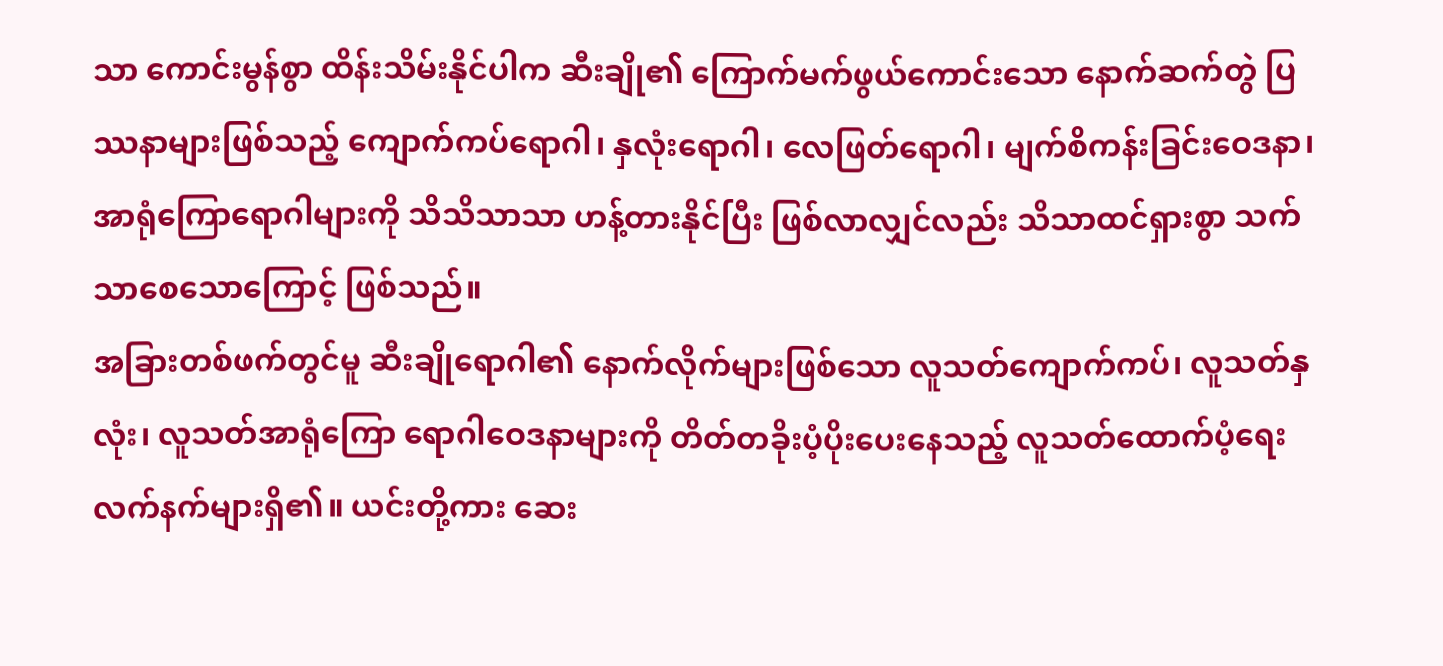သာ ကောင်းမွန်စွာ ထိန်းသိမ်းနိုင်ပါက ဆီးချို၏ ကြောက်မက်ဖွယ်ကောင်းသော နောက်ဆက်တွဲ ပြဿနာများဖြစ်သည့် ကျောက်ကပ်ရောဂါ၊ နှလုံးရောဂါ၊ လေဖြတ်ရောဂါ၊ မျက်စိကန်းခြင်းဝေဒနာ၊ အာရုံကြောရောဂါများကို သိသိသာသာ ဟန့်တားနိုင်ပြီး ဖြစ်လာလျှင်လည်း သိသာထင်ရှားစွာ သက်သာစေသောကြောင့် ဖြစ်သည်။
အခြားတစ်ဖက်တွင်မူ ဆီးချိုရောဂါ၏ နောက်လိုက်များဖြစ်သော လူသတ်ကျောက်ကပ်၊ လူသတ်နှလုံး၊ လူသတ်အာရုံကြော ရောဂါဝေဒနာများကို တိတ်တခိုးပံ့ပိုးပေးနေသည့် လူသတ်ထောက်ပံ့ရေး လက်နက်များရှိ၏။ ယင်းတို့ကား ဆေး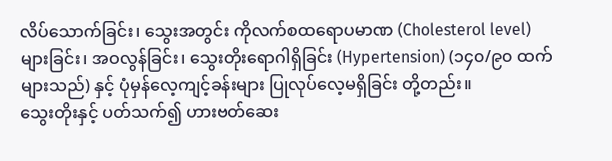လိပ်သောက်ခြင်း၊ သွေးအတွင်း ကိုလက်စထရောပမာဏ (Cholesterol level) များခြင်း၊ အဝလွန်ခြင်း၊ သွေးတိုးရောဂါရှိခြင်း (Hypertension) (၁၄၀/၉၀ ထက်များသည်) နှင့် ပုံမှန်လေ့ကျင့်ခန်းများ ပြုလုပ်လေ့မရှိခြင်း တို့တည်း။
သွေးတိုးနှင့် ပတ်သက်၍ ဟားဗတ်ဆေး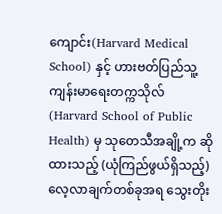ကျောင်း(Harvard Medical School) နှင့် ဟားဗတ်ပြည်သူ့ကျန်းမာရေးတက္ကသိုလ် (Harvard School of Public Health) မှ သုတေသီအချို့က ဆိုထားသည့် (ယုံကြည်ဖွယ်ရှိသည့်) လေ့လာချက်တစ်ခုအရ သွေးတိုး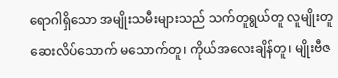ရောဂါရှိသော အမျိုးသမီးများသည် သက်တူရွယ်တူ လူမျိုးတူ ဆေးလိပ်သောက် မသောက်တူ၊ ကိုယ်အလေးချိန်တူ၊ မျိုးဗီဇ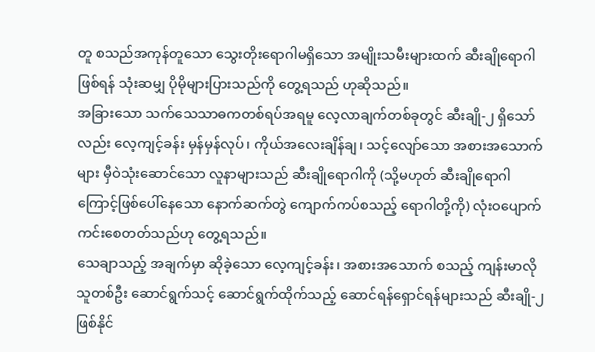တူ စသည်အကုန်တူသော သွေးတိုးရောဂါမရှိသော အမျိုးသမီးများထက် ဆီးချိုရောဂါဖြစ်ရန် သုံးဆမျှ ပိုမိုများပြားသည်ကို တွေ့ရသည် ဟုဆိုသည်။
အခြားသော သက်သေသာဓကတစ်ရပ်အရမူ လေ့လာချက်တစ်ခုတွင် ဆီးချို-၂ ရှိသော်လည်း လေ့ကျင့်ခန်း မှန်မှန်လုပ်၊ ကိုယ်အလေးချိန်ချ၊ သင့်လျော်သော အစားအသောက်များ မှီဝဲသုံးဆောင်သော လူနာများသည် ဆီးချိုရောဂါကို (သို့မဟုတ် ဆီးချိုရောဂါကြောင့်ဖြစ်ပေါ်နေသော နောက်ဆက်တွဲ ကျောက်ကပ်စသည့် ရောဂါတို့ကို) လုံးဝပျောက်ကင်းစေတတ်သည်ဟု တွေ့ရသည်။
သေချာသည့် အချက်မှာ ဆိုခဲ့သော လေ့ကျင့်ခန်း၊ အစားအသောက် စသည့် ကျန်းမာလိုသူတစ်ဦး ဆောင်ရွက်သင့် ဆောင်ရွက်ထိုက်သည့် ဆောင်ရန်ရှောင်ရန်များသည် ဆီးချို-၂ ဖြစ်နိုင်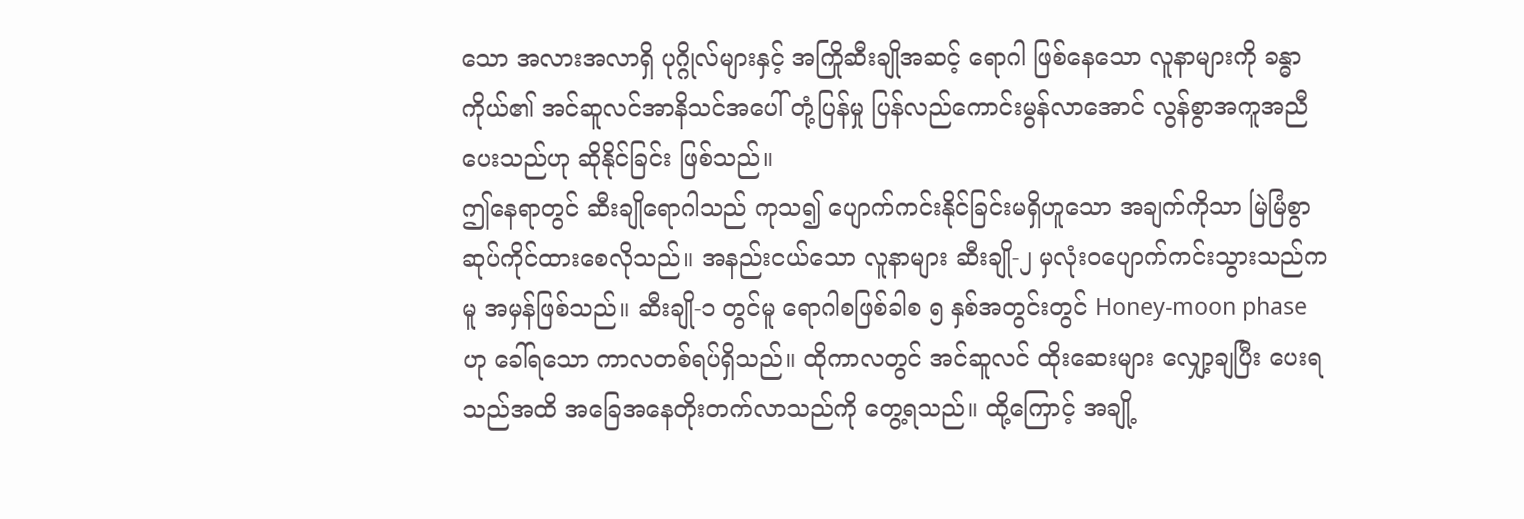သော အလားအလာရှိ ပုဂ္ဂိုလ်များနှင့် အကြိုဆီးချိုအဆင့် ရောဂါ ဖြစ်နေသော လူနာများကို ခန္ဓာကိုယ်၏ အင်ဆူလင်အာနိသင်အပေါ် တုံ့ပြန်မှု ပြန်လည်ကောင်းမွန်လာအောင် လွန်စွာအကူအညီပေးသည်ဟု ဆိုနိုင်ခြင်း ဖြစ်သည်။
ဤနေရာတွင် ဆီးချိုရောဂါသည် ကုသ၍ ပျောက်ကင်းနိုင်ခြင်းမရှိဟူသော အချက်ကိုသာ မြဲမြံစွာ ဆုပ်ကိုင်ထားစေလိုသည်။ အနည်းငယ်သော လူနာများ ဆီးချို-၂ မှလုံးဝပျောက်ကင်းသွားသည်ကမူ အမှန်ဖြစ်သည်။ ဆီးချို-၁ တွင်မူ ရောဂါစဖြစ်ခါစ ၅ နှစ်အတွင်းတွင် Honey-moon phase ဟု ခေါ်ရသော ကာလတစ်ရပ်ရှိသည်။ ထိုကာလတွင် အင်ဆူလင် ထိုးဆေးများ လျှော့ချပြီး ပေးရသည်အထိ အခြေအနေတိုးတက်လာသည်ကို တွေ့ရသည်။ ထို့ကြောင့် အချို့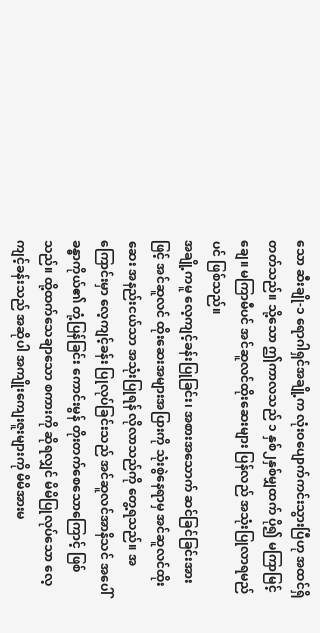သော ဆီးချို-၁ ရောဂါရှင်အချို့က လုံးဝပျောက်ကင်းသွားပြီဟု အထင်ရှိတတ်သည်။ သို့သော ဤကာလသည် ၁ နှစ်၂နှစ်မျှထက် ပို၍ မကြာမြင့်ချေ။ မကြာမီပင် အင်ဆူလင်ထိုးဆေးများ ပြန်လည် အသုံးပြုလာရမည်ပင် ဖြစ်သည်။
အချို့ကမူ လေ့ကျင့်ခန်းပြုခြင်း၊ အစားအသောက် ဆင်ခြင်ခြင်းအားဖြင့် အင်ဆူလင် ထိုးဆေးအများအပြားကို သုံးစွဲနေရာမှ အင်ဆူလင်ထိုးဆေး အနည်းငယ်သာ အသုံးပြုရန် လိုလာသည်ကို တွေ့ရသည်။ အကြောင်းမှာ လေ့ကျင့်ခန်း ပြုလုပ်ခြင်းသည် အင်ဆူလင်အာနိသင် အပေါ် ခန္ဓာကိုယ်၏ တုံ့ပြန်ခြင်း ကောင်းမွန် တိုးတက်စေသောကြောင့် ဖြစ်သည်။ ထို့ထက်သေချာသော စကားကို ဆိုရလျှင် မိမိပြုလုပ်သော လေ့ကျင့်ခန်းသည် အဆိုပါ အကျိုးကျေးဇူးများကို မိမိအားမ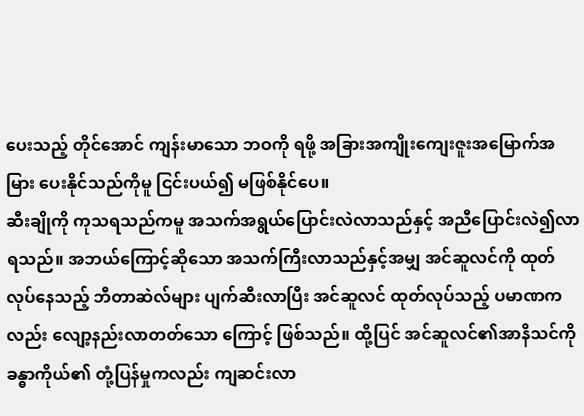ပေးသည့် တိုင်အောင် ကျန်းမာသော ဘဝကို ရဖို့ အခြားအကျိုးကျေးဇူးအမြောက်အမြား ပေးနိုင်သည်ကိုမူ ငြင်းပယ်၍ မဖြစ်နိုင်ပေ။
ဆီးချိုကို ကုသရသည်ကမူ အသက်အရွယ်ပြောင်းလဲလာသည်နှင့် အညီပြောင်းလဲ၍လာရသည်။ အဘယ်ကြောင့်ဆိုသော အသက်ကြီးလာသည်နှင့်အမျှ အင်ဆူလင်ကို ထုတ်လုပ်နေသည့် ဘီတာဆဲလ်များ ပျက်ဆီးလာပြီး အင်ဆူလင် ထုတ်လုပ်သည့် ပမာဏကလည်း လျော့နည်းလာတတ်သော ကြောင့် ဖြစ်သည်။ ထို့ပြင် အင်ဆူလင်၏အာနိသင်ကို ခန္ဓာကိုယ်၏ တုံ့ပြန်မှုကလည်း ကျဆင်းလာ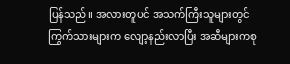ပြန်သည်။ အလားတူပင် အသက်ကြီးသူများတွင် ကြွက်သားများက လျော့နည်းလာပြီး အဆီများကစု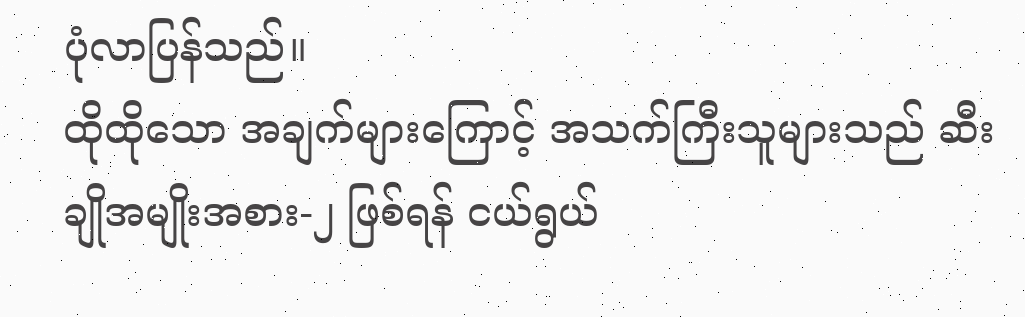ပုံလာပြန်သည်။
ထိုထိုသော အချက်များကြောင့် အသက်ကြီးသူများသည် ဆီးချိုအမျိုးအစား-၂ ဖြစ်ရန် ငယ်ရွယ်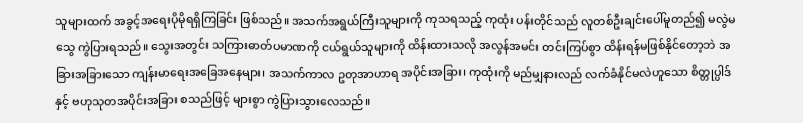သူများထက် အခွင့်အရေးပိုမိုရရှိကြခြင်း ဖြစ်သည်။ အသက်အရွယ်ကြီးသူများကို ကုသရသည့် ကုထုံး ပန်းတိုင်သည် လူတစ်ဦးချင်းပေါ်မူတည်၍ မလွဲမသွေ ကွဲပြားရသည်။ သွေးအတွင်း သကြားဓာတ်ပမာဏကို ငယ်ရွယ်သူများကို ထိန်းထားသလို အလွန်အမင်း တင်းကြပ်စွာ ထိန်းရန်မဖြစ်နိုင်တော့ဘဲ အခြားအခြားသော ကျန်းမာရေးအခြေအနေများ၊ အသက်ကာလ ဥတုအာဟာရ အပိုင်းအခြား၊ ကုထုံးကို မည်မျှနားလည် လက်ခံနိုင်မလဲဟူသော စိတ္တုပ္ပါဒ်နှင့် ဗဟုသုတအပိုင်းအခြား စသည်ဖြင့် များစွာ ကွဲပြားသွားလေသည်။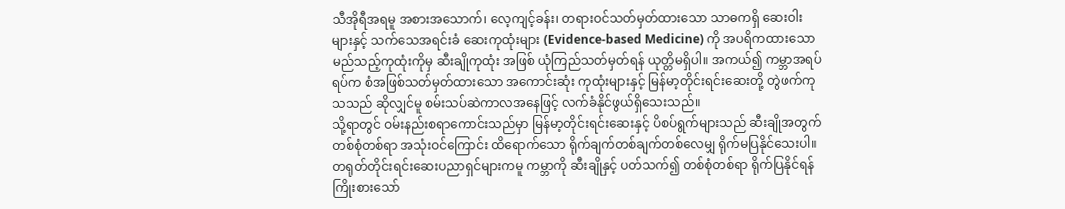သီအိုရီအရမူ အစားအသောက်၊ လေ့ကျင့်ခန်း၊ တရားဝင်သတ်မှတ်ထားသော သာဓကရှိ ဆေးဝါးများနှင့် သက်သေအရင်းခံ ဆေးကုထုံးများ (Evidence-based Medicine) ကို အပရိကထားသော မည်သည့်ကုထုံးကိုမှ ဆီးချိုကုထုံး အဖြစ် ယုံကြည်သတ်မှတ်ရန် ယုတ္တိမရှိပါ။ အကယ်၍ ကမ္ဘာအရပ်ရပ်က စံအဖြစ်သတ်မှတ်ထားသော အကောင်းဆုံး ကုထုံးများနှင့် မြန်မာ့တိုင်းရင်းဆေးတို့ တွဲဖက်ကုသသည် ဆိုလျှင်မူ စမ်းသပ်ဆဲကာလအနေဖြင့် လက်ခံနိုင်ဖွယ်ရှိသေးသည်။
သို့ရာတွင် ဝမ်းနည်းစရာကောင်းသည်မှာ မြန်မာ့တိုင်းရင်းဆေးနှင့် ပိစပ်ရွက်များသည် ဆီးချိုအတွက် တစ်စုံတစ်ရာ အသုံးဝင်ကြောင်း ထိရောက်သော ရိုက်ချက်တစ်ချက်တစ်လေမျှ ရိုက်မပြနိုင်သေးပါ။ တရုတ်တိုင်းရင်းဆေးပညာရှင်များကမူ ကမ္ဘာကို ဆီးချိုနှင့် ပတ်သက်၍ တစ်စုံတစ်ရာ ရိုက်ပြနိုင်ရန် ကြိုးစားသော်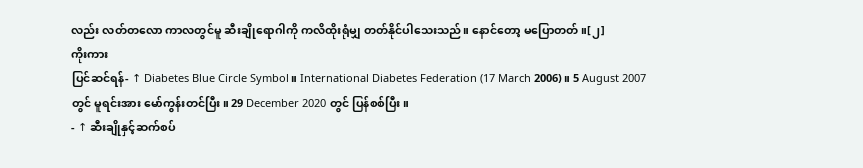လည်း လတ်တလော ကာလတွင်မူ ဆီးချိုရောဂါကို ကလိထိုးရုံမျှ တတ်နိုင်ပါသေးသည်။ နောင်တော့ မပြောတတ်။[၂]
ကိုးကား
ပြင်ဆင်ရန်- ↑ Diabetes Blue Circle Symbol။ International Diabetes Federation (17 March 2006)။ 5 August 2007 တွင် မူရင်းအား မော်ကွန်းတင်ပြီး။ 29 December 2020 တွင် ပြန်စစ်ပြီး။
- ↑ ဆီးချိုနှင့်ဆက်စပ်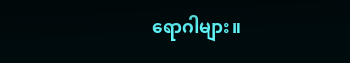ရောဂါများ။